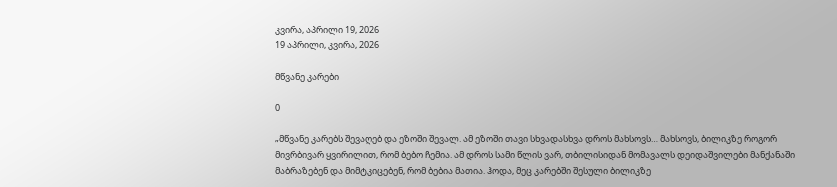კვირა, აპრილი 19, 2026
19 აპრილი, კვირა, 2026

მწვანე კარები

0

„მწვანე კარებს შევაღებ და ეზოში შევალ. ამ ეზოში თავი სხვადასხვა დროს მახსოვს… მახსოვს, ბილიკზე როგორ მივრბივარ ყვირილით, რომ ბებო ჩემია. ამ დროს სამი წლის ვარ, თბილისიდან მომავალს დეიდაშვილები მანქანაში მაბრაზებენ და მიმტკიცებენ, რომ ბებია მათია. ჰოდა, მეც კარებში შესული ბილიკზე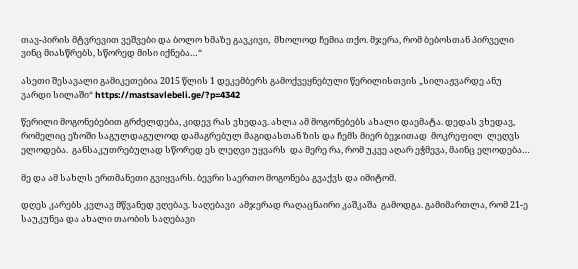თავ-პირის მტვრევით ვეშვები და ბოლო ხმაზე გავკივი,  მხოლოდ ჩემია თქო. მჯერა, რომ ბებოსთან პირველი ვინც მიასწრებს, სწორედ მისი იქნება…“

ასეთი შესავალი გამიკეთებია 2015 წლის 1 დეკემბერს გამოქვეყნებული წერილისთვის „სილაჟვარდე ანუ ვარდი სილაში“ https://mastsavlebeli.ge/?p=4342

წერილი მოგონებებით გრძელდება, კიდევ რას ვხედავ. ახლა ამ მოგონებებს ახალი დაემატა. დედას ვხედავ, რომელიც ეზოში საგულდაგულოდ დამაგრებულ მაგიდასთან ზის და ჩემს მიერ ბეჯითად  მოკრეფილ  ლეღვს ელოდება.  განსაკუთრებულად სწორედ ეს ლეღვი უყვარს  და მერე რა, რომ უკვე აღარ ეჭმევა, მაინც ელოდება…

მე და ამ სახლს ერთმანეთი გვიყვარს. ბევრი საერთო მოგონება გვაქვს და იმიტომ.

დღეს კარებს კვლავ მწვანედ ვღებავ. საღებავი  ამჯერად რაღაცნაირი კაშკაშა  გამოდგა. გამიმართლა, რომ 21-ე საუკუნეა და ახალი თაობის საღებავი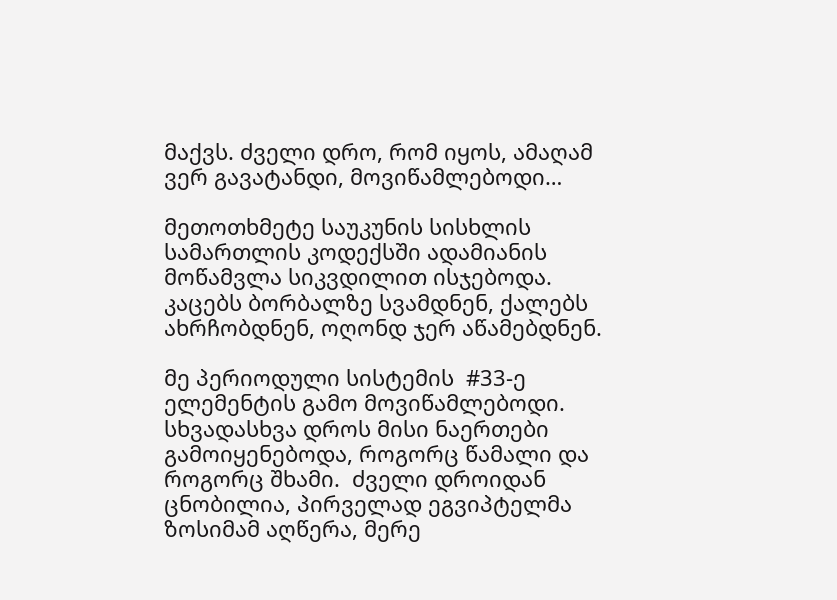მაქვს. ძველი დრო, რომ იყოს, ამაღამ ვერ გავატანდი, მოვიწამლებოდი…

მეთოთხმეტე საუკუნის სისხლის სამართლის კოდექსში ადამიანის მოწამვლა სიკვდილით ისჯებოდა. კაცებს ბორბალზე სვამდნენ, ქალებს ახრჩობდნენ, ოღონდ ჯერ აწამებდნენ.

მე პერიოდული სისტემის  #33-ე ელემენტის გამო მოვიწამლებოდი. სხვადასხვა დროს მისი ნაერთები გამოიყენებოდა, როგორც წამალი და როგორც შხამი.  ძველი დროიდან  ცნობილია, პირველად ეგვიპტელმა ზოსიმამ აღწერა, მერე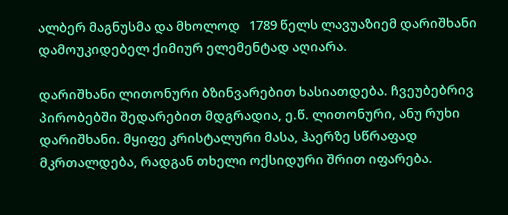ალბერ მაგნუსმა და მხოლოდ   1789 წელს ლავუაზიემ დარიშხანი დამოუკიდებელ ქიმიურ ელემენტად აღიარა.

დარიშხანი ლითონური ბზინვარებით ხასიათდება. ჩვეუბებრივ პირობებში შედარებით მდგრადია, ე.წ. ლითონური, ანუ რუხი დარიშხანი. მყიფე კრისტალური მასა, ჰაერზე სწრაფად მკრთალდება, რადგან თხელი ოქსიდური შრით იფარება.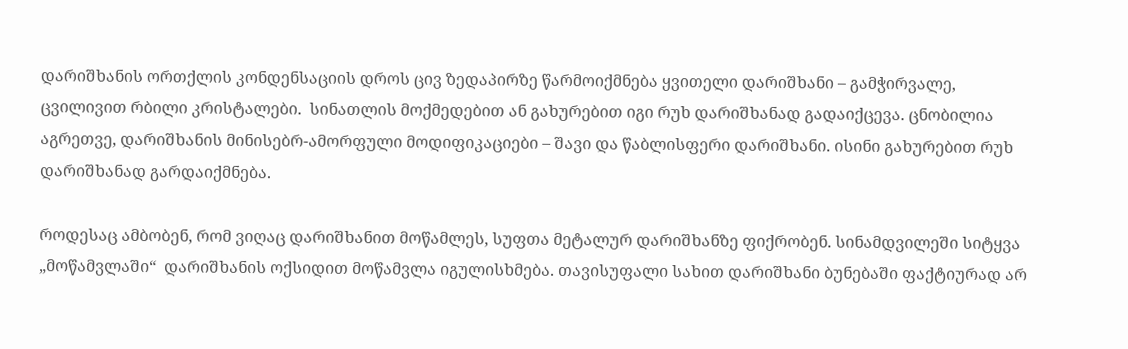დარიშხანის ორთქლის კონდენსაციის დროს ცივ ზედაპირზე წარმოიქმნება ყვითელი დარიშხანი – გამჭირვალე, ცვილივით რბილი კრისტალები.  სინათლის მოქმედებით ან გახურებით იგი რუხ დარიშხანად გადაიქცევა. ცნობილია აგრეთვე, დარიშხანის მინისებრ-ამორფული მოდიფიკაციები – შავი და წაბლისფერი დარიშხანი. ისინი გახურებით რუხ დარიშხანად გარდაიქმნება.

როდესაც ამბობენ, რომ ვიღაც დარიშხანით მოწამლეს, სუფთა მეტალურ დარიშხანზე ფიქრობენ. სინამდვილეში სიტყვა „მოწამვლაში“  დარიშხანის ოქსიდით მოწამვლა იგულისხმება. თავისუფალი სახით დარიშხანი ბუნებაში ფაქტიურად არ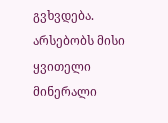გვხვდება. არსებობს მისი ყვითელი მინერალი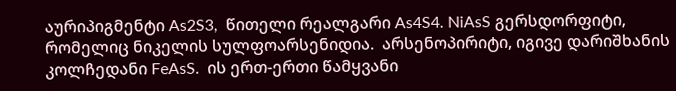აურიპიგმენტი As2S3,  წითელი რეალგარი As4S4. NiAsS გერსდორფიტი, რომელიც ნიკელის სულფოარსენიდია.  არსენოპირიტი, იგივე დარიშხანის კოლჩედანი FeAsS.  ის ერთ-ერთი წამყვანი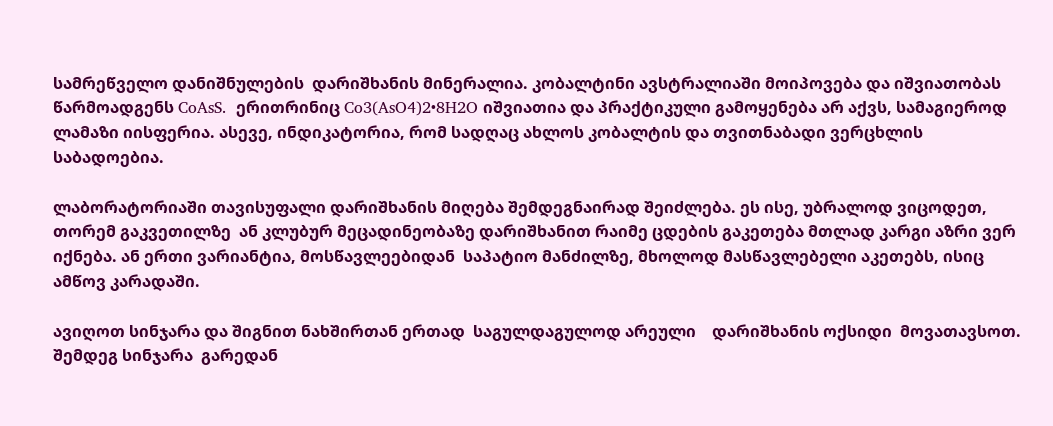სამრეწველო დანიშნულების  დარიშხანის მინერალია. კობალტინი ავსტრალიაში მოიპოვება და იშვიათობას წარმოადგენს CoAsS.  ერითრინიც Co3(AsO4)2•8H2O იშვიათია და პრაქტიკული გამოყენება არ აქვს, სამაგიეროდ ლამაზი იისფერია. ასევე, ინდიკატორია, რომ სადღაც ახლოს კობალტის და თვითნაბადი ვერცხლის საბადოებია.

ლაბორატორიაში თავისუფალი დარიშხანის მიღება შემდეგნაირად შეიძლება. ეს ისე, უბრალოდ ვიცოდეთ, თორემ გაკვეთილზე  ან კლუბურ მეცადინეობაზე დარიშხანით რაიმე ცდების გაკეთება მთლად კარგი აზრი ვერ იქნება. ან ერთი ვარიანტია, მოსწავლეებიდან  საპატიო მანძილზე, მხოლოდ მასწავლებელი აკეთებს, ისიც ამწოვ კარადაში.

ავიღოთ სინჯარა და შიგნით ნახშირთან ერთად  საგულდაგულოდ არეული    დარიშხანის ოქსიდი  მოვათავსოთ. შემდეგ სინჯარა  გარედან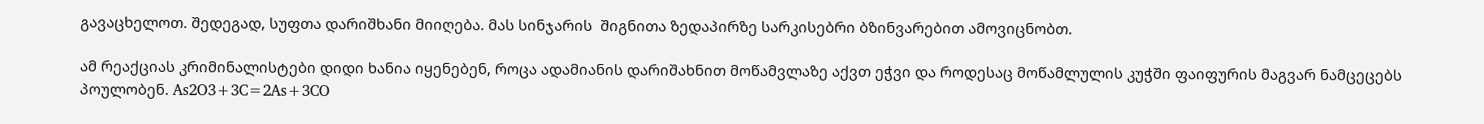გავაცხელოთ. შედეგად, სუფთა დარიშხანი მიიღება. მას სინჯარის  შიგნითა ზედაპირზე სარკისებრი ბზინვარებით ამოვიცნობთ.

ამ რეაქციას კრიმინალისტები დიდი ხანია იყენებენ, როცა ადამიანის დარიშახნით მოწამვლაზე აქვთ ეჭვი და როდესაც მოწამლულის კუჭში ფაიფურის მაგვარ ნამცეცებს პოულობენ. As2O3+3C=2As+3CO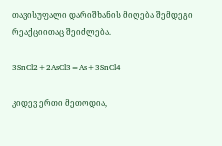თავისუფალი დარიშხანის მიღება შემდეგი რეაქციითაც შეიძლება.

3SnCl2+2AsCl3=As+3SnCl4

კიდევ ერთი მეთოდია,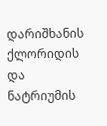დარიშხანის ქლორიდის და ნატრიუმის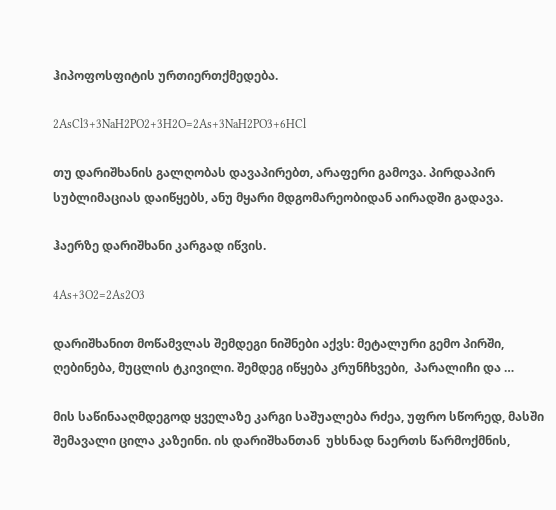ჰიპოფოსფიტის ურთიერთქმედება.

2AsCl3+3NaH2PO2+3H2O=2As+3NaH2PO3+6HCl

თუ დარიშხანის გალღობას დავაპირებთ, არაფერი გამოვა. პირდაპირ სუბლიმაციას დაიწყებს, ანუ მყარი მდგომარეობიდან აირადში გადავა.

ჰაერზე დარიშხანი კარგად იწვის.

4As+3O2=2As2O3

დარიშხანით მოწამვლას შემდეგი ნიშნები აქვს: მეტალური გემო პირში, ღებინება, მუცლის ტკივილი. შემდეგ იწყება კრუნჩხვები,  პარალიჩი და …

მის საწინააღმდეგოდ ყველაზე კარგი საშუალება რძეა, უფრო სწორედ, მასში შემავალი ცილა კაზეინი. ის დარიშხანთან  უხსნად ნაერთს წარმოქმნის,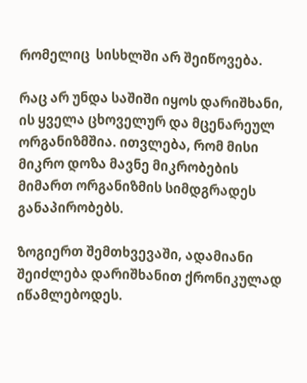რომელიც  სისხლში არ შეიწოვება.

რაც არ უნდა საშიში იყოს დარიშხანი, ის ყველა ცხოველურ და მცენარეულ ორგანიზმშია. ითვლება, რომ მისი მიკრო დოზა მავნე მიკრობების მიმართ ორგანიზმის სიმდგრადეს განაპირობებს.

ზოგიერთ შემთხვევაში, ადამიანი შეიძლება დარიშხანით ქრონიკულად იწამლებოდეს.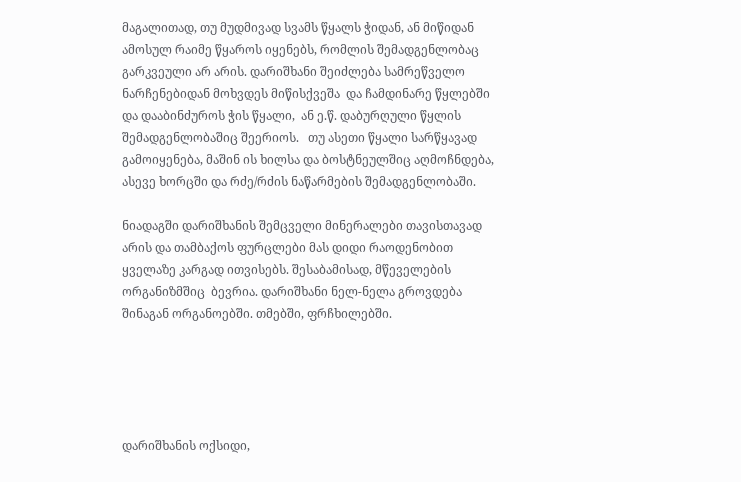მაგალითად, თუ მუდმივად სვამს წყალს ჭიდან, ან მიწიდან ამოსულ რაიმე წყაროს იყენებს, რომლის შემადგენლობაც გარკვეული არ არის. დარიშხანი შეიძლება სამრეწველო ნარჩენებიდან მოხვდეს მიწისქვეშა  და ჩამდინარე წყლებში და დააბინძუროს ჭის წყალი,  ან ე.წ. დაბურღული წყლის შემადგენლობაშიც შეერიოს.   თუ ასეთი წყალი სარწყავად გამოიყენება, მაშინ ის ხილსა და ბოსტნეულშიც აღმოჩნდება, ასევე ხორცში და რძე/რძის ნაწარმების შემადგენლობაში.

ნიადაგში დარიშხანის შემცველი მინერალები თავისთავად არის და თამბაქოს ფურცლები მას დიდი რაოდენობით ყველაზე კარგად ითვისებს. შესაბამისად, მწეველების ორგანიზმშიც  ბევრია. დარიშხანი ნელ-ნელა გროვდება შინაგან ორგანოებში. თმებში, ფრჩხილებში.





დარიშხანის ოქსიდი,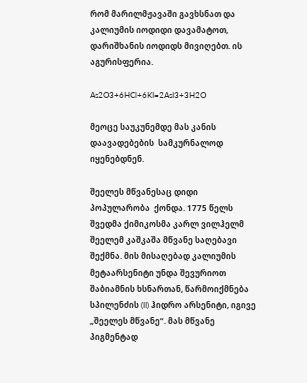რომ მარილმჟავაში გავხსნათ და კალიუმის იოდიდი დავამატოთ, დარიშხანის იოდიდს მივიღებთ. ის აგურისფერია.

As2O3+6HCl+6KI=2AsI3+3H2O

მეოცე საუკუნემდე მას კანის დაავადებების  სამკურნალოდ იყენებდნენ.

შეელეს მწვანესაც დიდი პოპულარობა  ქონდა. 1775 წელს შვედმა ქიმიკოსმა კარლ ვილჰელმ შეელემ კაშკაშა მწვანე საღებავი შექმნა. მის მისაღებად კალიუმის მეტაარსენიტი უნდა შევურიოთ შაბიამნის ხსნართან, წარმოიქმნება სპილენძის (II) ჰიდრო არსენიტი, იგივე „შეელეს მწვანე“. მას მწვანე პიგმენტად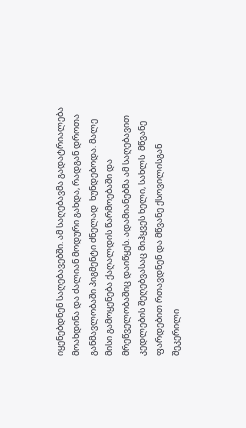იყენებდნენ საღებავებში. ამ საღებავმა გადატრიალება მოახდინა და ძალიან მოდური გახდა, რადგან დროთა განმავლობაში პიგმენტი ძნელად  ხუნდებოდა. მალე მისი გამოყენება ქაღალდის წარმოებაში და მრეწველობაშიც დაიწყეს. ადამიანებმა ამ საღებავით კედლების შეღებვასაც მიჰყვეს ხელი, სახლს  მწვანე ფარდებით რთავდნენ და მწვანე ქსოვილისგან შეკერილი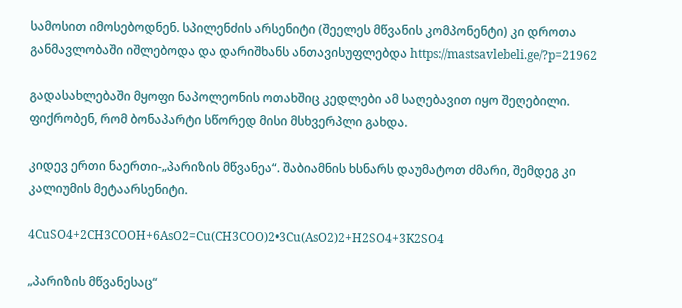სამოსით იმოსებოდნენ. სპილენძის არსენიტი (შეელეს მწვანის კომპონენტი) კი დროთა განმავლობაში იშლებოდა და დარიშხანს ანთავისუფლებდა https://mastsavlebeli.ge/?p=21962

გადასახლებაში მყოფი ნაპოლეონის ოთახშიც კედლები ამ საღებავით იყო შეღებილი. ფიქრობენ, რომ ბონაპარტი სწორედ მისი მსხვერპლი გახდა.

კიდევ ერთი ნაერთი-„პარიზის მწვანეა“. შაბიამნის ხსნარს დაუმატოთ ძმარი, შემდეგ კი კალიუმის მეტაარსენიტი.

4CuSO4+2CH3COOH+6AsO2=Cu(CH3COO)2•3Cu(AsO2)2+H2SO4+3K2SO4

„პარიზის მწვანესაც“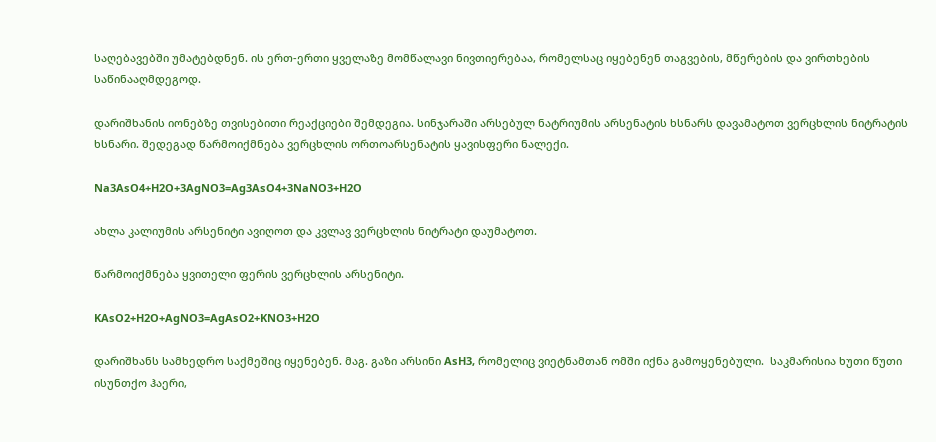საღებავებში უმატებდნენ. ის ერთ-ერთი ყველაზე მომწალავი ნივთიერებაა, რომელსაც იყებენენ თაგვების, მწერების და ვირთხების საწინააღმდეგოდ.

დარიშხანის იონებზე თვისებითი რეაქციები შემდეგია. სინჯარაში არსებულ ნატრიუმის არსენატის ხსნარს დავამატოთ ვერცხლის ნიტრატის ხსნარი. შედეგად წარმოიქმნება ვერცხლის ორთოარსენატის ყავისფერი ნალექი.

Na3AsO4+H2O+3AgNO3=Ag3AsO4+3NaNO3+H2O

ახლა კალიუმის არსენიტი ავიღოთ და კვლავ ვერცხლის ნიტრატი დაუმატოთ.

წარმოიქმნება ყვითელი ფერის ვერცხლის არსენიტი.

KAsO2+H2O+AgNO3=AgAsO2+KNO3+H2O

დარიშხანს სამხედრო საქმეშიც იყენებენ. მაგ. გაზი არსინი AsH3, რომელიც ვიეტნამთან ომში იქნა გამოყენებული.  საკმარისია ხუთი წუთი ისუნთქო ჰაერი,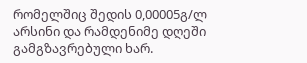რომელშიც შედის 0,00005გ/ლ არსინი და რამდენიმე დღეში გამგზავრებული ხარ.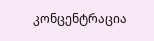კონცენტრაცია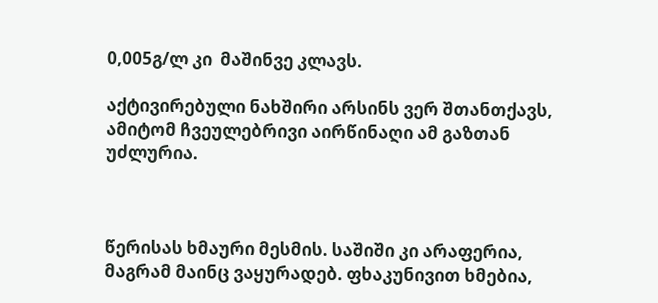0,005გ/ლ კი  მაშინვე კლავს.

აქტივირებული ნახშირი არსინს ვერ შთანთქავს, ამიტომ ჩვეულებრივი აირწინაღი ამ გაზთან უძლურია.



წერისას ხმაური მესმის. საშიში კი არაფერია, მაგრამ მაინც ვაყურადებ. ფხაკუნივით ხმებია,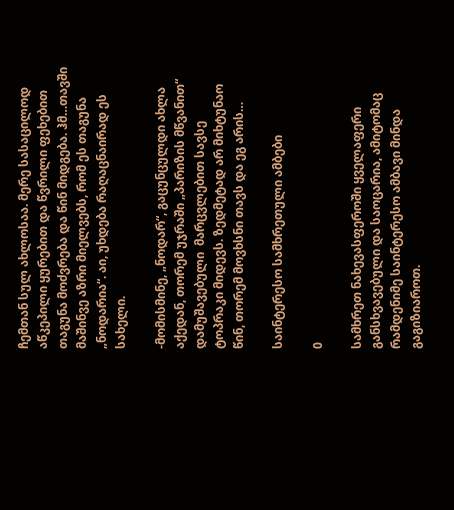ჩემთან სულ ახლოსაა. მერე სასაცილოდ აწკეპილი ყურებით და წვრილი ფეხებით თაგუნა მოძვრება და წინ მიდგება. ჰმ…თავში მაშინვე აზრი მიელვებს, რომ ეს თაგუნა „ნოდარია“. აი, უხდება რაღაცნაირად ეს სახელი.

-მომისმინე, „ნოდარ“, გაცუნცულდი ახლა აქედან, თორემ უჯრაში „პარიზის მწვანით“ დამუშავებული  მარცვლებით სავსე ტოპრაკი მიდევს. ზედმეტად არ მიხტუნაო წინ, თორემ მოვხსნი თავს და ეგ არის…

საინტერესო სამხრეთული ამბები

0

სამხრეთ ნახევასფეროში ყველაფერი განსხვავებული და საოცარია, ამიტომაც რამდენიმე საინტერესო ამბავი მინდა გაგიზიაროთ.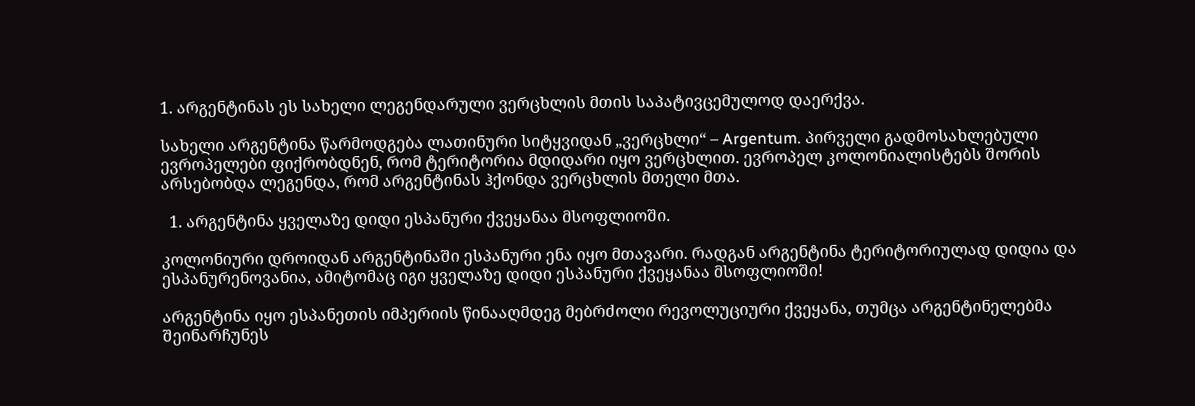1. არგენტინას ეს სახელი ლეგენდარული ვერცხლის მთის საპატივცემულოდ დაერქვა.

სახელი არგენტინა წარმოდგება ლათინური სიტყვიდან „ვერცხლი“ – Argentum. პირველი გადმოსახლებული ევროპელები ფიქრობდნენ, რომ ტერიტორია მდიდარი იყო ვერცხლით. ევროპელ კოლონიალისტებს შორის არსებობდა ლეგენდა, რომ არგენტინას ჰქონდა ვერცხლის მთელი მთა.

  1. არგენტინა ყველაზე დიდი ესპანური ქვეყანაა მსოფლიოში.

კოლონიური დროიდან არგენტინაში ესპანური ენა იყო მთავარი. რადგან არგენტინა ტერიტორიულად დიდია და ესპანურენოვანია, ამიტომაც იგი ყველაზე დიდი ესპანური ქვეყანაა მსოფლიოში!

არგენტინა იყო ესპანეთის იმპერიის წინააღმდეგ მებრძოლი რევოლუციური ქვეყანა, თუმცა არგენტინელებმა შეინარჩუნეს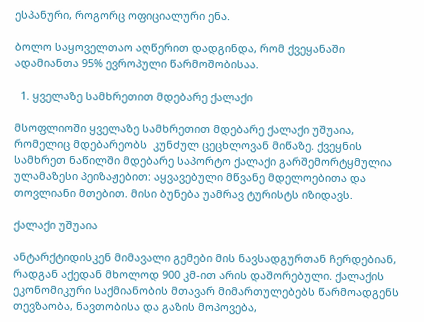ესპანური, როგორც ოფიციალური ენა.

ბოლო საყოველთაო აღწერით დადგინდა, რომ ქვეყანაში ადამიანთა 95% ევროპული წარმოშობისაა.

  1. ყველაზე სამხრეთით მდებარე ქალაქი

მსოფლიოში ყველაზე სამხრეთით მდებარე ქალაქი უშუაია, რომელიც მდებარეობს  კუნძულ ცეცხლოვან მიწაზე. ქვეყნის სამხრეთ ნაწილში მდებარე საპორტო ქალაქი გარშემორტყმულია ულამაზესი პეიზაჟებით: აყვავებული მწვანე მდელოებითა და თოვლიანი მთებით. მისი ბუნება უამრავ ტურისტს იზიდავს.

ქალაქი უშუაია

ანტარქტიდისკენ მიმავალი გემები მის ნავსადგურთან ჩერდებიან, რადგან აქედან მხოლოდ 900 კმ-ით არის დაშორებული. ქალაქის ეკონომიკური საქმიანობის მთავარ მიმართულებებს წარმოადგენს თევზაობა, ნავთობისა და გაზის მოპოვება,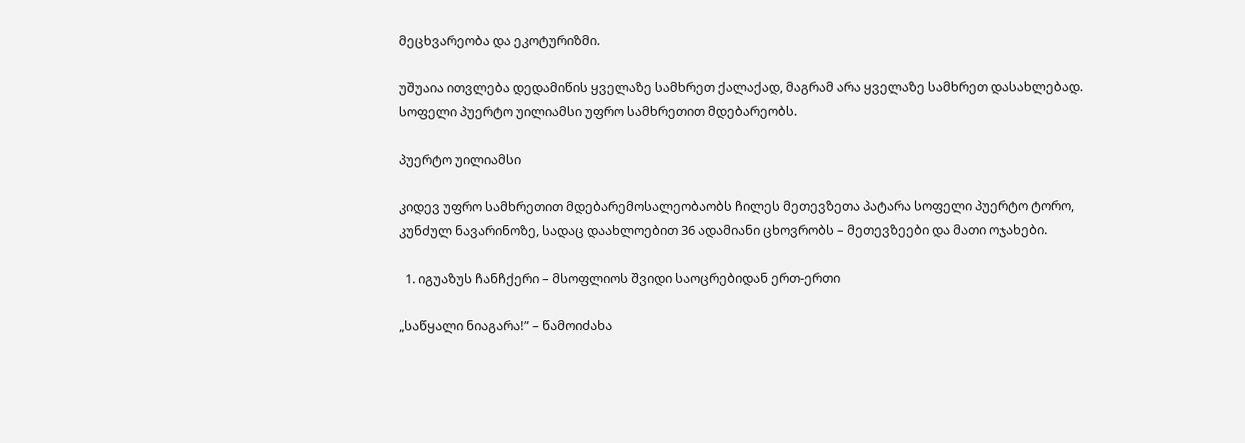მეცხვარეობა და ეკოტურიზმი.

უშუაია ითვლება დედამიწის ყველაზე სამხრეთ ქალაქად, მაგრამ არა ყველაზე სამხრეთ დასახლებად. სოფელი პუერტო უილიამსი უფრო სამხრეთით მდებარეობს.

პუერტო უილიამსი

კიდევ უფრო სამხრეთით მდებარემოსალეობაობს ჩილეს მეთევზეთა პატარა სოფელი პუერტო ტორო, კუნძულ ნავარინოზე, სადაც დაახლოებით 36 ადამიანი ცხოვრობს – მეთევზეები და მათი ოჯახები.

  1. იგუაზუს ჩანჩქერი – მსოფლიოს შვიდი საოცრებიდან ერთ-ერთი

„საწყალი ნიაგარა!” – წამოიძახა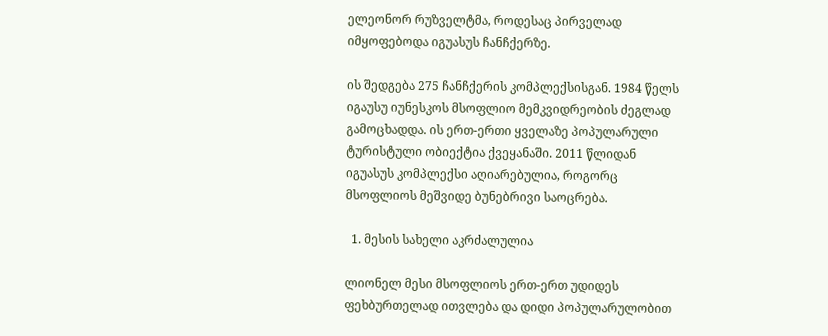ელეონორ რუზველტმა, როდესაც პირველად იმყოფებოდა იგუასუს ჩანჩქერზე.

ის შედგება 275 ჩანჩქერის კომპლექსისგან. 1984 წელს იგაუსუ იუნესკოს მსოფლიო მემკვიდრეობის ძეგლად გამოცხადდა. ის ერთ-ერთი ყველაზე პოპულარული ტურისტული ობიექტია ქვეყანაში. 2011 წლიდან იგუასუს კომპლექსი აღიარებულია, როგორც მსოფლიოს მეშვიდე ბუნებრივი საოცრება.

  1. მესის სახელი აკრძალულია

ლიონელ მესი მსოფლიოს ერთ-ერთ უდიდეს ფეხბურთელად ითვლება და დიდი პოპულარულობით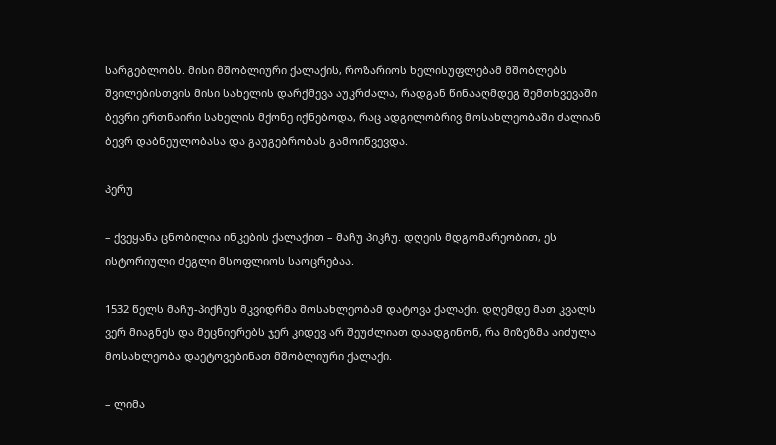სარგებლობს. მისი მშობლიური ქალაქის, როზარიოს ხელისუფლებამ მშობლებს შვილებისთვის მისი სახელის დარქმევა აუკრძალა, რადგან წინააღმდეგ შემთხვევაში ბევრი ერთნაირი სახელის მქონე იქნებოდა, რაც ადგილობრივ მოსახლეობაში ძალიან ბევრ დაბნეულობასა და გაუგებრობას გამოიწვევდა.

პერუ

– ქვეყანა ცნობილია ინკების ქალაქით – მაჩუ პიკჩუ. დღეის მდგომარეობით, ეს ისტორიული ძეგლი მსოფლიოს საოცრებაა.

1532 წელს მაჩუ-პიქჩუს მკვიდრმა მოსახლეობამ დატოვა ქალაქი. დღემდე მათ კვალს ვერ მიაგნეს და მეცნიერებს ჯერ კიდევ არ შეუძლიათ დაადგინონ, რა მიზეზმა აიძულა მოსახლეობა დაეტოვებინათ მშობლიური ქალაქი.

– ლიმა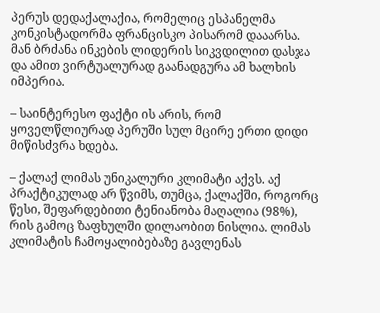პერუს დედაქალაქია, რომელიც ესპანელმა კონკისტადორმა ფრანცისკო პისარომ დააარსა. მან ბრძანა ინკების ლიდერის სიკვდილით დასჯა და ამით ვირტუალურად გაანადგურა ამ ხალხის იმპერია.

– საინტერესო ფაქტი ის არის, რომ ყოველწლიურად პერუში სულ მცირე ერთი დიდი მიწისძვრა ხდება.

– ქალაქ ლიმას უნიკალური კლიმატი აქვს. აქ პრაქტიკულად არ წვიმს, თუმცა, ქალაქში, როგორც წესი, შეფარდებითი ტენიანობა მაღალია (98%), რის გამოც ზაფხულში დილაობით ნისლია. ლიმას კლიმატის ჩამოყალიბებაზე გავლენას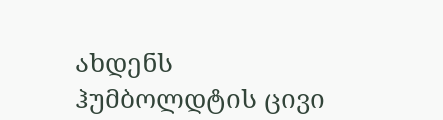ახდენს ჰუმბოლდტის ცივი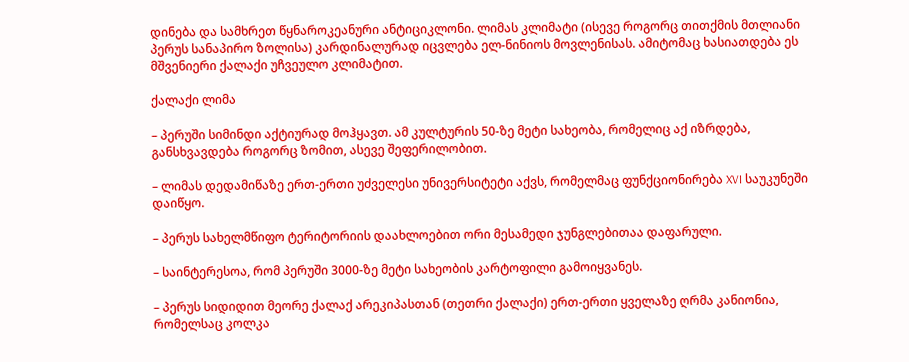დინება და სამხრეთ წყნაროკეანური ანტიციკლონი. ლიმას კლიმატი (ისევე როგორც თითქმის მთლიანი პერუს სანაპირო ზოლისა) კარდინალურად იცვლება ელ-ნინიოს მოვლენისას. ამიტომაც ხასიათდება ეს მშვენიერი ქალაქი უჩვეულო კლიმატით.

ქალაქი ლიმა

– პერუში სიმინდი აქტიურად მოჰყავთ. ამ კულტურის 50-ზე მეტი სახეობა, რომელიც აქ იზრდება, განსხვავდება როგორც ზომით, ასევე შეფერილობით.

– ლიმას დედამიწაზე ერთ-ერთი უძველესი უნივერსიტეტი აქვს, რომელმაც ფუნქციონირება XVI საუკუნეში დაიწყო.

– პერუს სახელმწიფო ტერიტორიის დაახლოებით ორი მესამედი ჯუნგლებითაა დაფარული.

– საინტერესოა, რომ პერუში 3000-ზე მეტი სახეობის კარტოფილი გამოიყვანეს.

– პერუს სიდიდით მეორე ქალაქ არეკიპასთან (თეთრი ქალაქი) ერთ-ერთი ყველაზე ღრმა კანიონია, რომელსაც კოლკა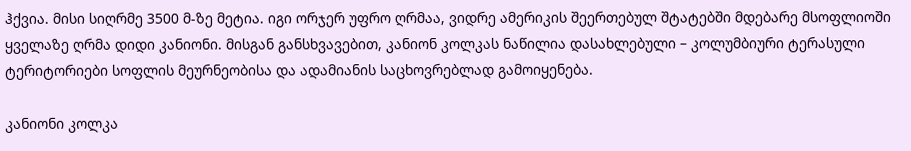ჰქვია. მისი სიღრმე 3500 მ-ზე მეტია. იგი ორჯერ უფრო ღრმაა, ვიდრე ამერიკის შეერთებულ შტატებში მდებარე მსოფლიოში ყველაზე ღრმა დიდი კანიონი. მისგან განსხვავებით, კანიონ კოლკას ნაწილია დასახლებული – კოლუმბიური ტერასული ტერიტორიები სოფლის მეურნეობისა და ადამიანის საცხოვრებლად გამოიყენება.

კანიონი კოლკა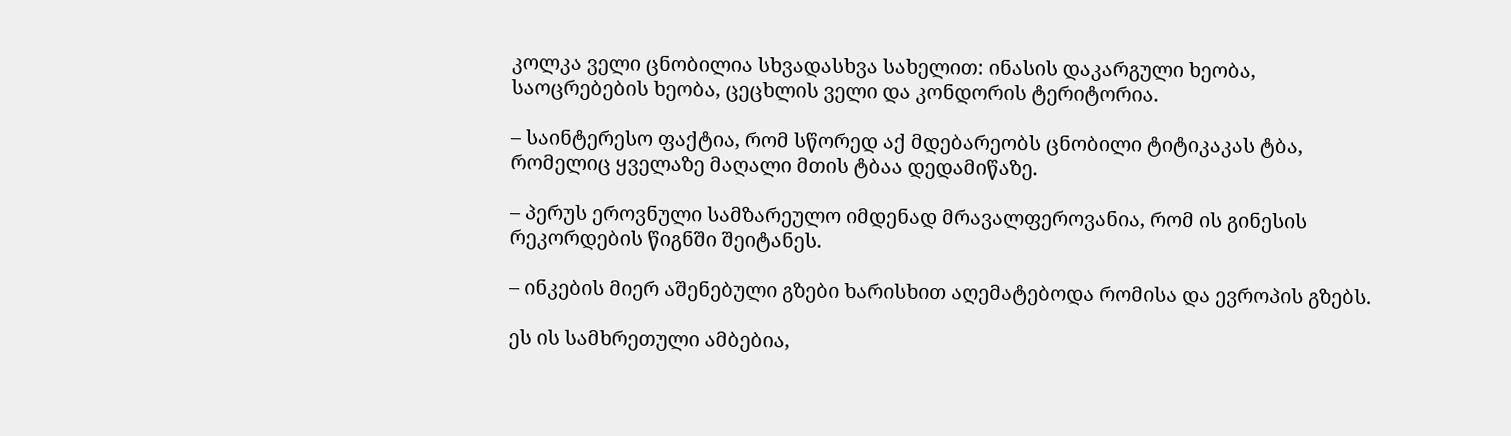კოლკა ველი ცნობილია სხვადასხვა სახელით: ინასის დაკარგული ხეობა, საოცრებების ხეობა, ცეცხლის ველი და კონდორის ტერიტორია.

– საინტერესო ფაქტია, რომ სწორედ აქ მდებარეობს ცნობილი ტიტიკაკას ტბა, რომელიც ყველაზე მაღალი მთის ტბაა დედამიწაზე.

– პერუს ეროვნული სამზარეულო იმდენად მრავალფეროვანია, რომ ის გინესის რეკორდების წიგნში შეიტანეს.

– ინკების მიერ აშენებული გზები ხარისხით აღემატებოდა რომისა და ევროპის გზებს.

ეს ის სამხრეთული ამბებია,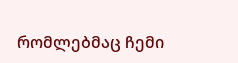რომლებმაც ჩემი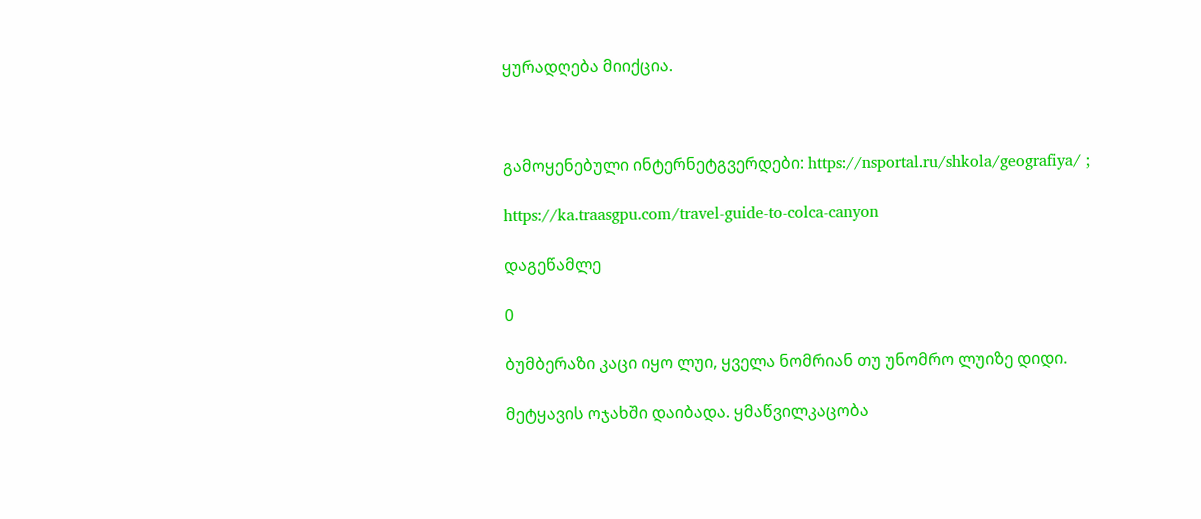ყურადღება მიიქცია.



გამოყენებული ინტერნეტგვერდები: https://nsportal.ru/shkola/geografiya/ ;

https://ka.traasgpu.com/travel-guide-to-colca-canyon

დაგეწამლე

0

ბუმბერაზი კაცი იყო ლუი, ყველა ნომრიან თუ უნომრო ლუიზე დიდი.

მეტყავის ოჯახში დაიბადა. ყმაწვილკაცობა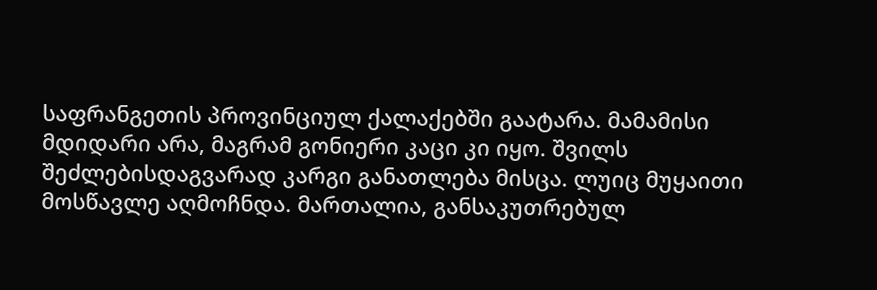საფრანგეთის პროვინციულ ქალაქებში გაატარა. მამამისი მდიდარი არა, მაგრამ გონიერი კაცი კი იყო. შვილს შეძლებისდაგვარად კარგი განათლება მისცა. ლუიც მუყაითი მოსწავლე აღმოჩნდა. მართალია, განსაკუთრებულ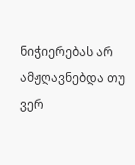ნიჭიერებას არ ამჟღავნებდა თუ ვერ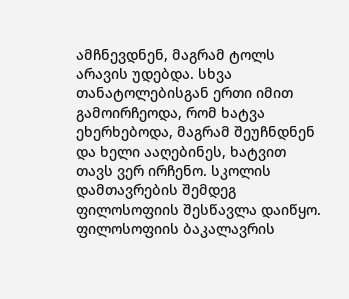ამჩნევდნენ, მაგრამ ტოლს არავის უდებდა. სხვა თანატოლებისგან ერთი იმით გამოირჩეოდა, რომ ხატვა ეხერხებოდა, მაგრამ შეუჩნდნენ და ხელი ააღებინეს, ხატვით თავს ვერ ირჩენო. სკოლის დამთავრების შემდეგ ფილოსოფიის შესწავლა დაიწყო. ფილოსოფიის ბაკალავრის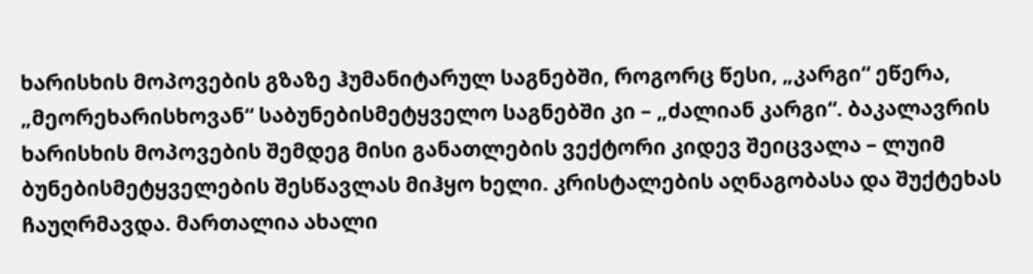ხარისხის მოპოვების გზაზე ჰუმანიტარულ საგნებში, როგორც წესი, „კარგი“ ეწერა, „მეორეხარისხოვან“ საბუნებისმეტყველო საგნებში კი – „ძალიან კარგი“. ბაკალავრის ხარისხის მოპოვების შემდეგ მისი განათლების ვექტორი კიდევ შეიცვალა – ლუიმ ბუნებისმეტყველების შესწავლას მიჰყო ხელი. კრისტალების აღნაგობასა და შუქტეხას ჩაუღრმავდა. მართალია ახალი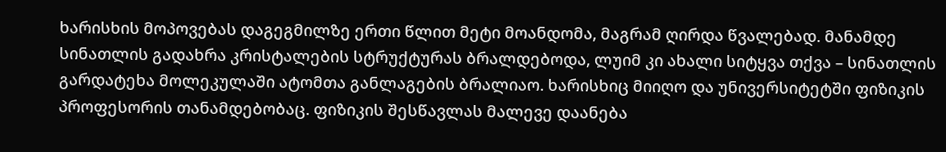ხარისხის მოპოვებას დაგეგმილზე ერთი წლით მეტი მოანდომა, მაგრამ ღირდა წვალებად. მანამდე სინათლის გადახრა კრისტალების სტრუქტურას ბრალდებოდა, ლუიმ კი ახალი სიტყვა თქვა – სინათლის გარდატეხა მოლეკულაში ატომთა განლაგების ბრალიაო. ხარისხიც მიიღო და უნივერსიტეტში ფიზიკის პროფესორის თანამდებობაც. ფიზიკის შესწავლას მალევე დაანება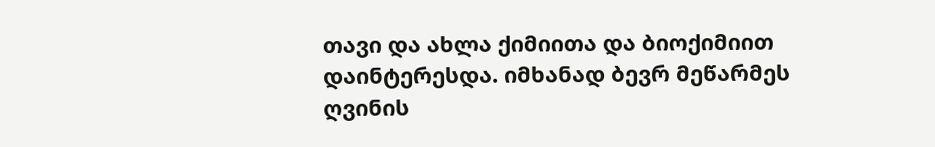თავი და ახლა ქიმიითა და ბიოქიმიით დაინტერესდა. იმხანად ბევრ მეწარმეს ღვინის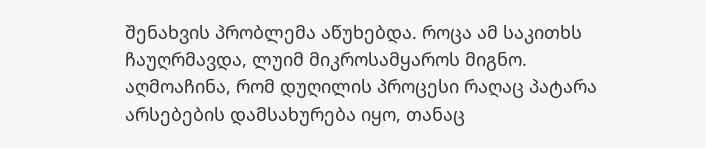შენახვის პრობლემა აწუხებდა. როცა ამ საკითხს ჩაუღრმავდა, ლუიმ მიკროსამყაროს მიგნო. აღმოაჩინა, რომ დუღილის პროცესი რაღაც პატარა არსებების დამსახურება იყო, თანაც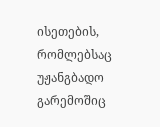ისეთების, რომლებსაც უჟანგბადო გარემოშიც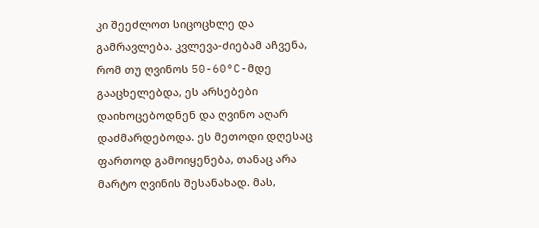კი შეეძლოთ სიცოცხლე და გამრავლება. კვლევა-ძიებამ აჩვენა, რომ თუ ღვინოს 50-60°C-მდე გააცხელებდა, ეს არსებები დაიხოცებოდნენ და ღვინო აღარ დაძმარდებოდა. ეს მეთოდი დღესაც ფართოდ გამოიყენება, თანაც არა მარტო ღვინის შესანახად. მას,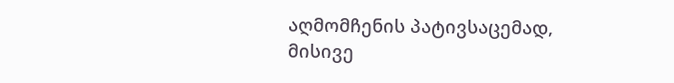აღმომჩენის პატივსაცემად, მისივე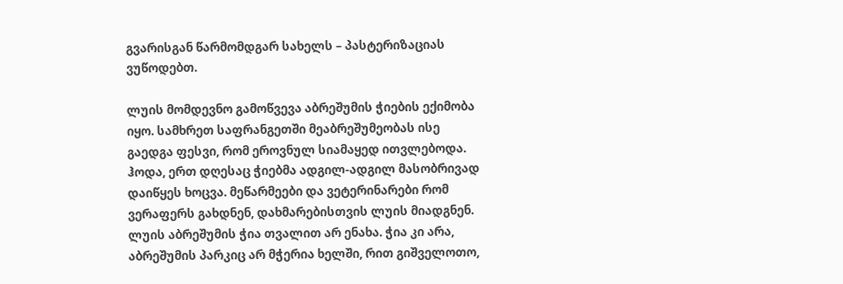გვარისგან წარმომდგარ სახელს – პასტერიზაციას ვუწოდებთ.

ლუის მომდევნო გამოწვევა აბრეშუმის ჭიების ექიმობა იყო. სამხრეთ საფრანგეთში მეაბრეშუმეობას ისე გაედგა ფესვი, რომ ეროვნულ სიამაყედ ითვლებოდა. ჰოდა, ერთ დღესაც ჭიებმა ადგილ-ადგილ მასობრივად დაიწყეს ხოცვა. მეწარმეები და ვეტერინარები რომ ვერაფერს გახდნენ, დახმარებისთვის ლუის მიადგნენ. ლუის აბრეშუმის ჭია თვალით არ ენახა. ჭია კი არა, აბრეშუმის პარკიც არ მჭერია ხელში, რით გიშველოთო,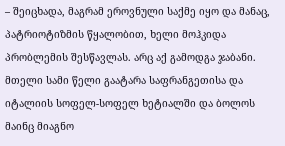– შეიცხადა, მაგრამ ეროვნული საქმე იყო და მანაც, პატრიოტიზმის წყალობით, ხელი მოჰკიდა პრობლემის შესწავლას. არც აქ გამოდგა ჯაბანი. მთელი სამი წელი გაატარა საფრანგეთისა და იტალიის სოფელ-სოფელ ხეტიალში და ბოლოს მაინც მიაგნო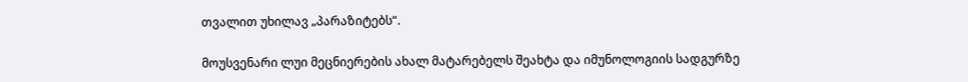თვალით უხილავ „პარაზიტებს“.

მოუსვენარი ლუი მეცნიერების ახალ მატარებელს შეახტა და იმუნოლოგიის სადგურზე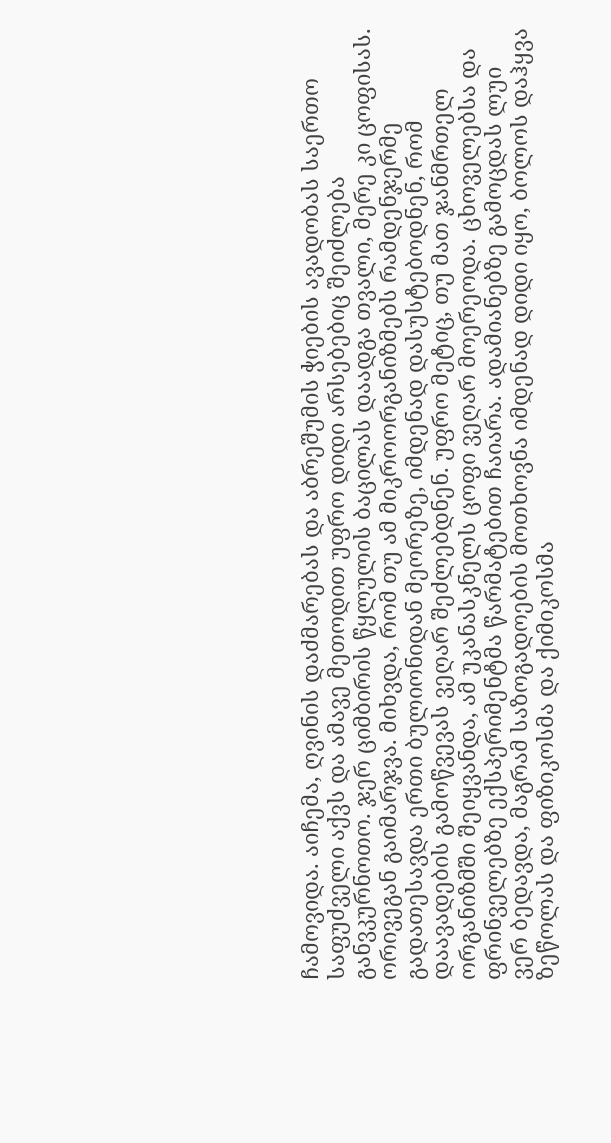ჩამოვიდა. აიჩემა, ღვინის დაძმარებას და აბრეშუმის ჭიების ავადობას საერთო საფუძველი აქვს და ამავე მეთოდით უფრო დიდი არსებებიც შეიძლება განვკურნოთო. ჯერ ციმბირის წყლულის ბაცილას დაადგა თვალი, მერე კი ცოფისას. ორივეგან გაიმარჯვა. მიხვდა, რომ თუ ამ მიკროორგანიზმებს რამდენჯერმე გადათესავდა ერთი ბულიონიდან მეორეზე, იმდენად დასუსტებოდნენ, რომ დაავადების გამოწვევას ვეღარ შეძლებდნენ. უფრო მეტიც, თუ მათ ჯანმრთელ ორგანიზმში შეიყვანდა, ამ უკანასკნელს ცოფი ვეღარ მოერეოდა. ცხოველებსა და ფრინველებზე ექსპერიმენტმა წარმატებით ჩაიარა. ადამიანებზე გამოცდას ლუი ვერ ბედავდა, მაგრამ საზოგადოების მოთხოვნა იმდენად დიდი იყო, ბოლოს დაჰყვა ზეწოლას და ფიზიკოსმა და ქიმიკოსმა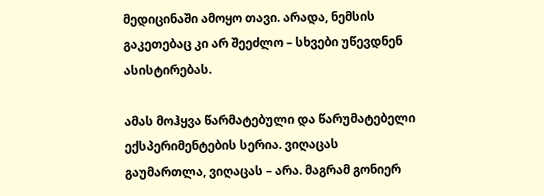მედიცინაში ამოყო თავი. არადა, ნემსის გაკეთებაც კი არ შეეძლო – სხვები უწევდნენ ასისტირებას.

ამას მოჰყვა წარმატებული და წარუმატებელი ექსპერიმენტების სერია. ვიღაცას გაუმართლა, ვიღაცას – არა. მაგრამ გონიერ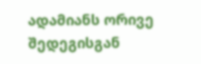ადამიანს ორივე შედეგისგან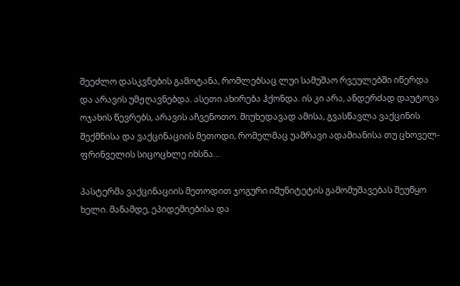შეეძლო დასკვნების გამოტანა, რომლებსაც ლუი სამუშაო რვეულებში იწერდა და არავის უმჟღავნებდა. ასეთი ახირება ჰქონდა. ის კი არა, ანდერძად დაუტოვა ოჯახის წევრებს, არავის აჩვენოთო. მიუხედავად ამისა, გვასწავლა ვაქცინის შექმნისა და ვაქცინაციის მეთოდი, რომელმაც უამრავი ადამიანისა თუ ცხოველ-ფრინველის სიცოცხლე იხსნა…

პასტერმა ვაქცინაციის მეთოდით ჯოგური იმუნიტეტის გამომუშავებას შეუწყო ხელი. მანამდე, ეპიდემიებისა და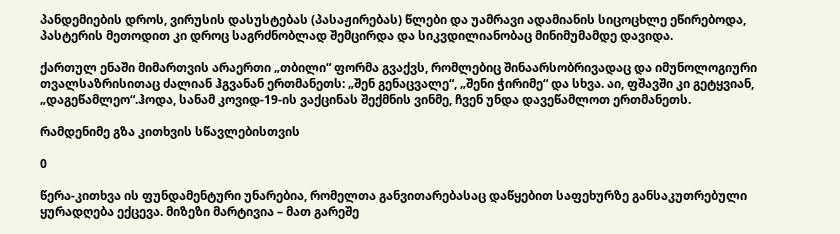პანდემიების დროს, ვირუსის დასუსტებას (პასაჟირებას) წლები და უამრავი ადამიანის სიცოცხლე ეწირებოდა, პასტერის მეთოდით კი დროც საგრძნობლად შემცირდა და სიკვდილიანობაც მინიმუმამდე დავიდა.

ქართულ ენაში მიმართვის არაერთი „თბილი“ ფორმა გვაქვს, რომლებიც შინაარსობრივადაც და იმუნოლოგიური თვალსაზრისითაც ძალიან ჰგვანან ერთმანეთს: „შენ გენაცვალე“, „შენი ჭირიმე“ და სხვა. აი, ფშავში კი გეტყვიან, „დაგეწამლეო“.ჰოდა, სანამ კოვიდ-19-ის ვაქცინას შექმნის ვინმე, ჩვენ უნდა დავეწამლოთ ერთმანეთს.

რამდენიმე გზა კითხვის სწავლებისთვის

0

წერა-კითხვა ის ფუნდამენტური უნარებია, რომელთა განვითარებასაც დაწყებით საფეხურზე განსაკუთრებული ყურადღება ექცევა. მიზეზი მარტივია – მათ გარეშე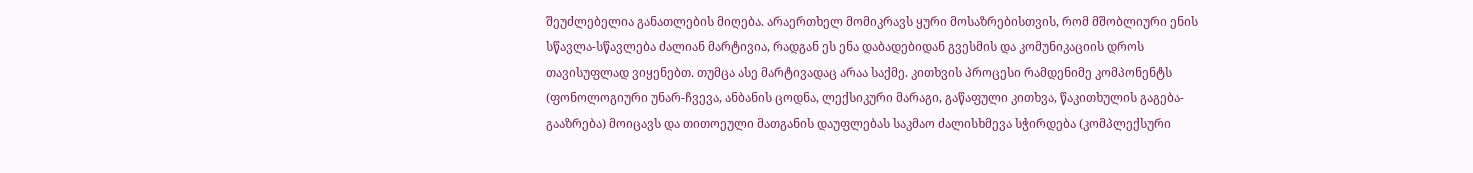შეუძლებელია განათლების მიღება. არაერთხელ მომიკრავს ყური მოსაზრებისთვის, რომ მშობლიური ენის სწავლა-სწავლება ძალიან მარტივია, რადგან ეს ენა დაბადებიდან გვესმის და კომუნიკაციის დროს თავისუფლად ვიყენებთ. თუმცა ასე მარტივადაც არაა საქმე. კითხვის პროცესი რამდენიმე კომპონენტს (ფონოლოგიური უნარ-ჩვევა, ანბანის ცოდნა, ლექსიკური მარაგი, გაწაფული კითხვა, წაკითხულის გაგება-გააზრება) მოიცავს და თითოეული მათგანის დაუფლებას საკმაო ძალისხმევა სჭირდება (კომპლექსური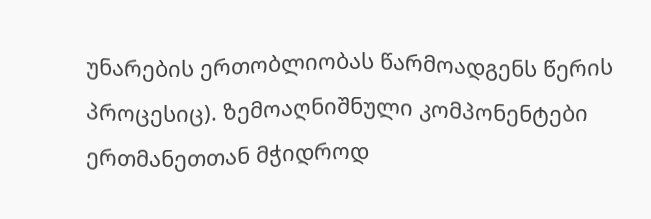უნარების ერთობლიობას წარმოადგენს წერის პროცესიც). ზემოაღნიშნული კომპონენტები ერთმანეთთან მჭიდროდ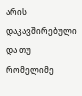არის დაკავშირებული და თუ რომელიმე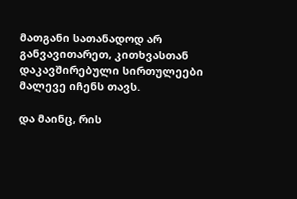მათგანი სათანადოდ არ განვავითარეთ, კითხვასთან დაკავშირებული სირთულეები მალევე იჩენს თავს.

და მაინც, რის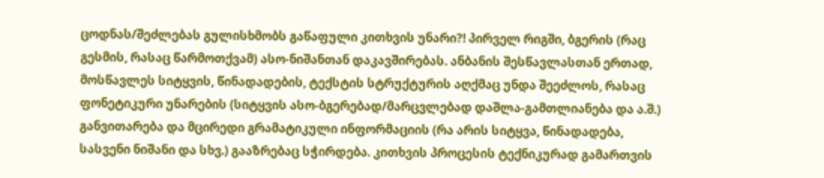ცოდნას/შეძლებას გულისხმობს გაწაფული კითხვის უნარი?! პირველ რიგში, ბგერის (რაც გესმის, რასაც წარმოთქვამ) ასო-ნიშანთან დაკავშირებას. ანბანის შესწავლასთან ერთად, მოსწავლეს სიტყვის, წინადადების, ტექსტის სტრუქტურის აღქმაც უნდა შეეძლოს, რასაც ფონეტიკური უნარების (სიტყვის ასო-ბგერებად/მარცვლებად დაშლა-გამთლიანება და ა.შ.) განვითარება და მცირედი გრამატიკული ინფორმაციის (რა არის სიტყვა, წინადადება, სასვენი ნიშანი და სხვ.) გააზრებაც სჭირდება. კითხვის პროცესის ტექნიკურად გამართვის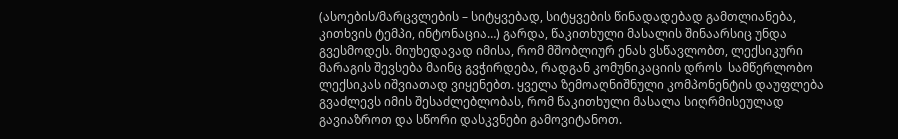(ასოების/მარცვლების – სიტყვებად, სიტყვების წინადადებად გამთლიანება, კითხვის ტემპი, ინტონაცია…) გარდა, წაკითხული მასალის შინაარსიც უნდა გვესმოდეს. მიუხედავად იმისა, რომ მშობლიურ ენას ვსწავლობთ, ლექსიკური მარაგის შევსება მაინც გვჭირდება, რადგან კომუნიკაციის დროს  სამწერლობო ლექსიკას იშვიათად ვიყენებთ. ყველა ზემოაღნიშნული კომპონენტის დაუფლება გვაძლევს იმის შესაძლებლობას, რომ წაკითხული მასალა სიღრმისეულად გავიაზროთ და სწორი დასკვნები გამოვიტანოთ.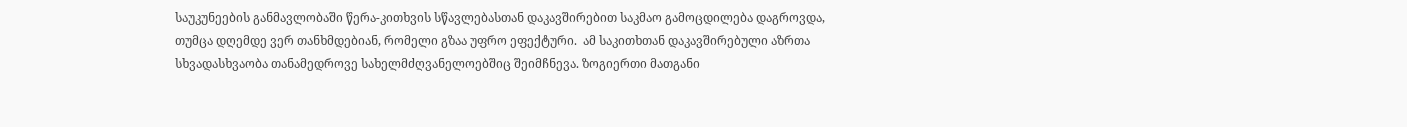საუკუნეების განმავლობაში წერა-კითხვის სწავლებასთან დაკავშირებით საკმაო გამოცდილება დაგროვდა, თუმცა დღემდე ვერ თანხმდებიან, რომელი გზაა უფრო ეფექტური.  ამ საკითხთან დაკავშირებული აზრთა სხვადასხვაობა თანამედროვე სახელმძღვანელოებშიც შეიმჩნევა. ზოგიერთი მათგანი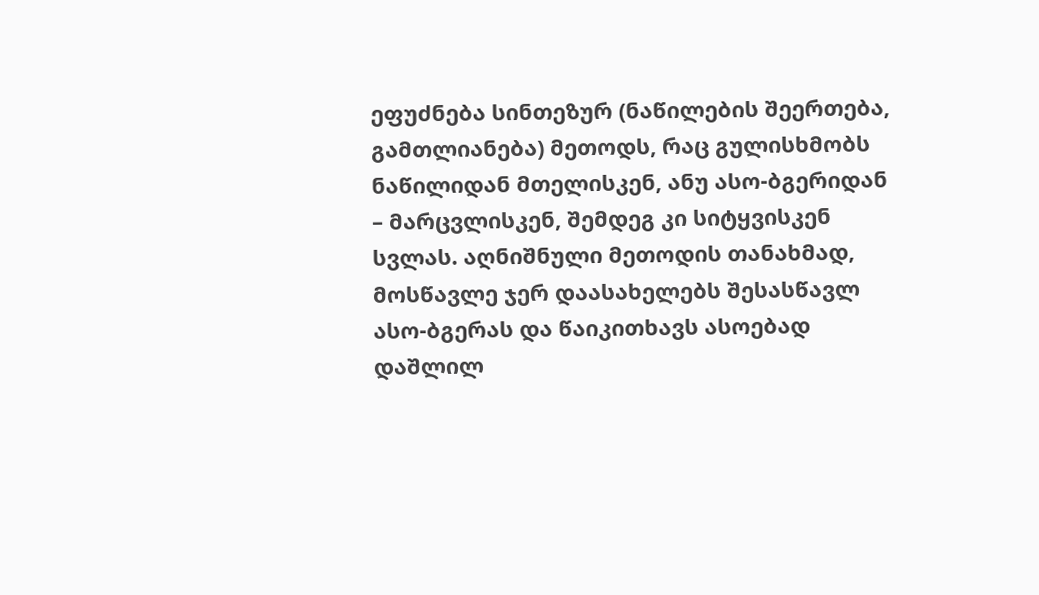ეფუძნება სინთეზურ (ნაწილების შეერთება, გამთლიანება) მეთოდს, რაც გულისხმობს ნაწილიდან მთელისკენ, ანუ ასო-ბგერიდან – მარცვლისკენ, შემდეგ კი სიტყვისკენ სვლას. აღნიშნული მეთოდის თანახმად, მოსწავლე ჯერ დაასახელებს შესასწავლ ასო-ბგერას და წაიკითხავს ასოებად დაშლილ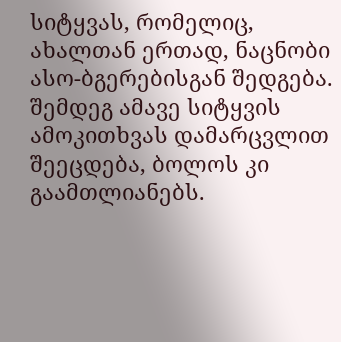სიტყვას, რომელიც, ახალთან ერთად, ნაცნობი ასო-ბგერებისგან შედგება. შემდეგ ამავე სიტყვის ამოკითხვას დამარცვლით შეეცდება, ბოლოს კი გაამთლიანებს.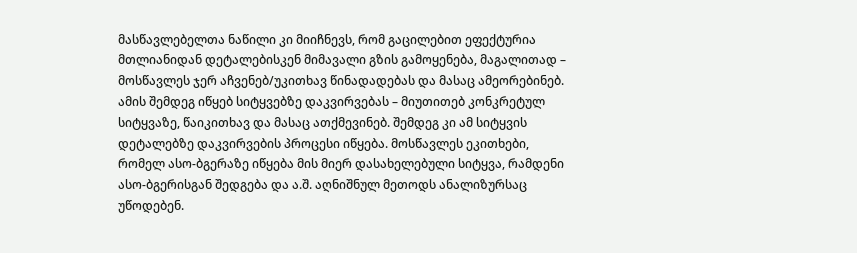მასწავლებელთა ნაწილი კი მიიჩნევს, რომ გაცილებით ეფექტურია მთლიანიდან დეტალებისკენ მიმავალი გზის გამოყენება, მაგალითად – მოსწავლეს ჯერ აჩვენებ/უკითხავ წინადადებას და მასაც ამეორებინებ. ამის შემდეგ იწყებ სიტყვებზე დაკვირვებას – მიუთითებ კონკრეტულ სიტყვაზე, წაიკითხავ და მასაც ათქმევინებ. შემდეგ კი ამ სიტყვის დეტალებზე დაკვირვების პროცესი იწყება. მოსწავლეს ეკითხები, რომელ ასო-ბგერაზე იწყება მის მიერ დასახელებული სიტყვა, რამდენი ასო-ბგერისგან შედგება და ა.შ. აღნიშნულ მეთოდს ანალიზურსაც უწოდებენ.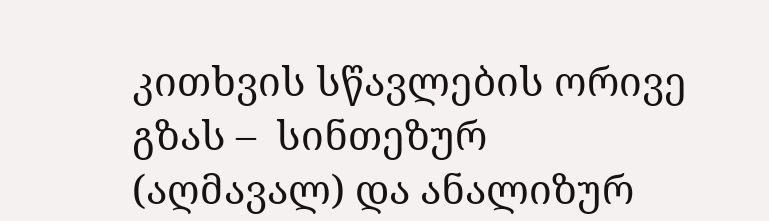კითხვის სწავლების ორივე გზას –  სინთეზურ (აღმავალ) და ანალიზურ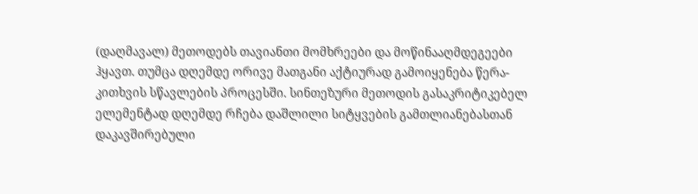(დაღმავალ) მეთოდებს თავიანთი მომხრეები და მოწინააღმდეგეები ჰყავთ. თუმცა დღემდე ორივე მათგანი აქტიურად გამოიყენება წერა-კითხვის სწავლების პროცესში. სინთეზური მეთოდის გასაკრიტიკებელ ელემენტად დღემდე რჩება დაშლილი სიტყვების გამთლიანებასთან დაკავშირებული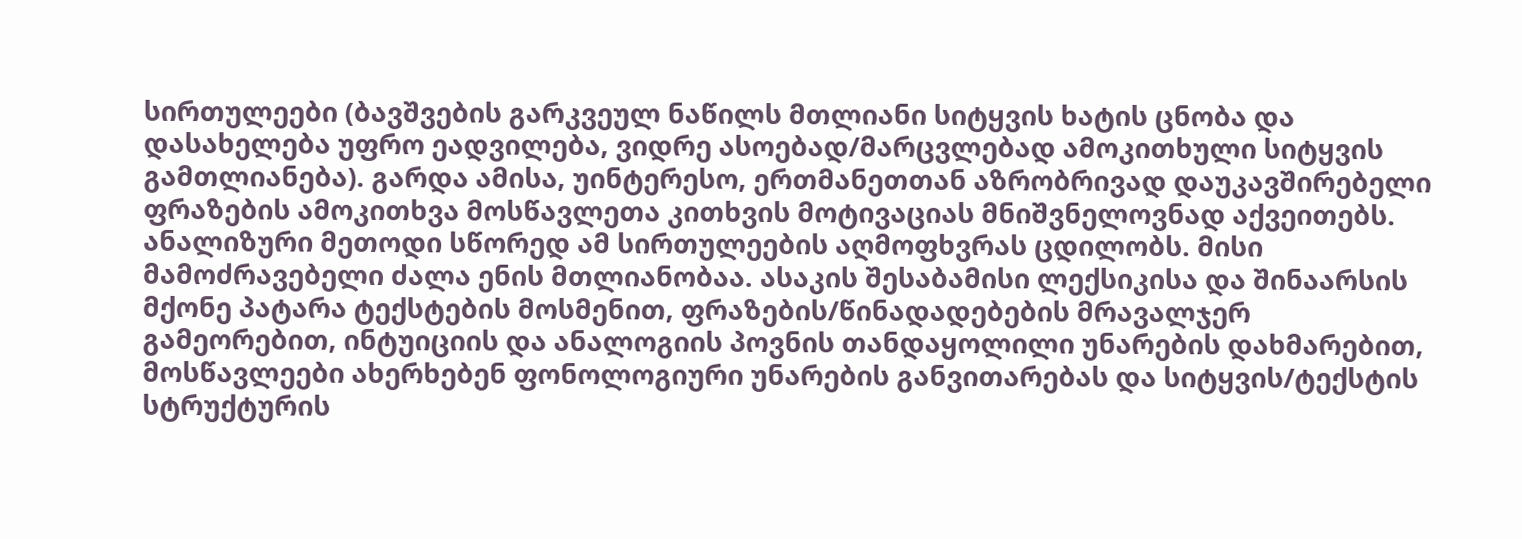სირთულეები (ბავშვების გარკვეულ ნაწილს მთლიანი სიტყვის ხატის ცნობა და დასახელება უფრო ეადვილება, ვიდრე ასოებად/მარცვლებად ამოკითხული სიტყვის გამთლიანება). გარდა ამისა, უინტერესო, ერთმანეთთან აზრობრივად დაუკავშირებელი ფრაზების ამოკითხვა მოსწავლეთა კითხვის მოტივაციას მნიშვნელოვნად აქვეითებს.  ანალიზური მეთოდი სწორედ ამ სირთულეების აღმოფხვრას ცდილობს. მისი მამოძრავებელი ძალა ენის მთლიანობაა. ასაკის შესაბამისი ლექსიკისა და შინაარსის მქონე პატარა ტექსტების მოსმენით, ფრაზების/წინადადებების მრავალჯერ გამეორებით, ინტუიციის და ანალოგიის პოვნის თანდაყოლილი უნარების დახმარებით, მოსწავლეები ახერხებენ ფონოლოგიური უნარების განვითარებას და სიტყვის/ტექსტის სტრუქტურის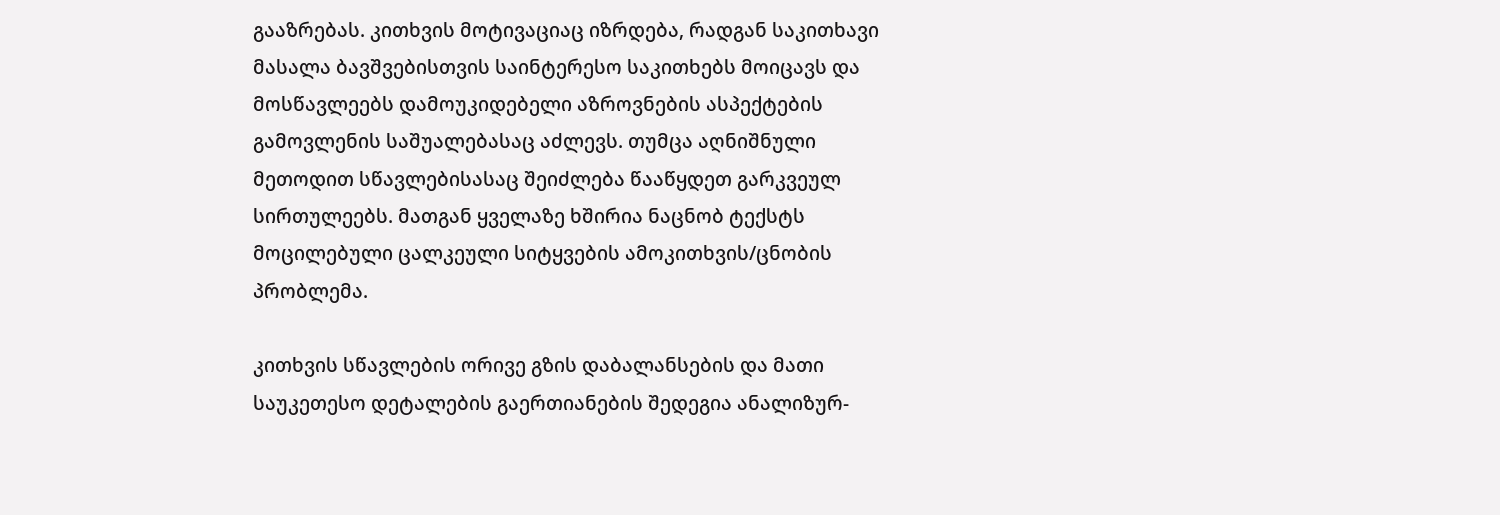გააზრებას. კითხვის მოტივაციაც იზრდება, რადგან საკითხავი მასალა ბავშვებისთვის საინტერესო საკითხებს მოიცავს და მოსწავლეებს დამოუკიდებელი აზროვნების ასპექტების გამოვლენის საშუალებასაც აძლევს. თუმცა აღნიშნული მეთოდით სწავლებისასაც შეიძლება წააწყდეთ გარკვეულ სირთულეებს. მათგან ყველაზე ხშირია ნაცნობ ტექსტს მოცილებული ცალკეული სიტყვების ამოკითხვის/ცნობის პრობლემა.

კითხვის სწავლების ორივე გზის დაბალანსების და მათი საუკეთესო დეტალების გაერთიანების შედეგია ანალიზურ-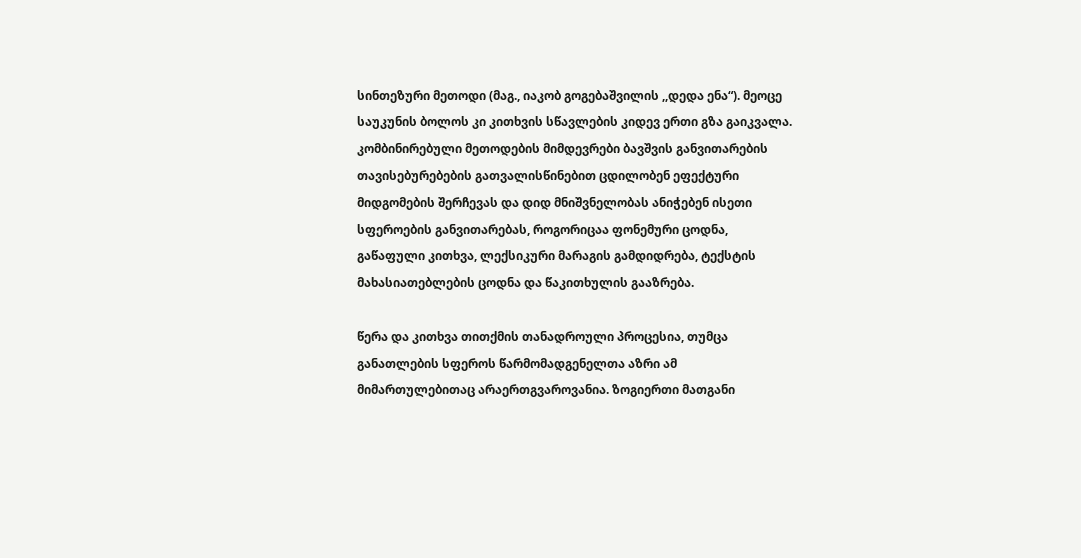სინთეზური მეთოდი (მაგ., იაკობ გოგებაშვილის ,,დედა ენა“). მეოცე საუკუნის ბოლოს კი კითხვის სწავლების კიდევ ერთი გზა გაიკვალა.  კომბინირებული მეთოდების მიმდევრები ბავშვის განვითარების თავისებურებების გათვალისწინებით ცდილობენ ეფექტური მიდგომების შერჩევას და დიდ მნიშვნელობას ანიჭებენ ისეთი სფეროების განვითარებას, როგორიცაა ფონემური ცოდნა, გაწაფული კითხვა, ლექსიკური მარაგის გამდიდრება, ტექსტის მახასიათებლების ცოდნა და წაკითხულის გააზრება.

წერა და კითხვა თითქმის თანადროული პროცესია, თუმცა განათლების სფეროს წარმომადგენელთა აზრი ამ მიმართულებითაც არაერთგვაროვანია. ზოგიერთი მათგანი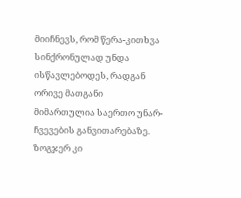მიიჩნევს, რომ წერა-კითხვა სინქრონულად უნდა ისწავლებოდეს, რადგან ორივე მათგანი მიმართულია საერთო უნარ-ჩვევების განვითარებაზე. ზოგჯერ კი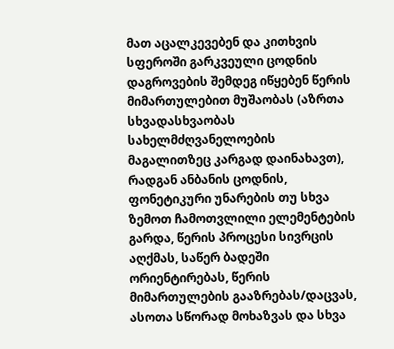მათ აცალკევებენ და კითხვის სფეროში გარკვეული ცოდნის დაგროვების შემდეგ იწყებენ წერის მიმართულებით მუშაობას (აზრთა სხვადასხვაობას სახელმძღვანელოების მაგალითზეც კარგად დაინახავთ), რადგან ანბანის ცოდნის, ფონეტიკური უნარების თუ სხვა ზემოთ ჩამოთვლილი ელემენტების გარდა, წერის პროცესი სივრცის აღქმას, საწერ ბადეში ორიენტირებას, წერის მიმართულების გააზრებას/დაცვას, ასოთა სწორად მოხაზვას და სხვა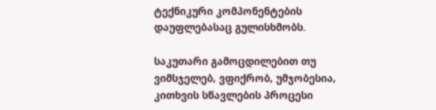ტექნიკური კომპონენტების დაუფლებასაც გულისხმობს.

საკუთარი გამოცდილებით თუ ვიმსჯელებ, ვფიქრობ, უმჯობესია, კითხვის სწავლების პროცესი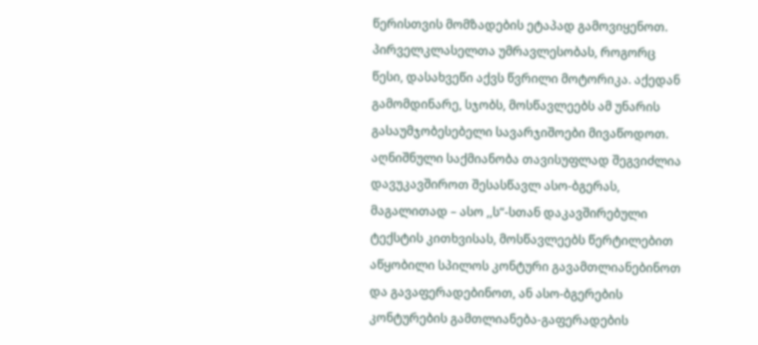წერისთვის მომზადების ეტაპად გამოვიყენოთ. პირველკლასელთა უმრავლესობას, როგორც წესი, დასახვეწი აქვს წვრილი მოტორიკა. აქედან გამომდინარე, სჯობს, მოსწავლეებს ამ უნარის გასაუმჯობესებელი სავარჯიშოები მივაწოდოთ. აღნიშნული საქმიანობა თავისუფლად შეგვიძლია დავუკავშიროთ შესასწავლ ასო-ბგერას, მაგალითად – ასო ,,ს“-სთან დაკავშირებული ტექსტის კითხვისას, მოსწავლეებს წერტილებით აწყობილი სპილოს კონტური გავამთლიანებინოთ და გავაფერადებინოთ, ან ასო-ბგერების კონტურების გამთლიანება-გაფერადების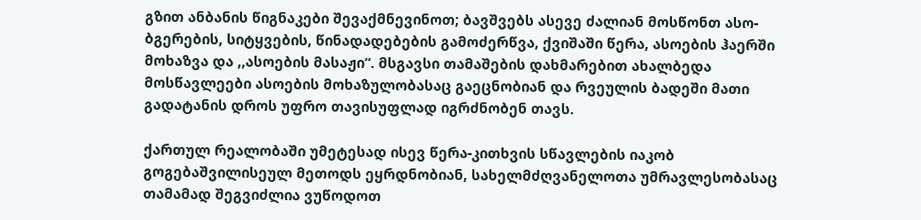გზით ანბანის წიგნაკები შევაქმნევინოთ; ბავშვებს ასევე ძალიან მოსწონთ ასო-ბგერების, სიტყვების, წინადადებების გამოძერწვა, ქვიშაში წერა, ასოების ჰაერში მოხაზვა და ,,ასოების მასაჟი“. მსგავსი თამაშების დახმარებით ახალბედა მოსწავლეები ასოების მოხაზულობასაც გაეცნობიან და რვეულის ბადეში მათი გადატანის დროს უფრო თავისუფლად იგრძნობენ თავს.

ქართულ რეალობაში უმეტესად ისევ წერა-კითხვის სწავლების იაკობ გოგებაშვილისეულ მეთოდს ეყრდნობიან, სახელმძღვანელოთა უმრავლესობასაც თამამად შეგვიძლია ვუწოდოთ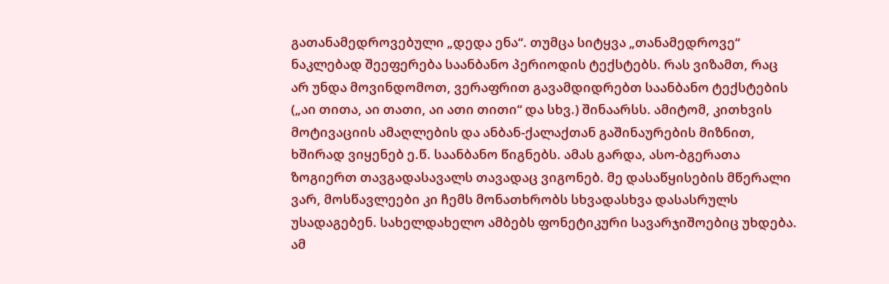გათანამედროვებული „დედა ენა“. თუმცა სიტყვა „თანამედროვე“ ნაკლებად შეეფერება საანბანო პერიოდის ტექსტებს. რას ვიზამთ, რაც არ უნდა მოვინდომოთ, ვერაფრით გავამდიდრებთ საანბანო ტექსტების („აი თითა, აი თათი, აი ათი თითი“ და სხვ.) შინაარსს. ამიტომ, კითხვის მოტივაციის ამაღლების და ანბან-ქალაქთან გაშინაურების მიზნით, ხშირად ვიყენებ ე.წ. საანბანო წიგნებს. ამას გარდა, ასო-ბგერათა ზოგიერთ თავგადასავალს თავადაც ვიგონებ. მე დასაწყისების მწერალი ვარ, მოსწავლეები კი ჩემს მონათხრობს სხვადასხვა დასასრულს უსადაგებენ. სახელდახელო ამბებს ფონეტიკური სავარჯიშოებიც უხდება. ამ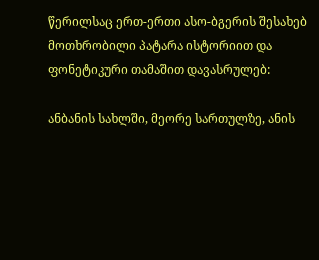წერილსაც ერთ-ერთი ასო-ბგერის შესახებ მოთხრობილი პატარა ისტორიით და ფონეტიკური თამაშით დავასრულებ:

ანბანის სახლში, მეორე სართულზე, ანის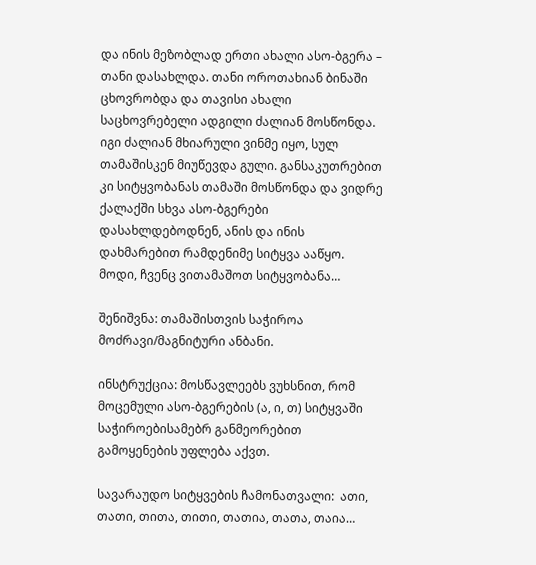და ინის მეზობლად ერთი ახალი ასო-ბგერა – თანი დასახლდა. თანი ოროთახიან ბინაში ცხოვრობდა და თავისი ახალი საცხოვრებელი ადგილი ძალიან მოსწონდა. იგი ძალიან მხიარული ვინმე იყო, სულ თამაშისკენ მიუწევდა გული. განსაკუთრებით კი სიტყვობანას თამაში მოსწონდა და ვიდრე ქალაქში სხვა ასო-ბგერები დასახლდებოდნენ, ანის და ინის დახმარებით რამდენიმე სიტყვა ააწყო. მოდი, ჩვენც ვითამაშოთ სიტყვობანა…

შენიშვნა: თამაშისთვის საჭიროა მოძრავი/მაგნიტური ანბანი.

ინსტრუქცია: მოსწავლეებს ვუხსნით, რომ მოცემული ასო-ბგერების (ა, ი, თ) სიტყვაში საჭიროებისამებრ განმეორებით გამოყენების უფლება აქვთ.

სავარაუდო სიტყვების ჩამონათვალი:  ათი, თათი, თითა, თითი, თათია, თათა, თაია…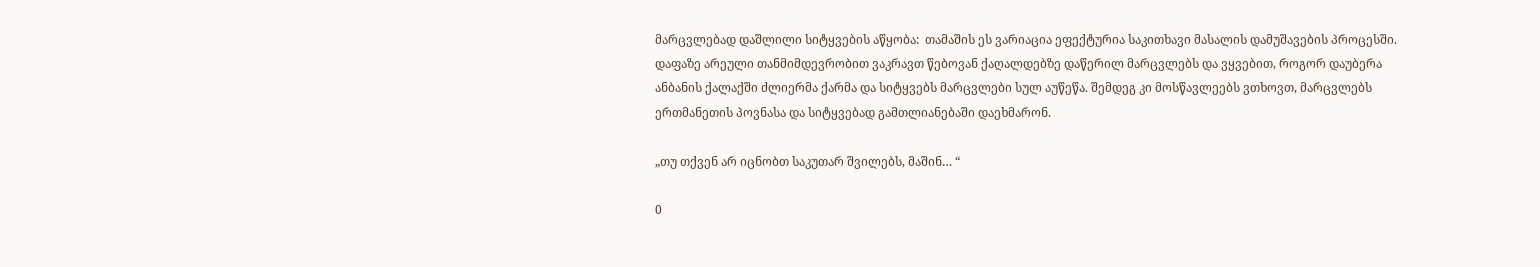მარცვლებად დაშლილი სიტყვების აწყობა:  თამაშის ეს ვარიაცია ეფექტურია საკითხავი მასალის დამუშავების პროცესში. დაფაზე არეული თანმიმდევრობით ვაკრავთ წებოვან ქაღალდებზე დაწერილ მარცვლებს და ვყვებით, როგორ დაუბერა ანბანის ქალაქში ძლიერმა ქარმა და სიტყვებს მარცვლები სულ აუწეწა. შემდეგ კი მოსწავლეებს ვთხოვთ, მარცვლებს ერთმანეთის პოვნასა და სიტყვებად გამთლიანებაში დაეხმარონ.

„თუ თქვენ არ იცნობთ საკუთარ შვილებს, მაშინ… “

0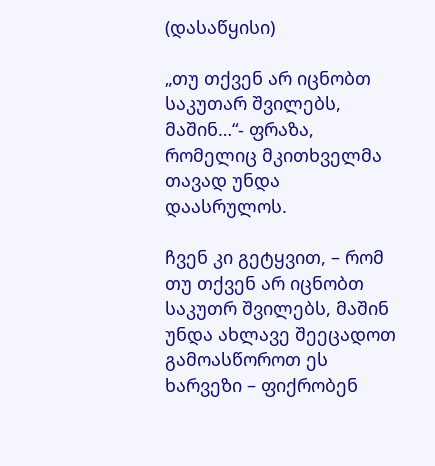(დასაწყისი)

„თუ თქვენ არ იცნობთ საკუთარ შვილებს, მაშინ…“- ფრაზა, რომელიც მკითხველმა თავად უნდა დაასრულოს.

ჩვენ კი გეტყვით, – რომ თუ თქვენ არ იცნობთ საკუთრ შვილებს, მაშინ უნდა ახლავე შეეცადოთ გამოასწოროთ ეს ხარვეზი – ფიქრობენ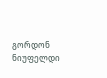გორდონ ნიუფელდი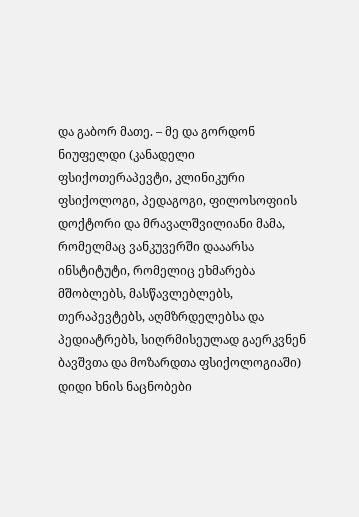და გაბორ მათე. – მე და გორდონ ნიუფელდი (კანადელი ფსიქოთერაპევტი, კლინიკური ფსიქოლოგი, პედაგოგი, ფილოსოფიის დოქტორი და მრავალშვილიანი მამა, რომელმაც ვანკუვერში დააარსა ინსტიტუტი, რომელიც ეხმარება მშობლებს, მასწავლებლებს, თერაპევტებს, აღმზრდელებსა და პედიატრებს, სიღრმისეულად გაერკვნენ ბავშვთა და მოზარდთა ფსიქოლოგიაში) დიდი ხნის ნაცნობები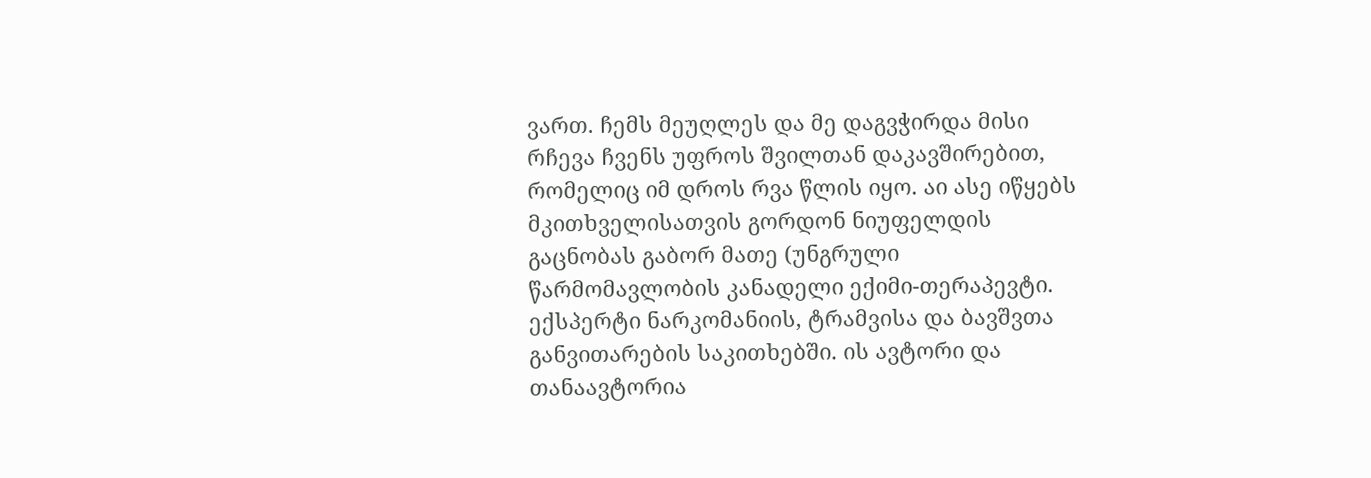ვართ. ჩემს მეუღლეს და მე დაგვჭირდა მისი რჩევა ჩვენს უფროს შვილთან დაკავშირებით, რომელიც იმ დროს რვა წლის იყო. აი ასე იწყებს მკითხველისათვის გორდონ ნიუფელდის გაცნობას გაბორ მათე (უნგრული წარმომავლობის კანადელი ექიმი-თერაპევტი. ექსპერტი ნარკომანიის, ტრამვისა და ბავშვთა განვითარების საკითხებში. ის ავტორი და თანაავტორია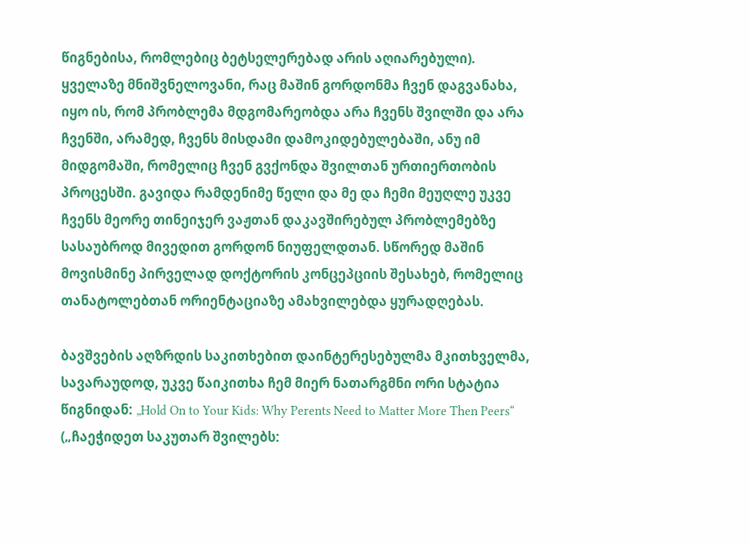წიგნებისა, რომლებიც ბეტსელერებად არის აღიარებული). ყველაზე მნიშვნელოვანი, რაც მაშინ გორდონმა ჩვენ დაგვანახა, იყო ის, რომ პრობლემა მდგომარეობდა არა ჩვენს შვილში და არა ჩვენში, არამედ, ჩვენს მისდამი დამოკიდებულებაში, ანუ იმ მიდგომაში, რომელიც ჩვენ გვქონდა შვილთან ურთიერთობის პროცესში. გავიდა რამდენიმე წელი და მე და ჩემი მეუღლე უკვე ჩვენს მეორე თინეიჯერ ვაჟთან დაკავშირებულ პრობლემებზე სასაუბროდ მივედით გორდონ ნიუფელდთან. სწორედ მაშინ მოვისმინე პირველად დოქტორის კონცეპციის შესახებ, რომელიც თანატოლებთან ორიენტაციაზე ამახვილებდა ყურადღებას.

ბავშვების აღზრდის საკითხებით დაინტერესებულმა მკითხველმა, სავარაუდოდ, უკვე წაიკითხა ჩემ მიერ ნათარგმნი ორი სტატია წიგნიდან: „Hold On to Your Kids: Why Perents Need to Matter More Then Peers“ („ჩაეჭიდეთ საკუთარ შვილებს: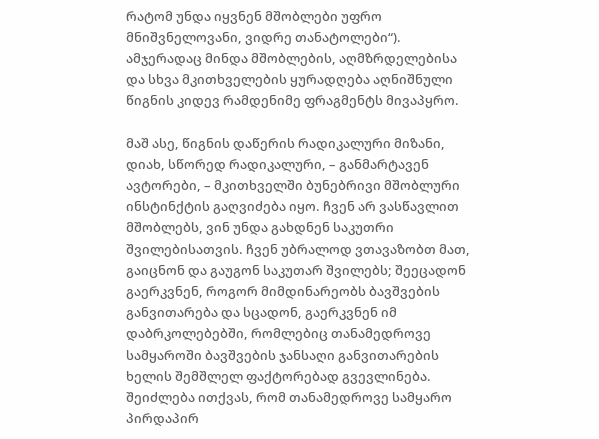რატომ უნდა იყვნენ მშობლები უფრო მნიშვნელოვანი, ვიდრე თანატოლები“). ამჯერადაც მინდა მშობლების, აღმზრდელებისა და სხვა მკითხველების ყურადღება აღნიშნული წიგნის კიდევ რამდენიმე ფრაგმენტს მივაპყრო.

მაშ ასე, წიგნის დაწერის რადიკალური მიზანი, დიახ, სწორედ რადიკალური, – განმარტავენ ავტორები, – მკითხველში ბუნებრივი მშობლური ინსტინქტის გაღვიძება იყო. ჩვენ არ ვასწავლით მშობლებს, ვინ უნდა გახდნენ საკუთრი შვილებისათვის. ჩვენ უბრალოდ ვთავაზობთ მათ, გაიცნონ და გაუგონ საკუთარ შვილებს; შეეცადონ გაერკვნენ, როგორ მიმდინარეობს ბავშვების განვითარება და სცადონ, გაერკვნენ იმ დაბრკოლებებში, რომლებიც თანამედროვე სამყაროში ბავშვების ჯანსაღი განვითარების ხელის შემშლელ ფაქტორებად გვევლინება. შეიძლება ითქვას, რომ თანამედროვე სამყარო პირდაპირ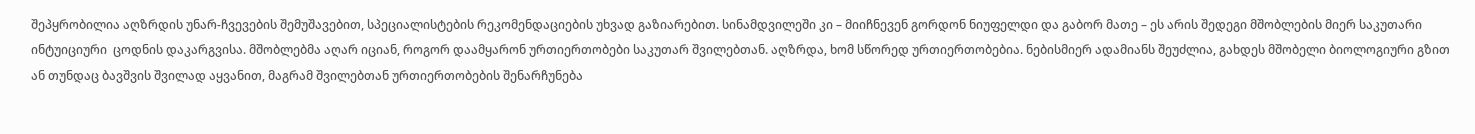შეპყრობილია აღზრდის უნარ-ჩვევების შემუშავებით, სპეციალისტების რეკომენდაციების უხვად გაზიარებით. სინამდვილეში კი – მიიჩნევენ გორდონ ნიუფელდი და გაბორ მათე – ეს არის შედეგი მშობლების მიერ საკუთარი ინტუიციური  ცოდნის დაკარგვისა. მშობლებმა აღარ იციან, როგორ დაამყარონ ურთიერთობები საკუთარ შვილებთან. აღზრდა, ხომ სწორედ ურთიერთობებია. ნებისმიერ ადამიანს შეუძლია, გახდეს მშობელი ბიოლოგიური გზით ან თუნდაც ბავშვის შვილად აყვანით, მაგრამ შვილებთან ურთიერთობების შენარჩუნება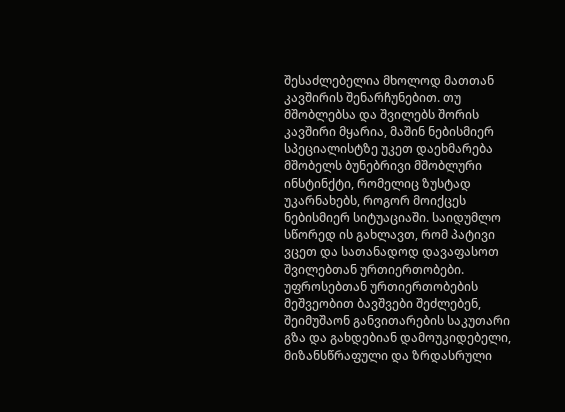შესაძლებელია მხოლოდ მათთან კავშირის შენარჩუნებით. თუ მშობლებსა და შვილებს შორის კავშირი მყარია, მაშინ ნებისმიერ სპეციალისტზე უკეთ დაეხმარება მშობელს ბუნებრივი მშობლური ინსტინქტი, რომელიც ზუსტად უკარნახებს, როგორ მოიქცეს ნებისმიერ სიტუაციაში. საიდუმლო სწორედ ის გახლავთ, რომ პატივი ვცეთ და სათანადოდ დავაფასოთ შვილებთან ურთიერთობები. უფროსებთან ურთიერთობების მეშვეობით ბავშვები შეძლებენ, შეიმუშაონ განვითარების საკუთარი გზა და გახდებიან დამოუკიდებელი, მიზანსწრაფული და ზრდასრული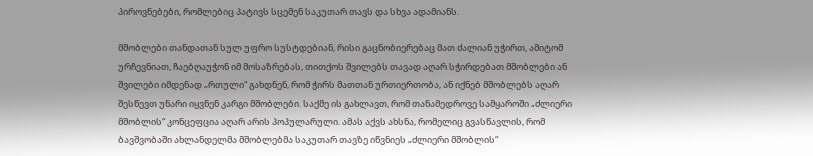პიროვნებები, რომლებიც პატივს სცემენ საკუთარ თავს და სხვა ადამიანს.

მშობლები თანდათან სულ უფრო სუსტდებიან, რისი გაცნობიერებაც მათ ძალიან უჭირთ, ამიტომ ურჩევნიათ, ჩაებღაუჭონ იმ მოსაზრებას, თითქოს შვილებს თავად აღარ სჭირდებათ მშობლები ან შვილები იმდენად „რთული“ გახდნენ, რომ ჭირს მათთან ურთიერთობა, ან იქნებ მშობლებს აღარ შესწევთ უნარი იყვნენ კარგი მშობლები. საქმე ის გახლავთ, რომ თანამედროვე სამყაროში „ძლიერი მშობლის“ კონცეფცია აღარ არის პოპულარული. ამას აქვს ახსნა, რომელიც გვასწავლის, რომ ბავშვობაში ახლანდელმა მშობლებმა საკუთარ თავზე იწვნიეს „ძლიერი მშობლის“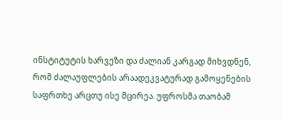ინსტიტუტის ხარვეზი და ძალიან კარგად მიხვდნენ, რომ ძალაუფლების არაადეკვატურად გამოყენების საფრთხე არცთუ ისე მცირეა. უფროსმა თაობამ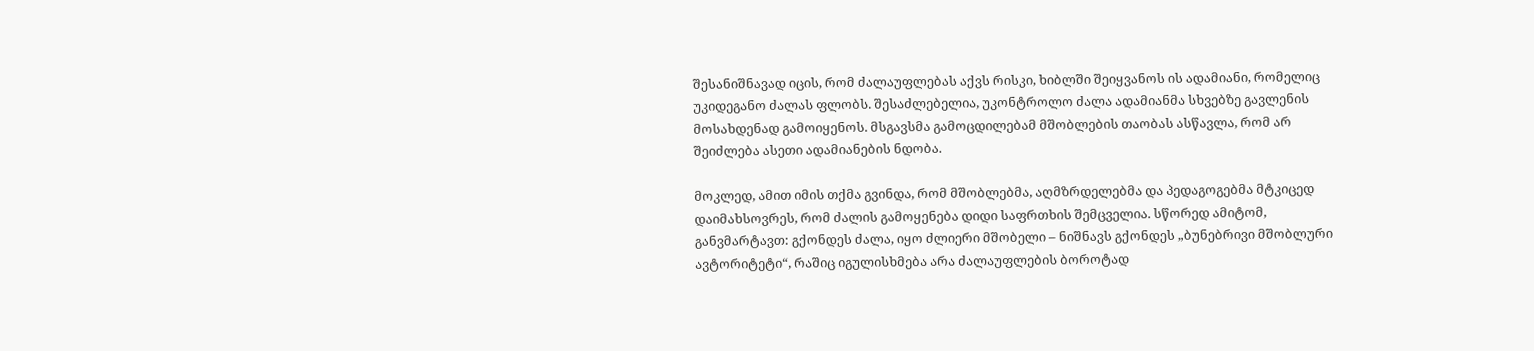შესანიშნავად იცის, რომ ძალაუფლებას აქვს რისკი, ხიბლში შეიყვანოს ის ადამიანი, რომელიც უკიდეგანო ძალას ფლობს. შესაძლებელია, უკონტროლო ძალა ადამიანმა სხვებზე გავლენის მოსახდენად გამოიყენოს. მსგავსმა გამოცდილებამ მშობლების თაობას ასწავლა, რომ არ შეიძლება ასეთი ადამიანების ნდობა.

მოკლედ, ამით იმის თქმა გვინდა, რომ მშობლებმა, აღმზრდელებმა და პედაგოგებმა მტკიცედ დაიმახსოვრეს, რომ ძალის გამოყენება დიდი საფრთხის შემცველია. სწორედ ამიტომ, განვმარტავთ: გქონდეს ძალა, იყო ძლიერი მშობელი – ნიშნავს გქონდეს „ბუნებრივი მშობლური ავტორიტეტი“, რაშიც იგულისხმება არა ძალაუფლების ბოროტად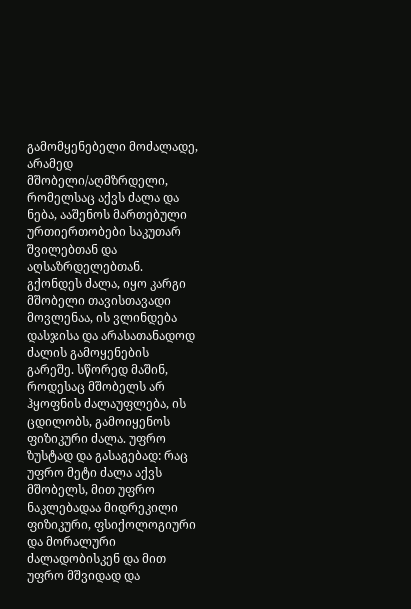გამომყენებელი მოძალადე, არამედ მშობელი/აღმზრდელი, რომელსაც აქვს ძალა და ნება, ააშენოს მართებული ურთიერთობები საკუთარ შვილებთან და აღსაზრდელებთან. გქონდეს ძალა, იყო კარგი მშობელი თავისთავადი მოვლენაა, ის ვლინდება დასჯისა და არასათანადოდ ძალის გამოყენების გარეშე. სწორედ მაშინ, როდესაც მშობელს არ ჰყოფნის ძალაუფლება, ის ცდილობს, გამოიყენოს ფიზიკური ძალა. უფრო ზუსტად და გასაგებად: რაც უფრო მეტი ძალა აქვს მშობელს, მით უფრო ნაკლებადაა მიდრეკილი ფიზიკური, ფსიქოლოგიური და მორალური ძალადობისკენ და მით უფრო მშვიდად და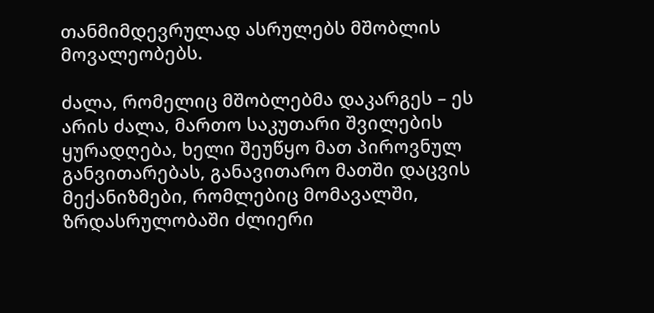თანმიმდევრულად ასრულებს მშობლის მოვალეობებს.

ძალა, რომელიც მშობლებმა დაკარგეს – ეს არის ძალა, მართო საკუთარი შვილების ყურადღება, ხელი შეუწყო მათ პიროვნულ განვითარებას, განავითარო მათში დაცვის მექანიზმები, რომლებიც მომავალში, ზრდასრულობაში ძლიერი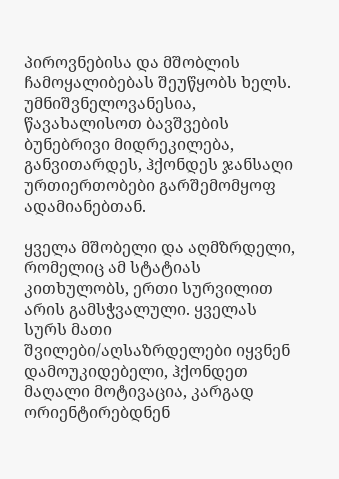პიროვნებისა და მშობლის ჩამოყალიბებას შეუწყობს ხელს. უმნიშვნელოვანესია, წავახალისოთ ბავშვების ბუნებრივი მიდრეკილება, განვითარდეს, ჰქონდეს ჯანსაღი ურთიერთობები გარშემომყოფ ადამიანებთან.

ყველა მშობელი და აღმზრდელი, რომელიც ამ სტატიას კითხულობს, ერთი სურვილით არის გამსჭვალული. ყველას სურს მათი შვილები/აღსაზრდელები იყვნენ დამოუკიდებელი, ჰქონდეთ მაღალი მოტივაცია, კარგად ორიენტირებდნენ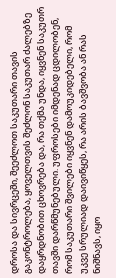დროსა და სივრცეში, შეეძლოთ საკუთარი თავის გაკონტროლება, ყოველთვის შეძლონ საკუთარ ძალებზე დაყრდნობით ცხოვრება და, რა თქმა უნდა, იყვნენ საკუთრ თავში დარწმუნებული. უფროსები იმდენად ცდილობენ, რომ საკუთარი შვილები იყვნენ დამოუკიდებელი, რომ უკვე სრულიად დაივიწყეს, რა არის ბავშვობა ან რას ნიშნავს, იყო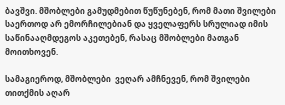ბავშვი. მშობლები გამუდმებით წუწუნებენ, რომ მათი შვილები საერთოდ არ ემორჩილებიან და ყველაფერს სრულიად იმის საწინააღმდეგოს აკეთებენ, რასაც მშობლები მათგან მოითხოვენ.

სამაგიეროდ, მშობლები  ვეღარ ამჩნევენ, რომ შვილები თითქმის აღარ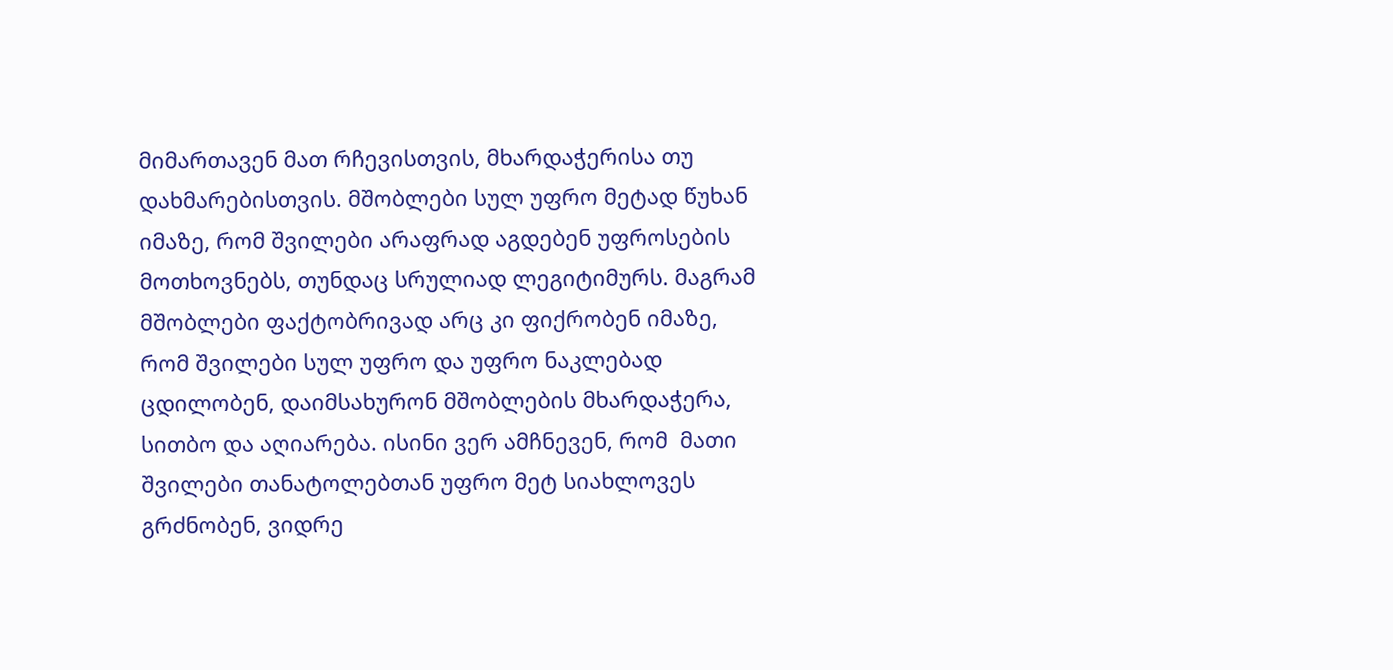მიმართავენ მათ რჩევისთვის, მხარდაჭერისა თუ დახმარებისთვის. მშობლები სულ უფრო მეტად წუხან იმაზე, რომ შვილები არაფრად აგდებენ უფროსების მოთხოვნებს, თუნდაც სრულიად ლეგიტიმურს. მაგრამ მშობლები ფაქტობრივად არც კი ფიქრობენ იმაზე, რომ შვილები სულ უფრო და უფრო ნაკლებად ცდილობენ, დაიმსახურონ მშობლების მხარდაჭერა, სითბო და აღიარება. ისინი ვერ ამჩნევენ, რომ  მათი შვილები თანატოლებთან უფრო მეტ სიახლოვეს გრძნობენ, ვიდრე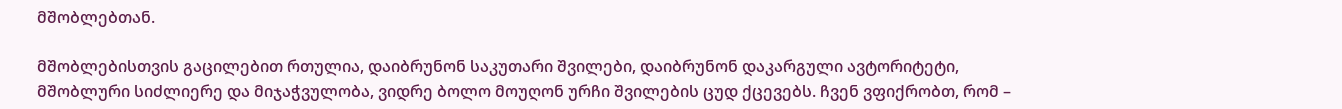მშობლებთან.

მშობლებისთვის გაცილებით რთულია, დაიბრუნონ საკუთარი შვილები, დაიბრუნონ დაკარგული ავტორიტეტი, მშობლური სიძლიერე და მიჯაჭვულობა, ვიდრე ბოლო მოუღონ ურჩი შვილების ცუდ ქცევებს. ჩვენ ვფიქრობთ, რომ –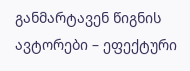განმარტავენ წიგნის ავტორები – ეფექტური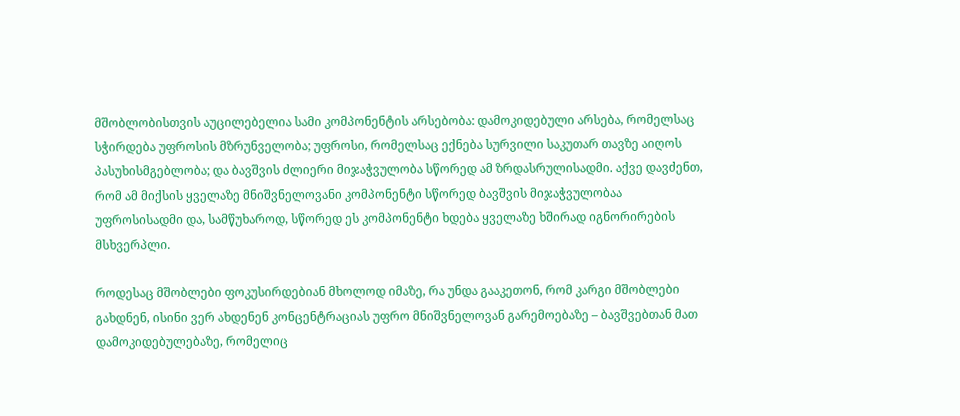მშობლობისთვის აუცილებელია სამი კომპონენტის არსებობა: დამოკიდებული არსება, რომელსაც სჭირდება უფროსის მზრუნველობა; უფროსი, რომელსაც ექნება სურვილი საკუთარ თავზე აიღოს პასუხისმგებლობა; და ბავშვის ძლიერი მიჯაჭვულობა სწორედ ამ ზრდასრულისადმი. აქვე დავძენთ, რომ ამ მიქსის ყველაზე მნიშვნელოვანი კომპონენტი სწორედ ბავშვის მიჯაჭვულობაა უფროსისადმი და, სამწუხაროდ, სწორედ ეს კომპონენტი ხდება ყველაზე ხშირად იგნორირების მსხვერპლი.

როდესაც მშობლები ფოკუსირდებიან მხოლოდ იმაზე, რა უნდა გააკეთონ, რომ კარგი მშობლები გახდნენ, ისინი ვერ ახდენენ კონცენტრაციას უფრო მნიშვნელოვან გარემოებაზე – ბავშვებთან მათ დამოკიდებულებაზე, რომელიც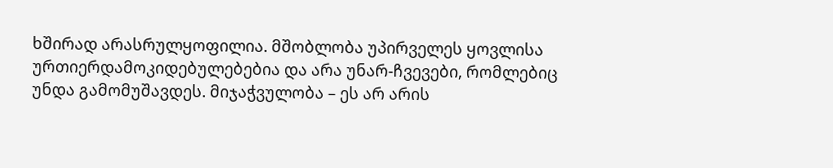ხშირად არასრულყოფილია. მშობლობა უპირველეს ყოვლისა ურთიერდამოკიდებულებებია და არა უნარ-ჩვევები, რომლებიც უნდა გამომუშავდეს. მიჯაჭვულობა – ეს არ არის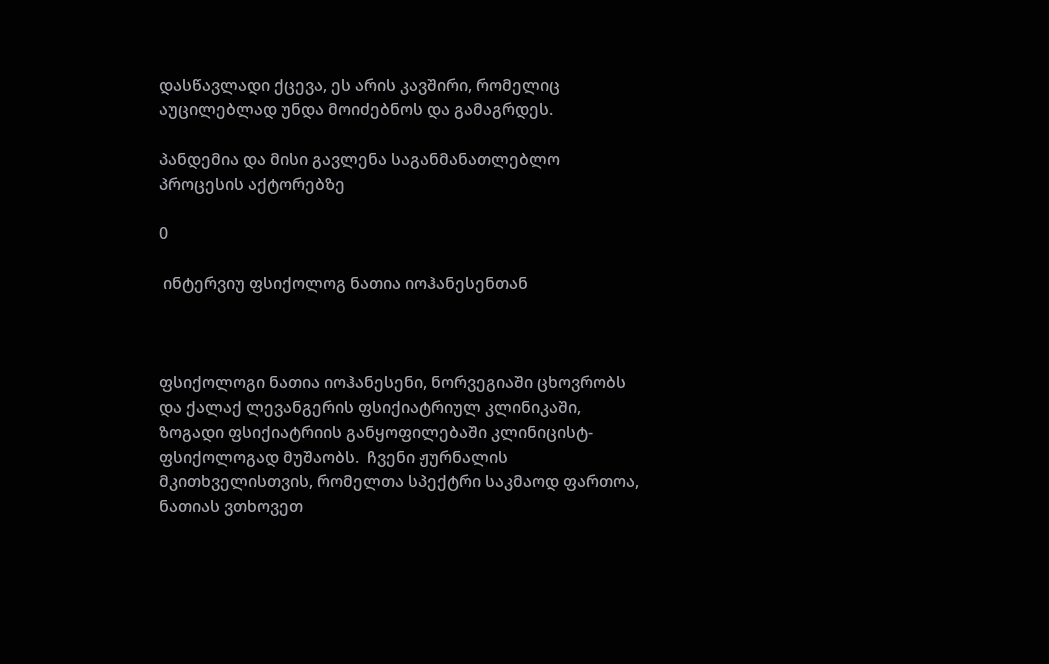დასწავლადი ქცევა, ეს არის კავშირი, რომელიც აუცილებლად უნდა მოიძებნოს და გამაგრდეს.

პანდემია და მისი გავლენა საგანმანათლებლო პროცესის აქტორებზე

0

 ინტერვიუ ფსიქოლოგ ნათია იოჰანესენთან



ფსიქოლოგი ნათია იოჰანესენი, ნორვეგიაში ცხოვრობს და ქალაქ ლევანგერის ფსიქიატრიულ კლინიკაში, ზოგადი ფსიქიატრიის განყოფილებაში კლინიცისტ-ფსიქოლოგად მუშაობს.  ჩვენი ჟურნალის მკითხველისთვის, რომელთა სპექტრი საკმაოდ ფართოა,  ნათიას ვთხოვეთ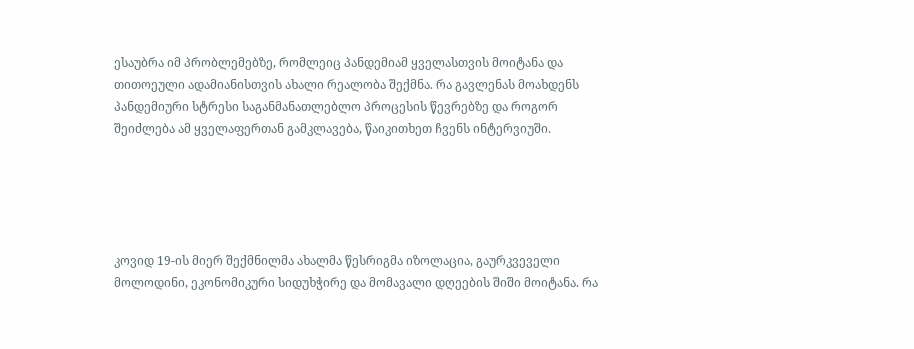ესაუბრა იმ პრობლემებზე, რომლეიც პანდემიამ ყველასთვის მოიტანა და თითოეული ადამიანისთვის ახალი რეალობა შექმნა. რა გავლენას მოახდენს პანდემიური სტრესი საგანმანათლებლო პროცესის წევრებზე და როგორ შეიძლება ამ ყველაფერთან გამკლავება, წაიკითხეთ ჩვენს ინტერვიუში.





კოვიდ 19-ის მიერ შექმნილმა ახალმა წესრიგმა იზოლაცია, გაურკვეველი მოლოდინი, ეკონომიკური სიდუხჭირე და მომავალი დღეების შიში მოიტანა. რა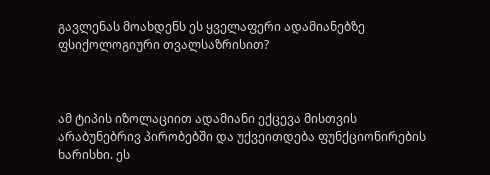გავლენას მოახდენს ეს ყველაფერი ადამიანებზე ფსიქოლოგიური თვალსაზრისით?



ამ ტიპის იზოლაციით ადამიანი ექცევა მისთვის არაბუნებრივ პირობებში და უქვეითდება ფუნქციონირების ხარისხი. ეს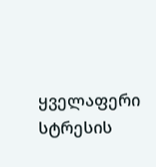ყველაფერი სტრესის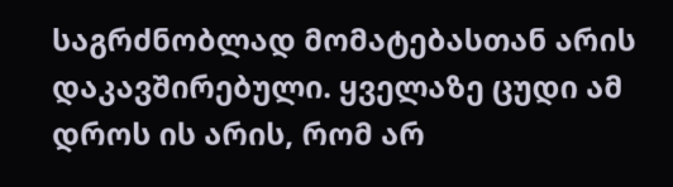საგრძნობლად მომატებასთან არის დაკავშირებული. ყველაზე ცუდი ამ დროს ის არის, რომ არ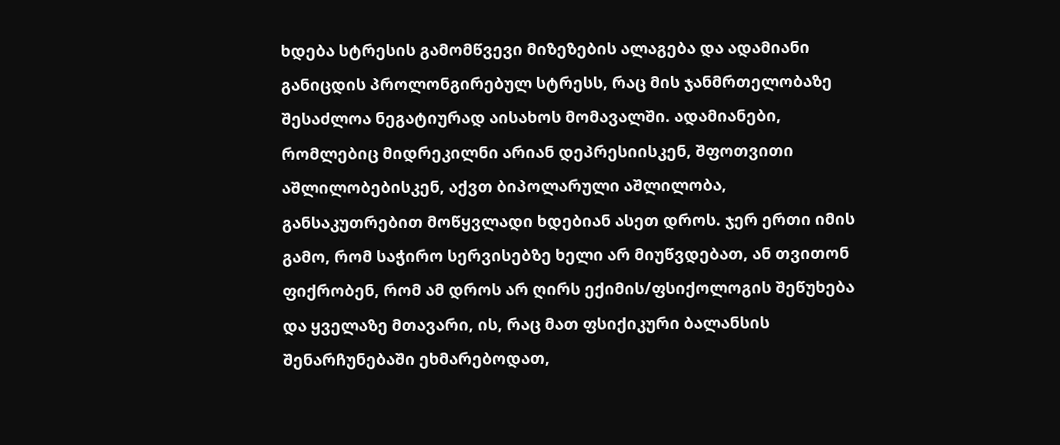ხდება სტრესის გამომწვევი მიზეზების ალაგება და ადამიანი განიცდის პროლონგირებულ სტრესს, რაც მის ჯანმრთელობაზე შესაძლოა ნეგატიურად აისახოს მომავალში. ადამიანები, რომლებიც მიდრეკილნი არიან დეპრესიისკენ, შფოთვითი აშლილობებისკენ, აქვთ ბიპოლარული აშლილობა, განსაკუთრებით მოწყვლადი ხდებიან ასეთ დროს. ჯერ ერთი იმის გამო, რომ საჭირო სერვისებზე ხელი არ მიუწვდებათ, ან თვითონ ფიქრობენ, რომ ამ დროს არ ღირს ექიმის/ფსიქოლოგის შეწუხება და ყველაზე მთავარი, ის, რაც მათ ფსიქიკური ბალანსის შენარჩუნებაში ეხმარებოდათ,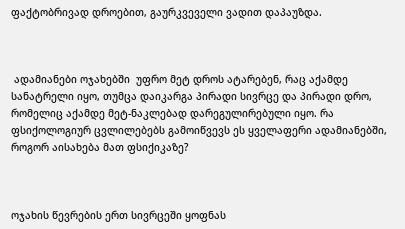ფაქტობრივად დროებით, გაურკვეველი ვადით დაპაუზდა.



 ადამიანები ოჯახებში  უფრო მეტ დროს ატარებენ, რაც აქამდე სანატრელი იყო, თუმცა დაიკარგა პირადი სივრცე და პირადი დრო, რომელიც აქამდე მეტ-ნაკლებად დარეგულირებული იყო. რა ფსიქოლოგიურ ცვლილებებს გამოიწვევს ეს ყველაფერი ადამიანებში, როგორ აისახება მათ ფსიქიკაზე?



ოჯახის წევრების ერთ სივრცეში ყოფნას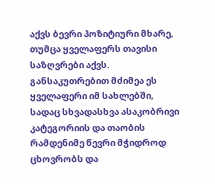აქვს ბევრი პოზიტიური მხარე, თუმცა ყველაფერს თავისი საზღვრები აქვს. განსაკუთრებით მძიმეა ეს ყველაფერი იმ სახლებში, სადაც სხვადასხვა ასაკობრივი კატეგორიის და თაობის რამდენიმე წევრი მჭიდროდ ცხოვრობს და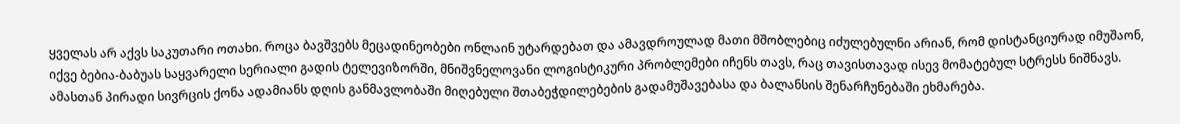ყველას არ აქვს საკუთარი ოთახი. როცა ბავშვებს მეცადინეობები ონლაინ უტარდებათ და ამავდროულად მათი მშობლებიც იძულებულნი არიან, რომ დისტანციურად იმუშაონ, იქვე ბებია-ბაბუას საყვარელი სერიალი გადის ტელევიზორში, მნიშვნელოვანი ლოგისტიკური პრობლემები იჩენს თავს, რაც თავისთავად ისევ მომატებულ სტრესს ნიშნავს. ამასთან პირადი სივრცის ქონა ადამიანს დღის განმავლობაში მიღებული შთაბეჭდილებების გადამუშავებასა და ბალანსის შენარჩუნებაში ეხმარება.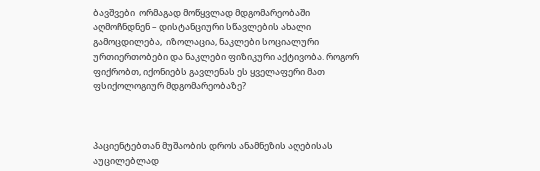ბავშვები  ორმაგად მოწყვლად მდგომარეობაში აღმოჩნდნენ – დისტანციური სწავლების ახალი გამოცდილება,  იზოლაცია, ნაკლები სოციალური ურთიერთობები და ნაკლები ფიზიკური აქტივობა. როგორ ფიქრობთ, იქონიებს გავლენას ეს ყველაფერი მათ ფსიქოლოგიურ მდგომარეობაზე?



პაციენტებთან მუშაობის დროს ანამნეზის აღებისას აუცილებლად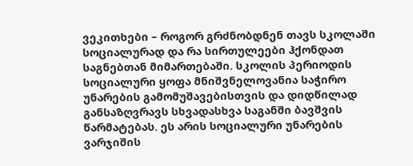ვეკითხები – როგორ გრძნობდნენ თავს სკოლაში სოციალურად და რა სირთულეები ჰქონდათ საგნებთან მიმართებაში. სკოლის პერიოდის სოციალური ყოფა მნიშვნელოვანია საჭირო უნარების გამომუშავებისთვის და დიდწილად განსაზღვრავს სხვადასხვა საგანში ბავშვის წარმატებას. ეს არის სოციალური უნარების ვარჯიშის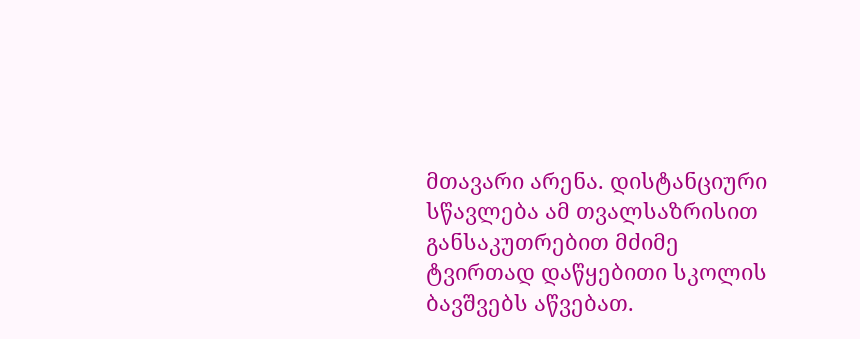მთავარი არენა. დისტანციური სწავლება ამ თვალსაზრისით განსაკუთრებით მძიმე ტვირთად დაწყებითი სკოლის ბავშვებს აწვებათ.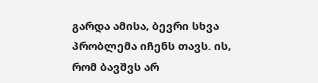გარდა ამისა, ბევრი სხვა პრობლემა იჩენს თავს. ის, რომ ბავშვს არ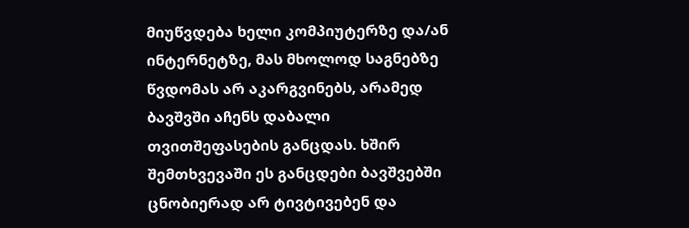მიუწვდება ხელი კომპიუტერზე და/ან ინტერნეტზე, მას მხოლოდ საგნებზე წვდომას არ აკარგვინებს, არამედ ბავშვში აჩენს დაბალი თვითშეფასების განცდას. ხშირ შემთხვევაში ეს განცდები ბავშვებში ცნობიერად არ ტივტივებენ და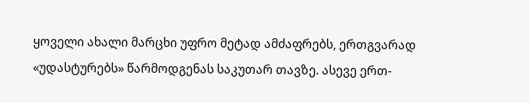ყოველი ახალი მარცხი უფრო მეტად ამძაფრებს, ერთგვარად «უდასტურებს» წარმოდგენას საკუთარ თავზე. ასევე ერთ-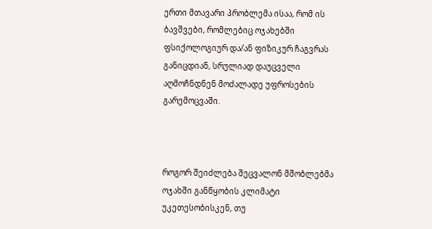ერთი მთავარი პრობლემა ისაა, რომ ის ბავშვები, რომლებიც ოჯახებში ფსიქოლოგიურ და/ან ფიზიკურ ჩაგვრას განიცდიან, სრულიად დაუცველი აღმოჩნდნენ მოძალადე უფროსების გარემოცვაში.



როგორ შეიძლება შეცვალონ მშობლებმა ოჯახში განწყობის კლიმატი უკეთესობისკენ, თუ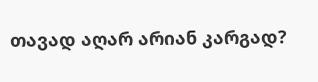თავად აღარ არიან კარგად?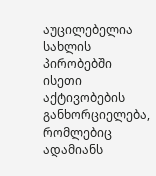აუცილებელია სახლის პირობებში ისეთი აქტივობების განხორციელება, რომლებიც ადამიანს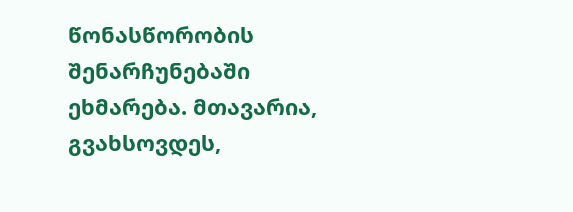წონასწორობის შენარჩუნებაში ეხმარება. მთავარია, გვახსოვდეს,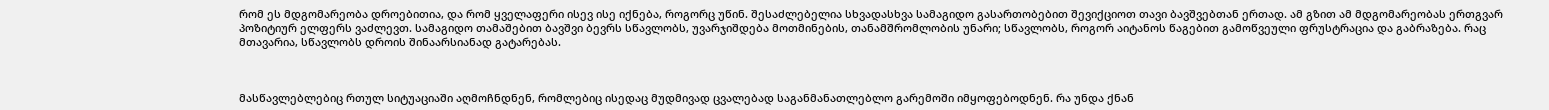რომ ეს მდგომარეობა დროებითია, და რომ ყველაფერი ისევ ისე იქნება, როგორც უწინ. შესაძლებელია სხვადასხვა სამაგიდო გასართობებით შევიქციოთ თავი ბავშვებთან ერთად. ამ გზით ამ მდგომარეობას ერთგვარ პოზიტიურ ელფერს ვაძლევთ. სამაგიდო თამაშებით ბავშვი ბევრს სწავლობს, უვარჯიშდება მოთმინების, თანამშრომლობის უნარი; სწავლობს, როგორ აიტანოს წაგებით გამოწვეული ფრუსტრაცია და გაბრაზება. რაც მთავარია, სწავლობს დროის შინაარსიანად გატარებას.



მასწავლებლებიც რთულ სიტუაციაში აღმოჩნდნენ, რომლებიც ისედაც მუდმივად ცვალებად საგანმანათლებლო გარემოში იმყოფებოდნენ. რა უნდა ქნან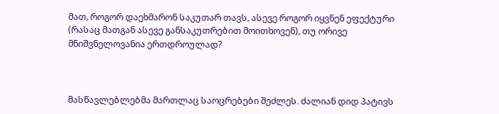მათ, როგორ დაეხმარონ საკუთარ თავს, ასევე როგორ იყვნენ ეფექტური (რასაც მათგან ასევე განსაკუთრებით მოითხოვენ), თუ ორივე მნიშვნელოვანია ერთდროულად?



მასწავლებლებმა მართლაც საოცრებები შეძლეს. ძალიან დიდ პატივს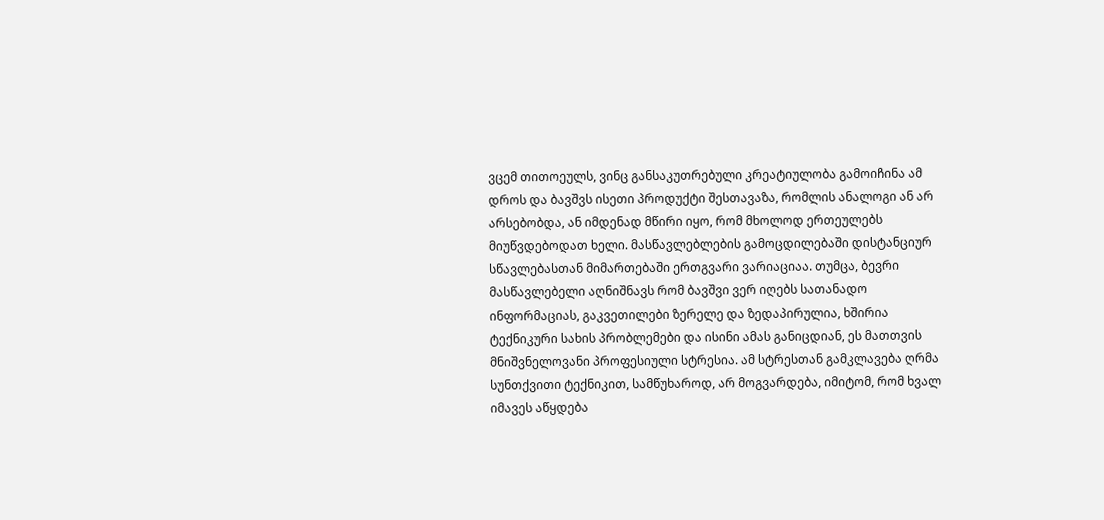ვცემ თითოეულს, ვინც განსაკუთრებული კრეატიულობა გამოიჩინა ამ დროს და ბავშვს ისეთი პროდუქტი შესთავაზა, რომლის ანალოგი ან არ არსებობდა, ან იმდენად მწირი იყო, რომ მხოლოდ ერთეულებს მიუწვდებოდათ ხელი. მასწავლებლების გამოცდილებაში დისტანციურ სწავლებასთან მიმართებაში ერთგვარი ვარიაციაა. თუმცა, ბევრი მასწავლებელი აღნიშნავს რომ ბავშვი ვერ იღებს სათანადო ინფორმაციას, გაკვეთილები ზერელე და ზედაპირულია, ხშირია ტექნიკური სახის პრობლემები და ისინი ამას განიცდიან, ეს მათთვის მნიშვნელოვანი პროფესიული სტრესია. ამ სტრესთან გამკლავება ღრმა სუნთქვითი ტექნიკით, სამწუხაროდ, არ მოგვარდება, იმიტომ, რომ ხვალ იმავეს აწყდება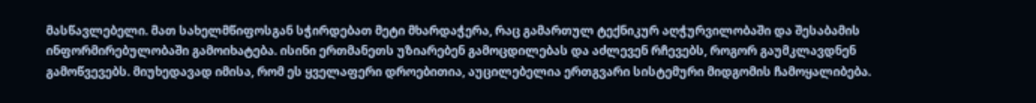მასწავლებელი. მათ სახელმწიფოსგან სჭირდებათ მეტი მხარდაჭერა, რაც გამართულ ტექნიკურ აღჭურვილობაში და შესაბამის ინფორმირებულობაში გამოიხატება. ისინი ერთმანეთს უზიარებენ გამოცდილებას და აძლევენ რჩევებს, როგორ გაუმკლავდნენ გამოწვევებს. მიუხედავად იმისა, რომ ეს ყველაფერი დროებითია, აუცილებელია ერთგვარი სისტემური მიდგომის ჩამოყალიბება.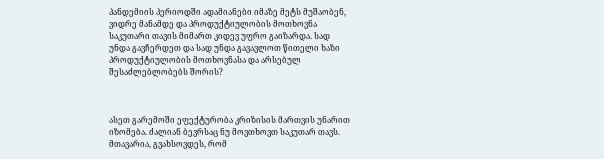პანდემიის პერიოდში ადამიანები იმაზე მეტს მუშაობენ, ვიდრე მანამდე და პროდუქტიულობის მოთხოვნა საკუთარი თავის მიმართ კიდევ უფრო გაიზარდა. სად უნდა გავჩერდეთ და სად უნდა გავავლოთ წითელი ხაზი პროდუქტიულობის მოთხოვნასა და არსებულ შესაძლებლობებს შორის?



ასეთ გარემოში ეფექტურობა კრიზისის მართვის უნარით იზომება. ძალიან ბევრსაც ნუ მოვთხოვთ საკუთარ თავს. მთავარია, გვახსოვდეს, რომ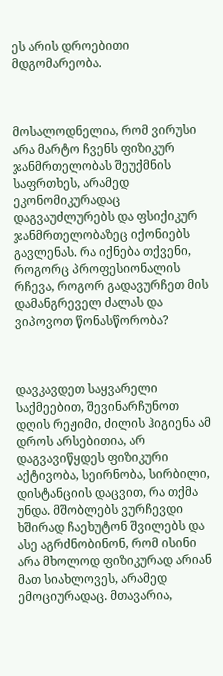ეს არის დროებითი მდგომარეობა.



მოსალოდნელია, რომ ვირუსი არა მარტო ჩვენს ფიზიკურ ჯანმრთელობას შეუქმნის საფრთხეს, არამედ ეკონომიკურადაც დაგვაუძლურებს და ფსიქიკურ ჯანმრთელობაზეც იქონიებს გავლენას. რა იქნება თქვენი, როგორც პროფესიონალის რჩევა, როგორ გადავურჩეთ მის დამანგრეველ ძალას და ვიპოვოთ წონასწორობა?



დავკავდეთ საყვარელი საქმეებით, შევინარჩუნოთ დღის რეჟიმი, ძილის ჰიგიენა ამ დროს არსებითია, არ დაგვავიწყდეს ფიზიკური აქტივობა, სეირნობა, სირბილი, დისტანციის დაცვით, რა თქმა უნდა. მშობლებს ვურჩევდი ხშირად ჩაეხუტონ შვილებს და ასე აგრძნობინონ, რომ ისინი არა მხოლოდ ფიზიკურად არიან მათ სიახლოვეს, არამედ ემოციურადაც. მთავარია,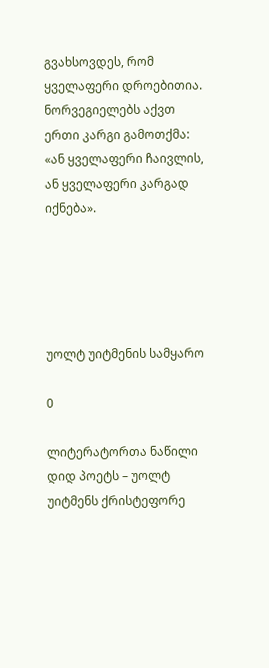გვახსოვდეს, რომ ყველაფერი დროებითია. ნორვეგიელებს აქვთ ერთი კარგი გამოთქმა: «ან ყველაფერი ჩაივლის, ან ყველაფერი კარგად იქნება».





უოლტ უიტმენის სამყარო

0

ლიტერატორთა ნაწილი დიდ პოეტს – უოლტ უიტმენს ქრისტეფორე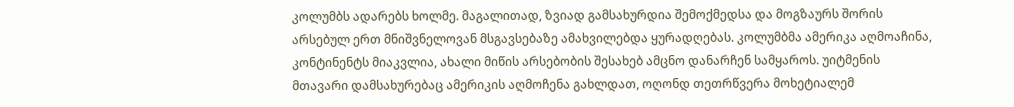კოლუმბს ადარებს ხოლმე. მაგალითად, ზვიად გამსახურდია შემოქმედსა და მოგზაურს შორის არსებულ ერთ მნიშვნელოვან მსგავსებაზე ამახვილებდა ყურადღებას. კოლუმბმა ამერიკა აღმოაჩინა, კონტინენტს მიაკვლია, ახალი მიწის არსებობის შესახებ ამცნო დანარჩენ სამყაროს. უიტმენის მთავარი დამსახურებაც ამერიკის აღმოჩენა გახლდათ, ოღონდ თეთრწვერა მოხეტიალემ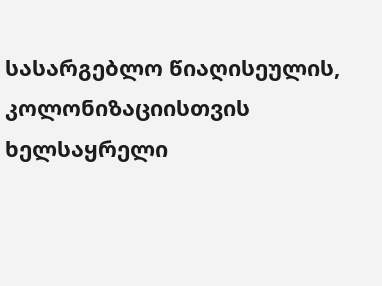სასარგებლო წიაღისეულის, კოლონიზაციისთვის ხელსაყრელი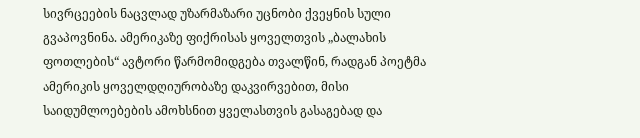სივრცეების ნაცვლად უზარმაზარი უცნობი ქვეყნის სული გვაპოვნინა. ამერიკაზე ფიქრისას ყოველთვის „ბალახის ფოთლების“ ავტორი წარმომიდგება თვალწინ, რადგან პოეტმა ამერიკის ყოველდღიურობაზე დაკვირვებით, მისი საიდუმლოებების ამოხსნით ყველასთვის გასაგებად და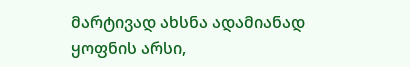მარტივად ახსნა ადამიანად ყოფნის არსი,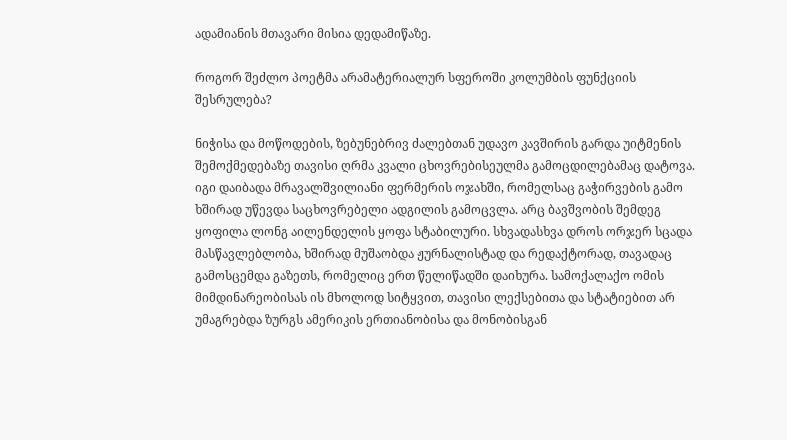ადამიანის მთავარი მისია დედამიწაზე.

როგორ შეძლო პოეტმა არამატერიალურ სფეროში კოლუმბის ფუნქციის შესრულება?

ნიჭისა და მოწოდების, ზებუნებრივ ძალებთან უდავო კავშირის გარდა უიტმენის შემოქმედებაზე თავისი ღრმა კვალი ცხოვრებისეულმა გამოცდილებამაც დატოვა. იგი დაიბადა მრავალშვილიანი ფერმერის ოჯახში, რომელსაც გაჭირვების გამო ხშირად უწევდა საცხოვრებელი ადგილის გამოცვლა. არც ბავშვობის შემდეგ ყოფილა ლონგ აილენდელის ყოფა სტაბილური. სხვადასხვა დროს ორჯერ სცადა მასწავლებლობა, ხშირად მუშაობდა ჟურნალისტად და რედაქტორად, თავადაც გამოსცემდა გაზეთს, რომელიც ერთ წელიწადში დაიხურა. სამოქალაქო ომის მიმდინარეობისას ის მხოლოდ სიტყვით, თავისი ლექსებითა და სტატიებით არ უმაგრებდა ზურგს ამერიკის ერთიანობისა და მონობისგან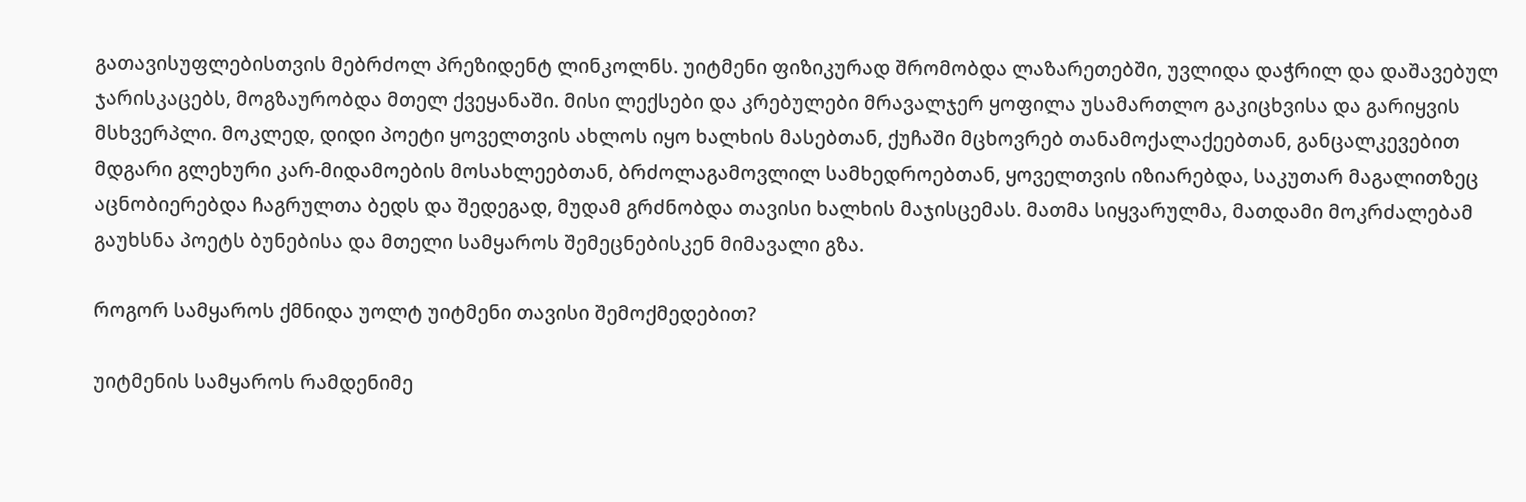გათავისუფლებისთვის მებრძოლ პრეზიდენტ ლინკოლნს. უიტმენი ფიზიკურად შრომობდა ლაზარეთებში, უვლიდა დაჭრილ და დაშავებულ ჯარისკაცებს, მოგზაურობდა მთელ ქვეყანაში. მისი ლექსები და კრებულები მრავალჯერ ყოფილა უსამართლო გაკიცხვისა და გარიყვის მსხვერპლი. მოკლედ, დიდი პოეტი ყოველთვის ახლოს იყო ხალხის მასებთან, ქუჩაში მცხოვრებ თანამოქალაქეებთან, განცალკევებით მდგარი გლეხური კარ-მიდამოების მოსახლეებთან, ბრძოლაგამოვლილ სამხედროებთან, ყოველთვის იზიარებდა, საკუთარ მაგალითზეც აცნობიერებდა ჩაგრულთა ბედს და შედეგად, მუდამ გრძნობდა თავისი ხალხის მაჯისცემას. მათმა სიყვარულმა, მათდამი მოკრძალებამ გაუხსნა პოეტს ბუნებისა და მთელი სამყაროს შემეცნებისკენ მიმავალი გზა.

როგორ სამყაროს ქმნიდა უოლტ უიტმენი თავისი შემოქმედებით?

უიტმენის სამყაროს რამდენიმე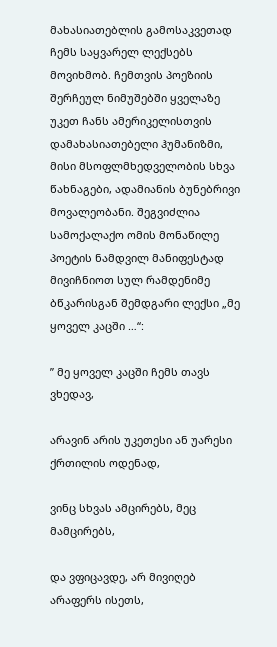მახასიათებლის გამოსაკვეთად ჩემს საყვარელ ლექსებს მოვიხმობ. ჩემთვის პოეზიის შერჩეულ ნიმუშებში ყველაზე უკეთ ჩანს ამერიკელისთვის დამახასიათებელი ჰუმანიზმი, მისი მსოფლმხედველობის სხვა წახნაგები, ადამიანის ბუნებრივი მოვალეობანი. შეგვიძლია სამოქალაქო ომის მონაწილე პოეტის ნამდვილ მანიფესტად მივიჩნიოთ სულ რამდენიმე ბწკარისგან შემდგარი ლექსი „მე ყოველ კაცში …“:

” მე ყოველ კაცში ჩემს თავს ვხედავ,

არავინ არის უკეთესი ან უარესი ქრთილის ოდენად,

ვინც სხვას ამცირებს, მეც მამცირებს,

და ვფიცავდე, არ მივიღებ არაფერს ისეთს,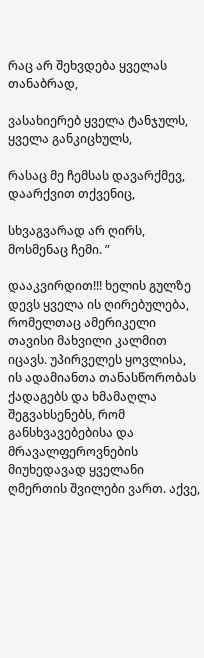რაც არ შეხვდება ყველას თანაბრად,

ვასახიერებ ყველა ტანჯულს, ყველა განკიცხულს,

რასაც მე ჩემსას დავარქმევ, დაარქვით თქვენიც,

სხვაგვარად არ ღირს, მოსმენაც ჩემი. ”

დააკვირდით!!! ხელის გულზე დევს ყველა ის ღირებულება, რომელთაც ამერიკელი თავისი მახვილი კალმით იცავს. უპირველეს ყოვლისა, ის ადამიანთა თანასწორობას ქადაგებს და ხმამაღლა შეგვახსენებს, რომ განსხვავებებისა და მრავალფეროვნების მიუხედავად ყველანი ღმერთის შვილები ვართ. აქვე,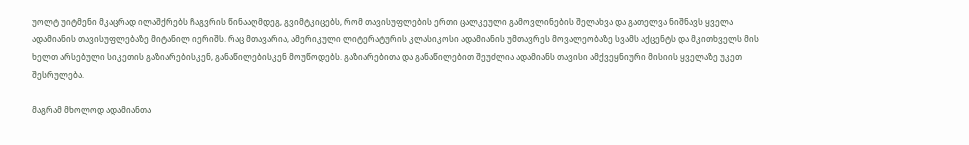უოლტ უიტმენი მკაცრად ილაშქრებს ჩაგვრის წინააღმდეგ, გვიმტკიცებს, რომ თავისუფლების ერთი ცალკეული გამოვლინების შელახვა და გათელვა ნიშნავს ყველა ადამიანის თავისუფლებაზე მიტანილ იერიშს. რაც მთავარია, ამერიკული ლიტერატურის კლასიკოსი ადამიანის უმთავრეს მოვალეობაზე სვამს აქცენტს და მკითხველს მის ხელთ არსებული სიკეთის გაზიარებისკენ, განაწილებისკენ მოუწოდებს. გაზიარებითა და განაწილებით შეუძლია ადამიანს თავისი ამქვეყნიური მისიის ყველაზე უკეთ შესრულება.

მაგრამ მხოლოდ ადამიანთა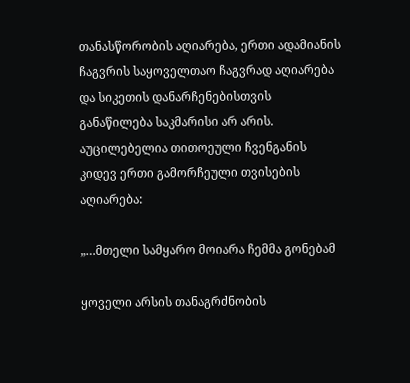თანასწორობის აღიარება, ერთი ადამიანის ჩაგვრის საყოველთაო ჩაგვრად აღიარება და სიკეთის დანარჩენებისთვის განაწილება საკმარისი არ არის. აუცილებელია თითოეული ჩვენგანის კიდევ ერთი გამორჩეული თვისების აღიარება:

„…მთელი სამყარო მოიარა ჩემმა გონებამ

ყოველი არსის თანაგრძნობის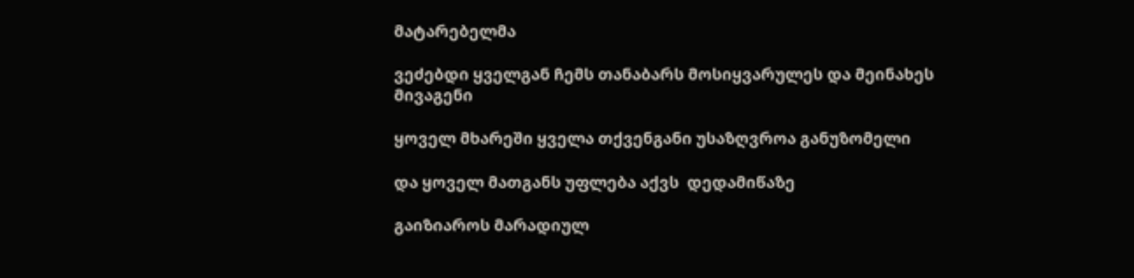მატარებელმა

ვეძებდი ყველგან ჩემს თანაბარს მოსიყვარულეს და მეინახეს მივაგენი

ყოველ მხარეში ყველა თქვენგანი უსაზღვროა განუზომელი

და ყოველ მათგანს უფლება აქვს  დედამიწაზე

გაიზიაროს მარადიულ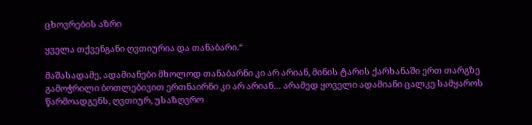ცხოვრების აზრი

ყველა თქვენგანი ღვთიურია და თანაბარი.“

მაშასადამე, ადამიანები მხოლოდ თანაბარნი კი არ არიან, მინის ტარის ქარხანაში ერთ თარგზე გამოჭრილი ბოთლებივით ერთნაირნი კი არ არიან… არამედ ყოველი ადამიანი ცალკე სამყაროს წარმოადგენს, ღვთიურ, უსაზღვრო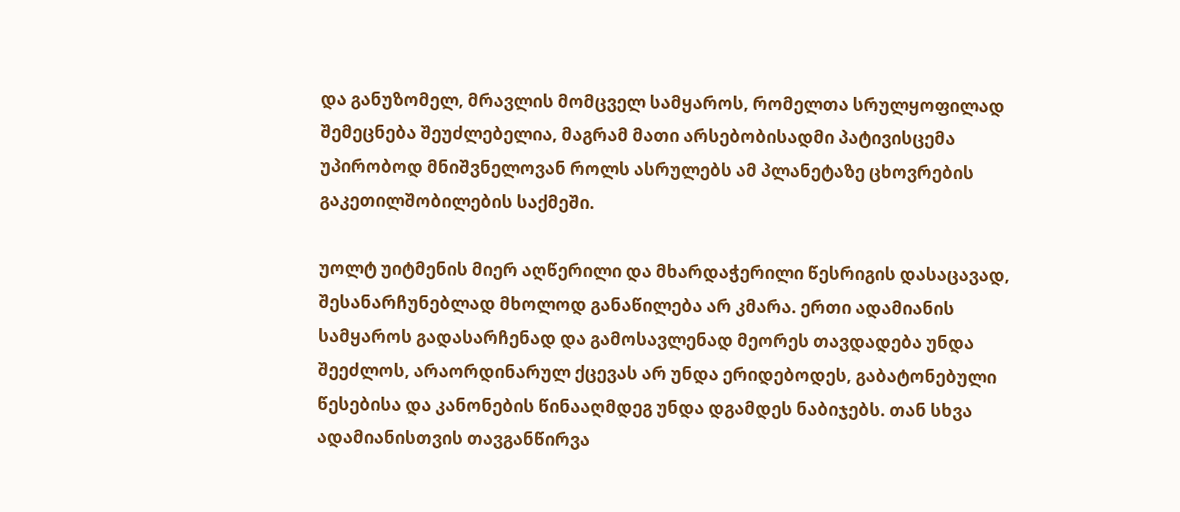და განუზომელ, მრავლის მომცველ სამყაროს, რომელთა სრულყოფილად შემეცნება შეუძლებელია, მაგრამ მათი არსებობისადმი პატივისცემა უპირობოდ მნიშვნელოვან როლს ასრულებს ამ პლანეტაზე ცხოვრების გაკეთილშობილების საქმეში.

უოლტ უიტმენის მიერ აღწერილი და მხარდაჭერილი წესრიგის დასაცავად, შესანარჩუნებლად მხოლოდ განაწილება არ კმარა. ერთი ადამიანის სამყაროს გადასარჩენად და გამოსავლენად მეორეს თავდადება უნდა შეეძლოს, არაორდინარულ ქცევას არ უნდა ერიდებოდეს, გაბატონებული წესებისა და კანონების წინააღმდეგ უნდა დგამდეს ნაბიჯებს. თან სხვა ადამიანისთვის თავგანწირვა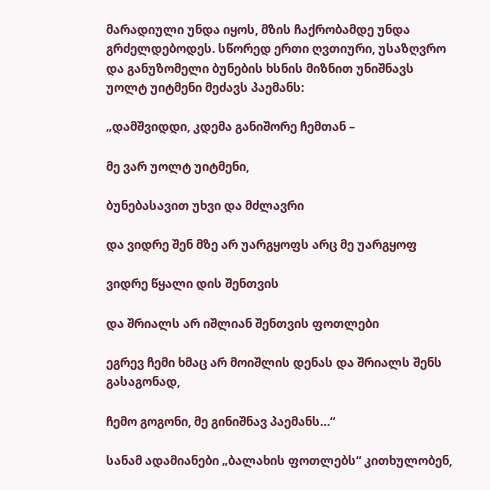მარადიული უნდა იყოს, მზის ჩაქრობამდე უნდა გრძელდებოდეს. სწორედ ერთი ღვთიური, უსაზღვრო და განუზომელი ბუნების ხსნის მიზნით უნიშნავს უოლტ უიტმენი მეძავს პაემანს:

„დამშვიდდი, კდემა განიშორე ჩემთან –

მე ვარ უოლტ უიტმენი,

ბუნებასავით უხვი და მძლავრი

და ვიდრე შენ მზე არ უარგყოფს არც მე უარგყოფ

ვიდრე წყალი დის შენთვის

და შრიალს არ იშლიან შენთვის ფოთლები

ეგრევ ჩემი ხმაც არ მოიშლის დენას და შრიალს შენს გასაგონად,

ჩემო გოგონი, მე გინიშნავ პაემანს…“

სანამ ადამიანები „ბალახის ფოთლებს“ კითხულობენ,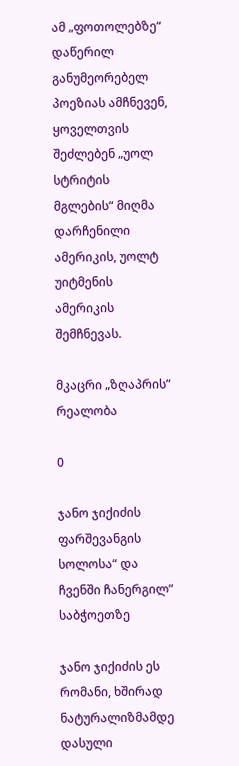ამ „ფოთოლებზე“ დაწერილ განუმეორებელ პოეზიას ამჩნევენ, ყოველთვის შეძლებენ „უოლ სტრიტის მგლების“ მიღმა დარჩენილი ამერიკის, უოლტ უიტმენის ამერიკის შემჩნევას.

მკაცრი „ზღაპრის” რეალობა

0

ჯანო ჯიქიძის ფარშევანგის სოლოსა“ და ჩვენში ჩანერგილ” საბჭოეთზე

ჯანო ჯიქიძის ეს რომანი, ხშირად ნატურალიზმამდე დასული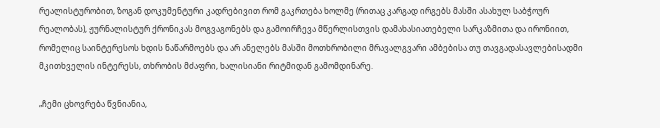რეალისტურობით, ზოგან დოკუმენტური კადრებივით რომ გაკრთება ხოლმე (რითაც კარგად ირგებს მასში ასახულ საბჭოურ რეალობას), ჟურნალისტურ ქრონიკას მოგვაგონებს და გამოირჩევა მწერლისთვის დამახასიათებელი სარკაზმითა და ირონიით, რომელიც საინტერესოს ხდის ნაწარმოებს და არ ანელებს მასში მოთხრობილი მრავალგვარი ამბებისა თუ თავგადასავლებისადმი მკითხველის ინტერესს, თხრობის მძაფრი, ხალისიანი რიტმიდან გამომდინარე.

„ჩემი ცხოვრება წვნიანია,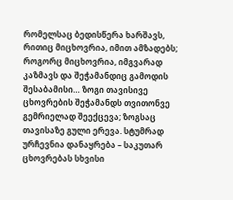რომელსაც ბედისწერა ხარშავს, რითიც მიცხოვრია, იმით ამზადებს; როგორც მიცხოვრია, იმგვარად კაზმავს და შეჭამანდიც გამოდის შესაბამისი… ზოგი თავისივე ცხოვრების შეჭამანდს თვითონვე გემრიელად შეექცევა; ზოგსაც თავისაზე გული ერევა. სტუმრად ურჩევნია დანაყრება – საკუთარ ცხოვრებას სხვისი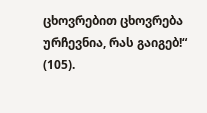ცხოვრებით ცხოვრება ურჩევნია, რას გაიგებ!“ (105).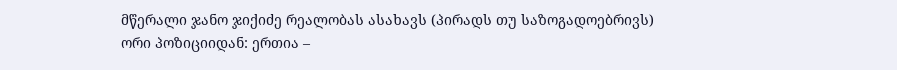მწერალი ჯანო ჯიქიძე რეალობას ასახავს (პირადს თუ საზოგადოებრივს) ორი პოზიციიდან: ერთია –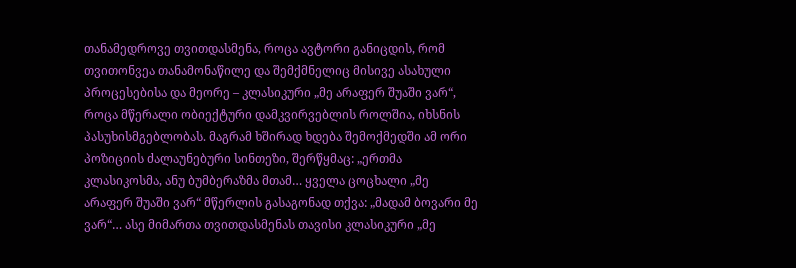თანამედროვე თვითდასმენა, როცა ავტორი განიცდის, რომ თვითონვეა თანამონაწილე და შემქმნელიც მისივე ასახული პროცესებისა და მეორე – კლასიკური „მე არაფერ შუაში ვარ“, როცა მწერალი ობიექტური დამკვირვებლის როლშია, იხსნის პასუხისმგებლობას. მაგრამ ხშირად ხდება შემოქმედში ამ ორი პოზიციის ძალაუნებური სინთეზი, შერწყმაც: „ერთმა კლასიკოსმა, ანუ ბუმბერაზმა მთამ… ყველა ცოცხალი „მე არაფერ შუაში ვარ“ მწერლის გასაგონად თქვა: „მადამ ბოვარი მე ვარ“… ასე მიმართა თვითდასმენას თავისი კლასიკური „მე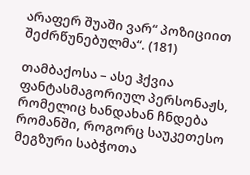არაფერ შუაში ვარ“ პოზიციით შეძრწუნებულმა“. (181)

თამბაქოსა – ასე ჰქვია ფანტასმაგორიულ პერსონაჟს, რომელიც ხანდახან ჩნდება რომანში, როგორც საუკეთესო მეგზური საბჭოთა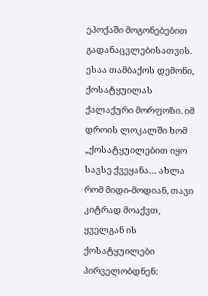ეპოქაში მოგონებებით გადანაცვლებისათვის. ესაა თამბაქოს დემონი, ქოსატყუილას ქალაქური მორფოზი. იმ დროის ლოკალში ხომ „ქოსატყუილებით იყო სავსე ქვეყანა… ახლა რომ მიდი-მოდიან, თავი კიტრად მოაქვთ, ყველგან ის ქოსატყუილები პირველობდნენ: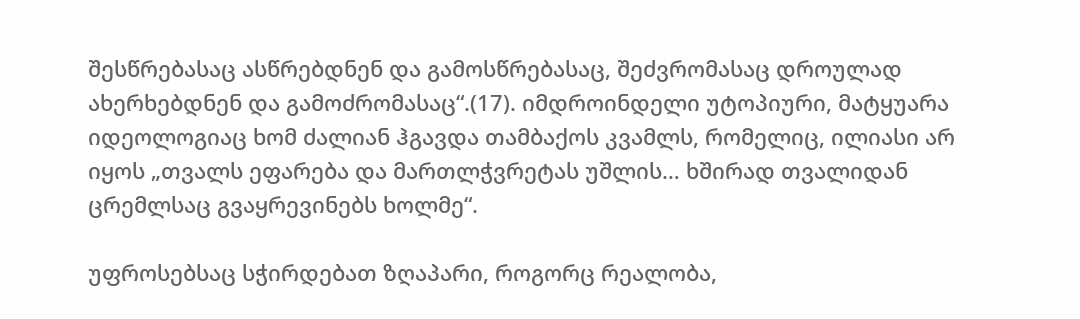შესწრებასაც ასწრებდნენ და გამოსწრებასაც, შეძვრომასაც დროულად ახერხებდნენ და გამოძრომასაც“.(17). იმდროინდელი უტოპიური, მატყუარა იდეოლოგიაც ხომ ძალიან ჰგავდა თამბაქოს კვამლს, რომელიც, ილიასი არ იყოს „თვალს ეფარება და მართლჭვრეტას უშლის… ხშირად თვალიდან ცრემლსაც გვაყრევინებს ხოლმე“.

უფროსებსაც სჭირდებათ ზღაპარი, როგორც რეალობა,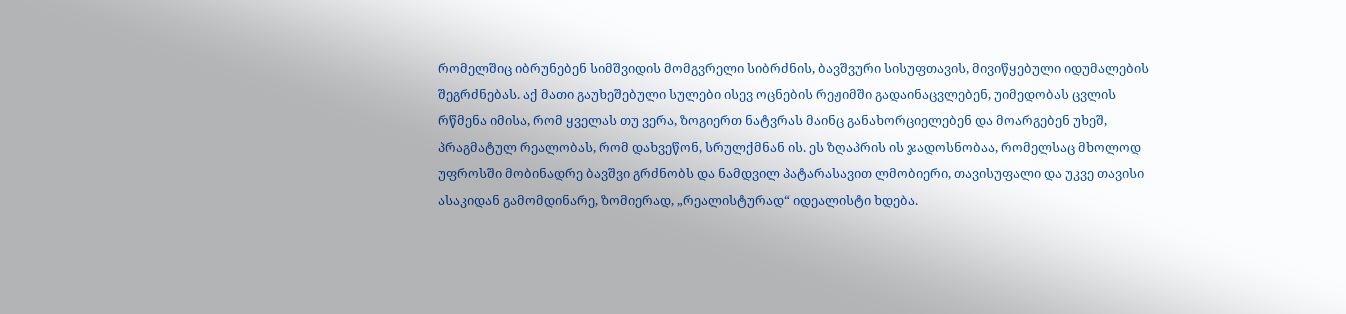რომელშიც იბრუნებენ სიმშვიდის მომგვრელი სიბრძნის, ბავშვური სისუფთავის, მივიწყებული იდუმალების შეგრძნებას. აქ მათი გაუხეშებული სულები ისევ ოცნების რეჟიმში გადაინაცვლებენ, უიმედობას ცვლის რწმენა იმისა, რომ ყველას თუ ვერა, ზოგიერთ ნატვრას მაინც განახორციელებენ და მოარგებენ უხეშ, პრაგმატულ რეალობას, რომ დახვეწონ, სრულქმნან ის. ეს ზღაპრის ის ჯადოსნობაა, რომელსაც მხოლოდ უფროსში მობინადრე ბავშვი გრძნობს და ნამდვილ პატარასავით ლმობიერი, თავისუფალი და უკვე თავისი ასაკიდან გამომდინარე, ზომიერად, „რეალისტურად“ იდეალისტი ხდება.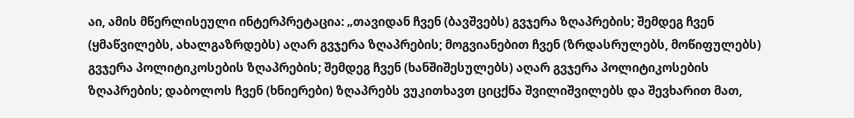აი, ამის მწერლისეული ინტერპრეტაცია: „თავიდან ჩვენ (ბავშვებს) გვჯერა ზღაპრების; შემდეგ ჩვენ (ყმაწვილებს, ახალგაზრდებს) აღარ გვჯერა ზღაპრების; მოგვიანებით ჩვენ (ზრდასრულებს, მოწიფულებს) გვჯერა პოლიტიკოსების ზღაპრების; შემდეგ ჩვენ (ხანშიშესულებს) აღარ გვჯერა პოლიტიკოსების ზღაპრების; დაბოლოს ჩვენ (ხნიერები) ზღაპრებს ვუკითხავთ ციცქნა შვილიშვილებს და შევხარით მათ,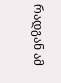რადგან ამ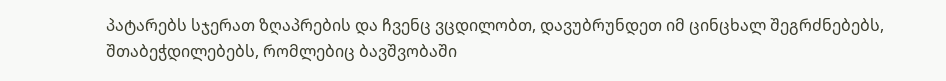პატარებს სჯერათ ზღაპრების და ჩვენც ვცდილობთ, დავუბრუნდეთ იმ ცინცხალ შეგრძნებებს, შთაბეჭდილებებს, რომლებიც ბავშვობაში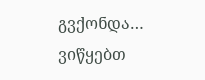გვქონდა… ვიწყებთ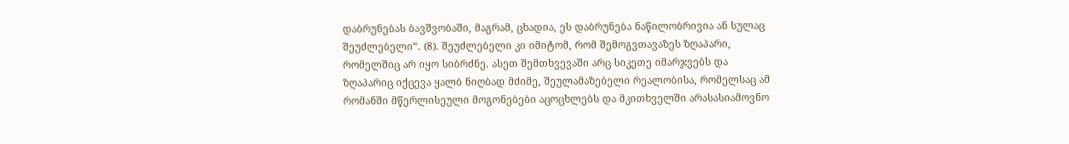დაბრუნებას ბავშვობაში, მაგრამ, ცხადია, ეს დაბრუნება ნაწილობრივია ან სულაც შეუძლებელი“. (8). შეუძლებელი კი იმიტომ, რომ შემოგვთავაზეს ზღაპარი, რომელშიც არ იყო სიბრძნე. ასეთ შემთხვევაში არც სიკეთე იმარჯვებს და ზღაპარიც იქცევა ყალბ ნიღბად მძიმე, შეულამაზებელი რეალობისა, რომელსაც ამ რომანში მწერლისეული მოგონებები აცოცხლებს და მკითხველში არასასიამოვნო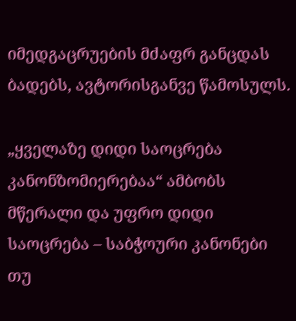იმედგაცრუების მძაფრ განცდას ბადებს, ავტორისგანვე წამოსულს.

„ყველაზე დიდი საოცრება კანონზომიერებაა“ ამბობს მწერალი და უფრო დიდი საოცრება – საბჭოური კანონები თუ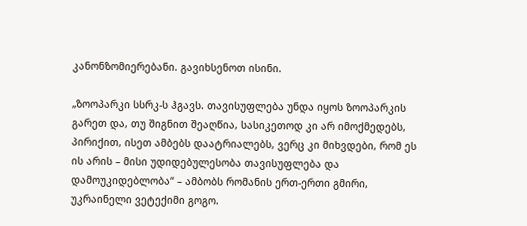კანონზომიერებანი. გავიხსენოთ ისინი.

„ზოოპარკი სსრკ-ს ჰგავს. თავისუფლება უნდა იყოს ზოოპარკის გარეთ და, თუ შიგნით შეაღწია, სასიკეთოდ კი არ იმოქმედებს, პირიქით, ისეთ ამბებს დაატრიალებს, ვერც კი მიხვდები, რომ ეს ის არის – მისი უდიდებულესობა თავისუფლება და დამოუკიდებლობა“ – ამბობს რომანის ერთ-ერთი გმირი, უკრაინელი ვეტექიმი გოგო.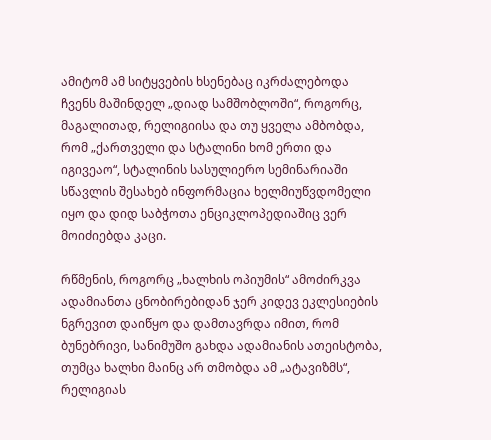ამიტომ ამ სიტყვების ხსენებაც იკრძალებოდა ჩვენს მაშინდელ „დიად სამშობლოში“, როგორც, მაგალითად, რელიგიისა და თუ ყველა ამბობდა, რომ „ქართველი და სტალინი ხომ ერთი და იგივეაო“, სტალინის სასულიერო სემინარიაში სწავლის შესახებ ინფორმაცია ხელმიუწვდომელი იყო და დიდ საბჭოთა ენციკლოპედიაშიც ვერ მოიძიებდა კაცი.

რწმენის, როგორც „ხალხის ოპიუმის“ ამოძირკვა ადამიანთა ცნობირებიდან ჯერ კიდევ ეკლესიების ნგრევით დაიწყო და დამთავრდა იმით, რომ ბუნებრივი, სანიმუშო გახდა ადამიანის ათეისტობა, თუმცა ხალხი მაინც არ თმობდა ამ „ატავიზმს“, რელიგიას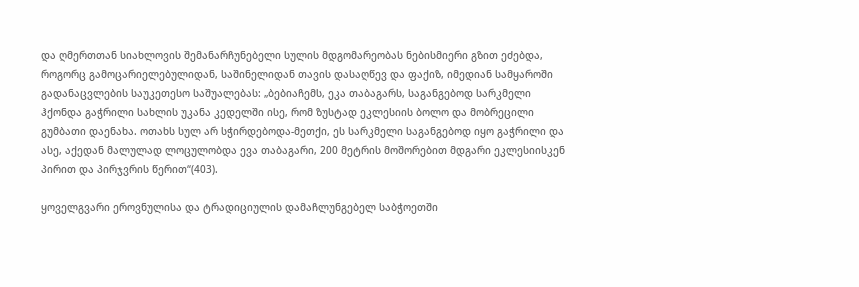და ღმერთთან სიახლოვის შემანარჩუნებელი სულის მდგომარეობას ნებისმიერი გზით ეძებდა, როგორც გამოცარიელებულიდან, საშინელიდან თავის დასაღწევ და ფაქიზ, იმედიან სამყაროში გადანაცვლების საუკეთესო საშუალებას: „ბებიაჩემს, ეკა თაბაგარს, საგანგებოდ სარკმელი ჰქონდა გაჭრილი სახლის უკანა კედელში ისე, რომ ზუსტად ეკლესიის ბოლო და მობრეცილი გუმბათი დაენახა. ოთახს სულ არ სჭირდებოდა-მეთქი, ეს სარკმელი საგანგებოდ იყო გაჭრილი და ასე, აქედან მალულად ლოცულობდა ევა თაბაგარი, 200 მეტრის მოშორებით მდგარი ეკლესიისკენ პირით და პირჯვრის წერით“(403).

ყოველგვარი ეროვნულისა და ტრადიციულის დამაჩლუნგებელ საბჭოეთში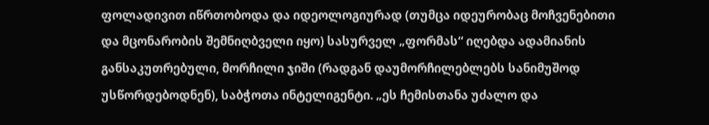ფოლადივით იწრთობოდა და იდეოლოგიურად (თუმცა იდეურობაც მოჩვენებითი და მცონარობის შემნიღბველი იყო) სასურველ „ფორმას“ იღებდა ადამიანის განსაკუთრებული, მორჩილი ჯიში (რადგან დაუმორჩილებლებს სანიმუშოდ უსწორდებოდნენ), საბჭოთა ინტელიგენტი. „ეს ჩემისთანა უძალო და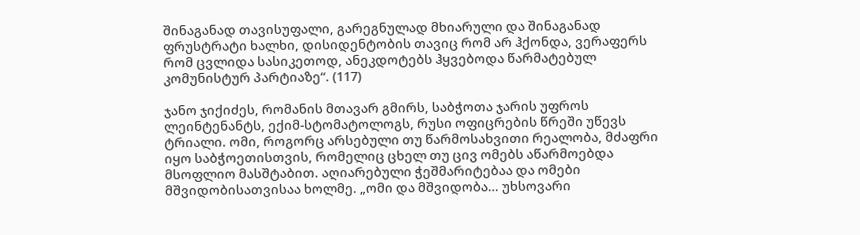შინაგანად თავისუფალი, გარეგნულად მხიარული და შინაგანად ფრუსტრატი ხალხი, დისიდენტობის თავიც რომ არ ჰქონდა, ვერაფერს რომ ცვლიდა სასიკეთოდ, ანეკდოტებს ჰყვებოდა წარმატებულ კომუნისტურ პარტიაზე“. (117)

ჯანო ჯიქიძეს, რომანის მთავარ გმირს, საბჭოთა ჯარის უფროს ლეინტენანტს, ექიმ-სტომატოლოგს, რუსი ოფიცრების წრეში უწევს ტრიალი. ომი, როგორც არსებული თუ წარმოსახვითი რეალობა, მძაფრი იყო საბჭოეთისთვის, რომელიც ცხელ თუ ცივ ომებს აწარმოებდა მსოფლიო მასშტაბით. აღიარებული ჭეშმარიტებაა და ომები მშვიდობისათვისაა ხოლმე. „ომი და მშვიდობა… უხსოვარი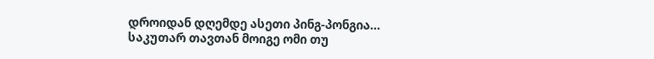დროიდან დღემდე ასეთი პინგ-პონგია… საკუთარ თავთან მოიგე ომი თუ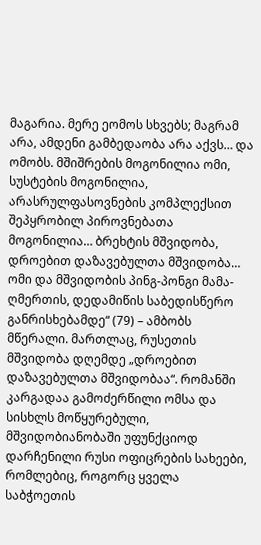მაგარია. მერე ეომოს სხვებს; მაგრამ არა, ამდენი გამბედაობა არა აქვს… და ომობს. მშიშრების მოგონილია ომი, სუსტების მოგონილია, არასრულფასოვნების კომპლექსით შეპყრობილ პიროვნებათა მოგონილია… ბრეხტის მშვიდობა, დროებით დაზავებულთა მშვიდობა… ომი და მშვიდობის პინგ-პონგი მამა-ღმერთის, დედამიწის საბედისწერო განრისხებამდე“ (79) – ამბობს მწერალი. მართლაც, რუსეთის მშვიდობა დღემდე „დროებით დაზავებულთა მშვიდობაა“. რომანში კარგადაა გამოძერწილი ომსა და სისხლს მოწყურებული, მშვიდობიანობაში უფუნქციოდ დარჩენილი რუსი ოფიცრების სახეები, რომლებიც, როგორც ყველა საბჭოეთის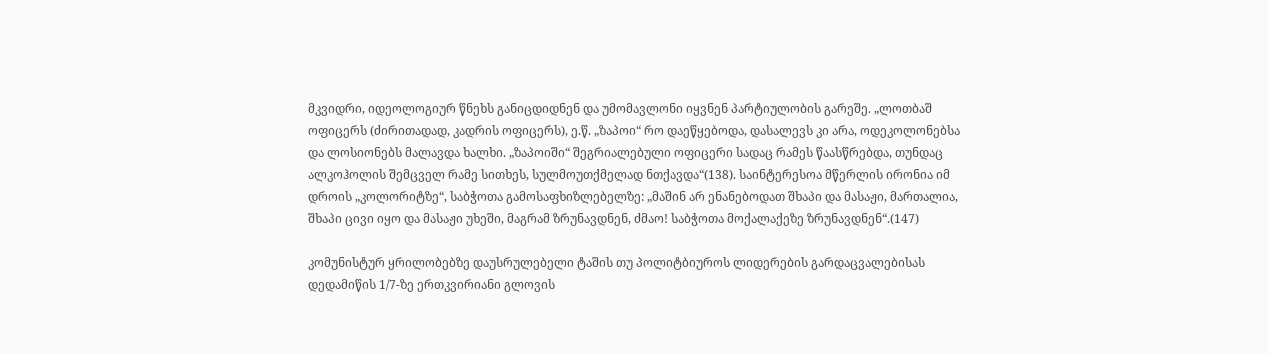მკვიდრი, იდეოლოგიურ წნეხს განიცდიდნენ და უმომავლონი იყვნენ პარტიულობის გარეშე. „ლოთბაშ ოფიცერს (ძირითადად, კადრის ოფიცერს), ე.წ. „ზაპოი“ რო დაეწყებოდა, დასალევს კი არა, ოდეკოლონებსა და ლოსიონებს მალავდა ხალხი. „ზაპოიში“ შეგრიალებული ოფიცერი სადაც რამეს წაასწრებდა, თუნდაც ალკოჰოლის შემცველ რამე სითხეს, სულმოუთქმელად ნთქავდა“(138). საინტერესოა მწერლის ირონია იმ დროის „კოლორიტზე“, საბჭოთა გამოსაფხიზლებელზე: „მაშინ არ ენანებოდათ შხაპი და მასაჟი, მართალია, შხაპი ცივი იყო და მასაჟი უხეში, მაგრამ ზრუნავდნენ, ძმაო! საბჭოთა მოქალაქეზე ზრუნავდნენ“.(147)

კომუნისტურ ყრილობებზე დაუსრულებელი ტაშის თუ პოლიტბიუროს ლიდერების გარდაცვალებისას დედამიწის 1/7-ზე ერთკვირიანი გლოვის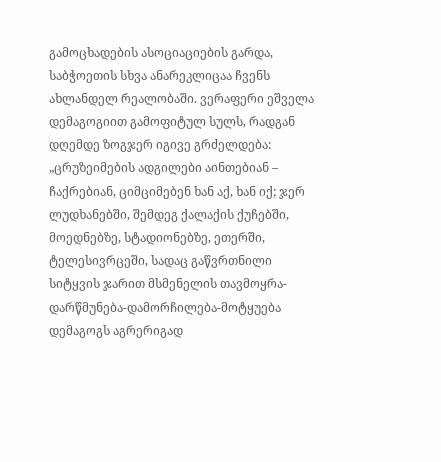გამოცხადების ასოციაციების გარდა, საბჭოეთის სხვა ანარეკლიცაა ჩვენს ახლანდელ რეალობაში. ვერაფერი ეშველა დემაგოგიით გამოფიტულ სულს, რადგან დღემდე ზოგჯერ იგივე გრძელდება: „ცრუზეიმების ადგილები აინთებიან – ჩაქრებიან, ციმციმებენ ხან აქ, ხან იქ; ჯერ ლუდხანებში, შემდეგ ქალაქის ქუჩებში, მოედნებზე, სტადიონებზე, ეთერში, ტელესივრცეში, სადაც გაწვრთნილი სიტყვის ჯარით მსმენელის თავმოყრა-დარწმუნება-დამორჩილება-მოტყუება დემაგოგს აგრერიგად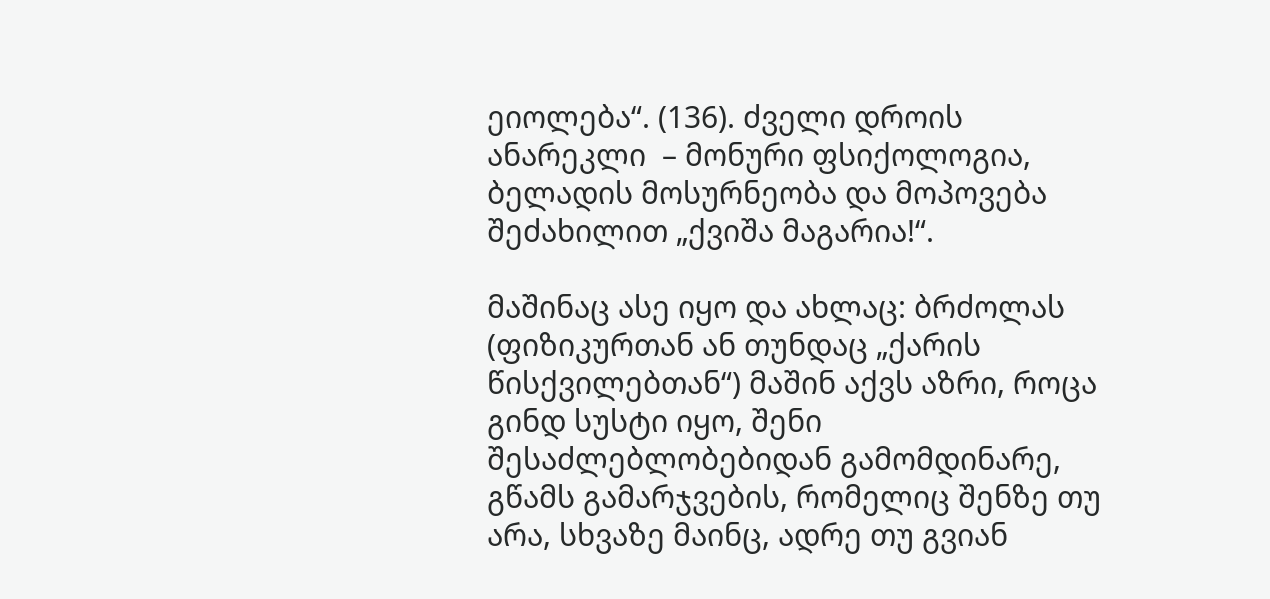ეიოლება“. (136). ძველი დროის ანარეკლი  – მონური ფსიქოლოგია, ბელადის მოსურნეობა და მოპოვება შეძახილით „ქვიშა მაგარია!“.

მაშინაც ასე იყო და ახლაც: ბრძოლას (ფიზიკურთან ან თუნდაც „ქარის წისქვილებთან“) მაშინ აქვს აზრი, როცა გინდ სუსტი იყო, შენი შესაძლებლობებიდან გამომდინარე, გწამს გამარჯვების, რომელიც შენზე თუ არა, სხვაზე მაინც, ადრე თუ გვიან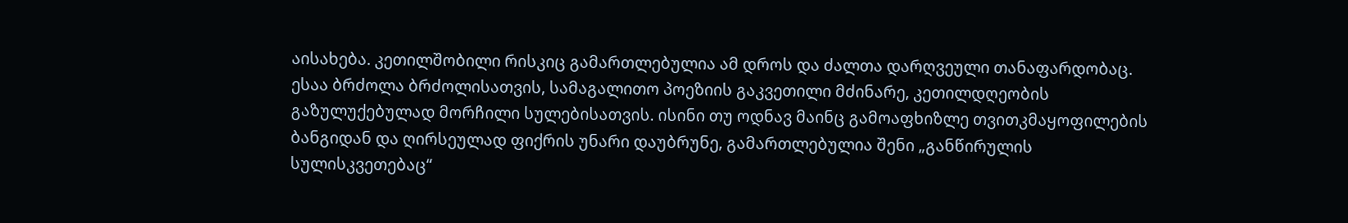აისახება. კეთილშობილი რისკიც გამართლებულია ამ დროს და ძალთა დარღვეული თანაფარდობაც. ესაა ბრძოლა ბრძოლისათვის, სამაგალითო პოეზიის გაკვეთილი მძინარე, კეთილდღეობის გაზულუქებულად მორჩილი სულებისათვის. ისინი თუ ოდნავ მაინც გამოაფხიზლე თვითკმაყოფილების ბანგიდან და ღირსეულად ფიქრის უნარი დაუბრუნე, გამართლებულია შენი „განწირულის სულისკვეთებაც“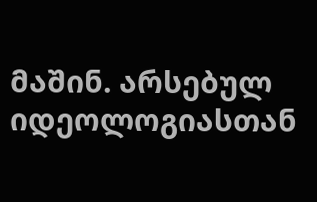მაშინ. არსებულ იდეოლოგიასთან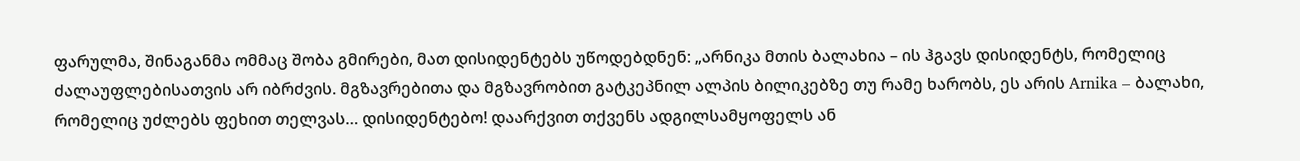ფარულმა, შინაგანმა ომმაც შობა გმირები, მათ დისიდენტებს უწოდებდნენ: „არნიკა მთის ბალახია – ის ჰგავს დისიდენტს, რომელიც ძალაუფლებისათვის არ იბრძვის. მგზავრებითა და მგზავრობით გატკეპნილ ალპის ბილიკებზე თუ რამე ხარობს, ეს არის Arnika – ბალახი, რომელიც უძლებს ფეხით თელვას… დისიდენტებო! დაარქვით თქვენს ადგილსამყოფელს ან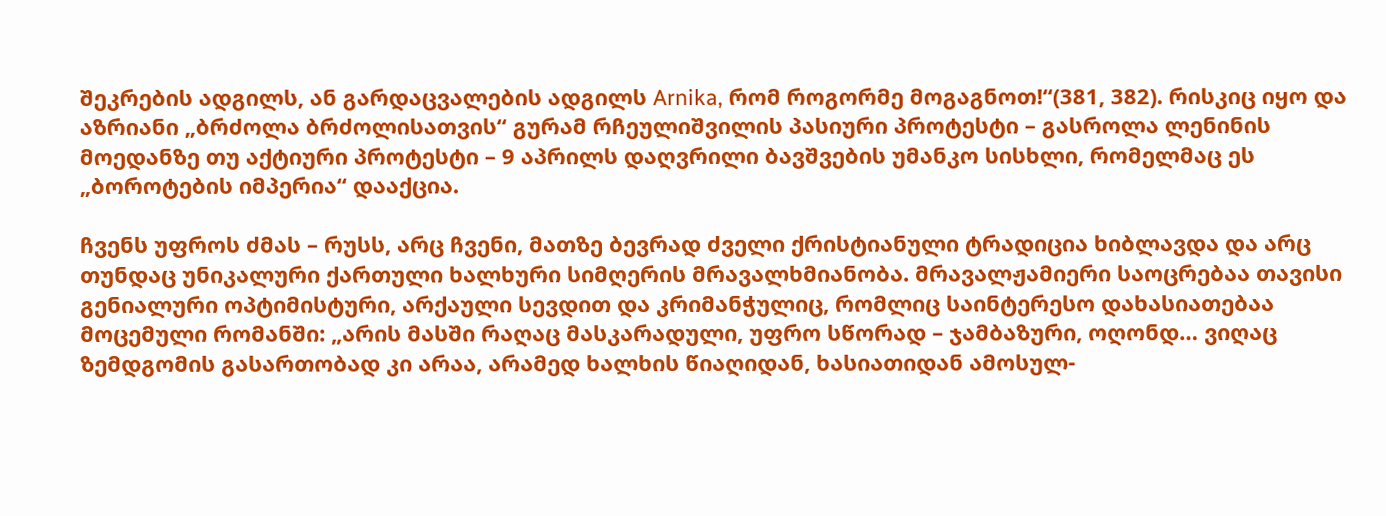შეკრების ადგილს, ან გარდაცვალების ადგილს Arnika, რომ როგორმე მოგაგნოთ!“(381, 382). რისკიც იყო და აზრიანი „ბრძოლა ბრძოლისათვის“ გურამ რჩეულიშვილის პასიური პროტესტი – გასროლა ლენინის მოედანზე თუ აქტიური პროტესტი – 9 აპრილს დაღვრილი ბავშვების უმანკო სისხლი, რომელმაც ეს „ბოროტების იმპერია“ დააქცია.

ჩვენს უფროს ძმას – რუსს, არც ჩვენი, მათზე ბევრად ძველი ქრისტიანული ტრადიცია ხიბლავდა და არც თუნდაც უნიკალური ქართული ხალხური სიმღერის მრავალხმიანობა. მრავალჟამიერი საოცრებაა თავისი გენიალური ოპტიმისტური, არქაული სევდით და კრიმანჭულიც, რომლიც საინტერესო დახასიათებაა მოცემული რომანში: „არის მასში რაღაც მასკარადული, უფრო სწორად – ჯამბაზური, ოღონდ… ვიღაც ზემდგომის გასართობად კი არაა, არამედ ხალხის წიაღიდან, ხასიათიდან ამოსულ-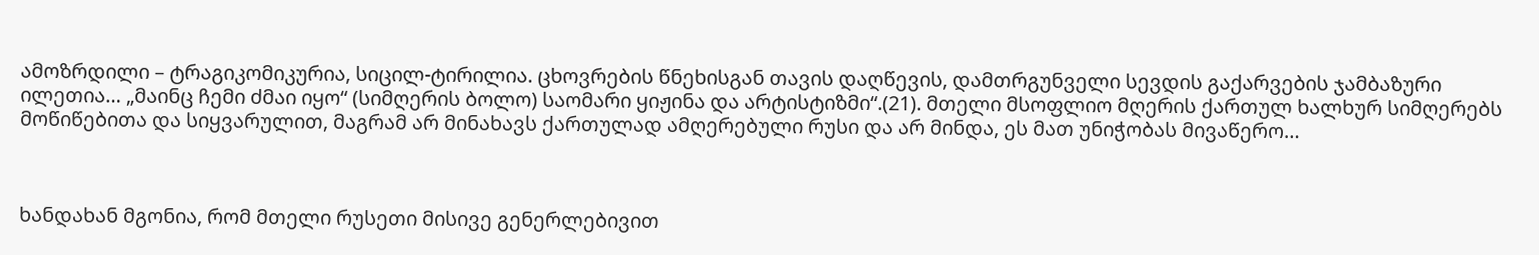ამოზრდილი – ტრაგიკომიკურია, სიცილ-ტირილია. ცხოვრების წნეხისგან თავის დაღწევის, დამთრგუნველი სევდის გაქარვების ჯამბაზური ილეთია… „მაინც ჩემი ძმაი იყო“ (სიმღერის ბოლო) საომარი ყიჟინა და არტისტიზმი“.(21). მთელი მსოფლიო მღერის ქართულ ხალხურ სიმღერებს მოწიწებითა და სიყვარულით, მაგრამ არ მინახავს ქართულად ამღერებული რუსი და არ მინდა, ეს მათ უნიჭობას მივაწერო…



ხანდახან მგონია, რომ მთელი რუსეთი მისივე გენერლებივით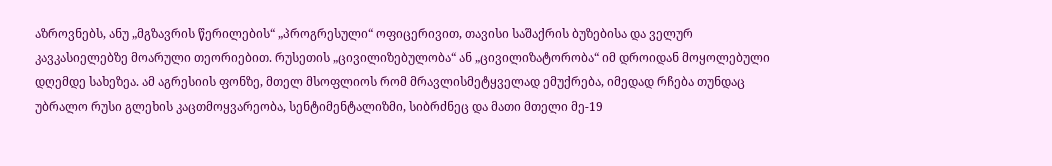აზროვნებს, ანუ „მგზავრის წერილების“ „პროგრესული“ ოფიცერივით, თავისი საშაქრის ბუზებისა და ველურ კავკასიელებზე მოარული თეორიებით. რუსეთის „ცივილიზებულობა“ ან „ცივილიზატორობა“ იმ დროიდან მოყოლებული დღემდე სახეზეა. ამ აგრესიის ფონზე, მთელ მსოფლიოს რომ მრავლისმეტყველად ემუქრება, იმედად რჩება თუნდაც უბრალო რუსი გლეხის კაცთმოყვარეობა, სენტიმენტალიზმი, სიბრძნეც და მათი მთელი მე-19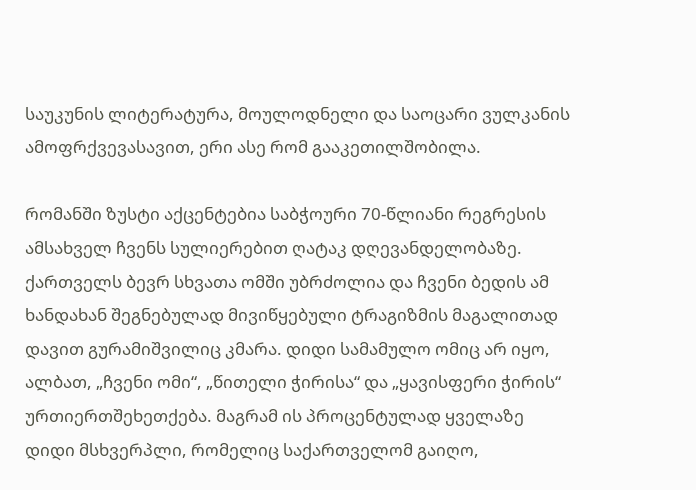საუკუნის ლიტერატურა, მოულოდნელი და საოცარი ვულკანის ამოფრქვევასავით, ერი ასე რომ გააკეთილშობილა.

რომანში ზუსტი აქცენტებია საბჭოური 70-წლიანი რეგრესის ამსახველ ჩვენს სულიერებით ღატაკ დღევანდელობაზე. ქართველს ბევრ სხვათა ომში უბრძოლია და ჩვენი ბედის ამ ხანდახან შეგნებულად მივიწყებული ტრაგიზმის მაგალითად დავით გურამიშვილიც კმარა. დიდი სამამულო ომიც არ იყო, ალბათ, „ჩვენი ომი“, „წითელი ჭირისა“ და „ყავისფერი ჭირის“ ურთიერთშეხეთქება. მაგრამ ის პროცენტულად ყველაზე დიდი მსხვერპლი, რომელიც საქართველომ გაიღო,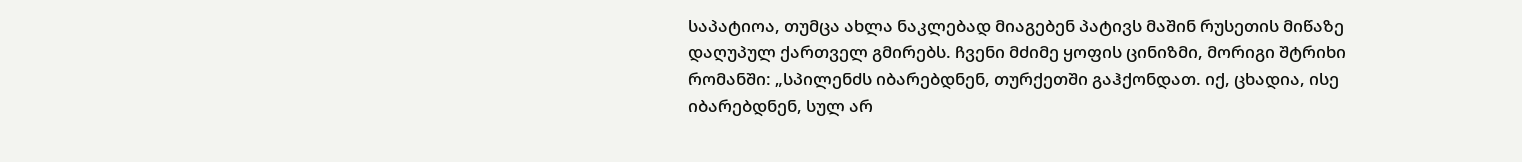საპატიოა, თუმცა ახლა ნაკლებად მიაგებენ პატივს მაშინ რუსეთის მიწაზე დაღუპულ ქართველ გმირებს. ჩვენი მძიმე ყოფის ცინიზმი, მორიგი შტრიხი რომანში: „სპილენძს იბარებდნენ, თურქეთში გაჰქონდათ. იქ, ცხადია, ისე იბარებდნენ, სულ არ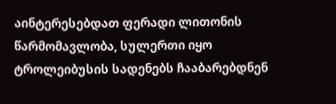აინტერესებდათ ფერადი ლითონის წარმომავლობა, სულერთი იყო ტროლეიბუსის სადენებს ჩააბარებდნენ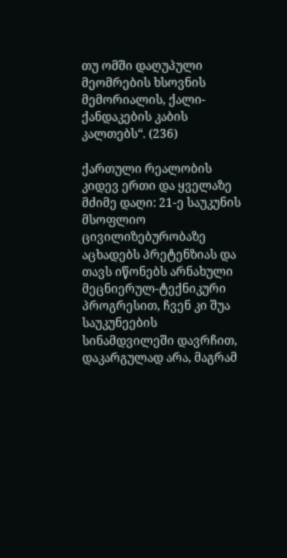თუ ომში დაღუპული მეომრების ხსოვნის მემორიალის, ქალი-ქანდაკების კაბის კალთებს“. (236)

ქართული რეალობის კიდევ ერთი და ყველაზე მძიმე დაღი: 21-ე საუკუნის მსოფლიო ცივილიზებურობაზე აცხადებს პრეტენზიას და თავს იწონებს არნახული მეცნიერულ-ტექნიკური პროგრესით, ჩვენ კი შუა საუკუნეების სინამდვილეში დავრჩით, დაკარგულად არა, მაგრამ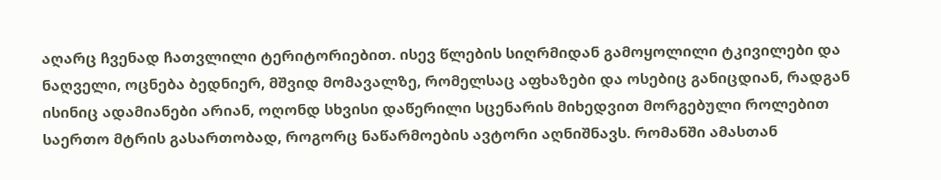აღარც ჩვენად ჩათვლილი ტერიტორიებით. ისევ წლების სიღრმიდან გამოყოლილი ტკივილები და ნაღველი, ოცნება ბედნიერ, მშვიდ მომავალზე, რომელსაც აფხაზები და ოსებიც განიცდიან, რადგან ისინიც ადამიანები არიან, ოღონდ სხვისი დაწერილი სცენარის მიხედვით მორგებული როლებით საერთო მტრის გასართობად, როგორც ნაწარმოების ავტორი აღნიშნავს. რომანში ამასთან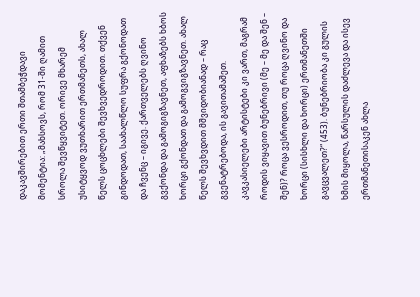დაკავშირებით ერთი შთამბეჭდავი მომენტია: „მახსოვს, რომ 31-ში ღამით სროლა შევწყვიტეთ. ორივე მხარემ უსიტყვოდ ვუთხარით ერთმანეთს, ახალ წელს ცოცხლები შევხვედროდით. თქვენ გინდოდათ, საახალწლო სუფრა გქონოდათ და ჩვენც – იგივე. ქართველებს ღვინო გვქონდა და გამოგიგზავნეთ, აფხაზებს ხბოს ხორცი გქონდათ და გამოგვიგზავნეთ. ახალ წელს შევხვდით მშვიდობიანად – რაც გვენატრებოდა, ის გავითამაშეთ. კავკასიელები არტისტები კი ვართ, მაგრამ როდის ვიყავით ბუნებრივი (მე – მე და შენ – შენ)? როცა ვესროდით, თუ როცა ღვინო და ხორცი (სისხლი და ხორცი) ერთმანეთში გავცვალეთ?“ (453). ბუნებრიობა კი გულის ხმის მიყოლა, წარსულის დაძლევა და ისევ ერთმანეთისაკენ ახლა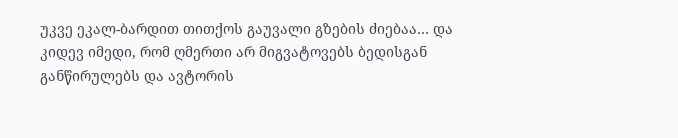უკვე ეკალ-ბარდით თითქოს გაუვალი გზების ძიებაა… და კიდევ იმედი, რომ ღმერთი არ მიგვატოვებს ბედისგან განწირულებს და ავტორის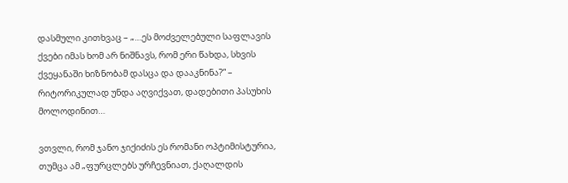დასმული კითხვაც – „…ეს მოძველებული საფლავის ქვები იმას ხომ არ ნიშნავს, რომ ერი წახდა, სხვის ქვეყანაში ხიზნობამ დასცა და დააკნინა?“ – რიტორიკულად უნდა აღვიქვათ, დადებითი პასუხის მოლოდინით…

ვთვლი, რომ ჯანო ჯიქიძის ეს რომანი ოპტიმისტურია, თუმცა ამ „ფურცლებს ურჩევნიათ, ქაღალდის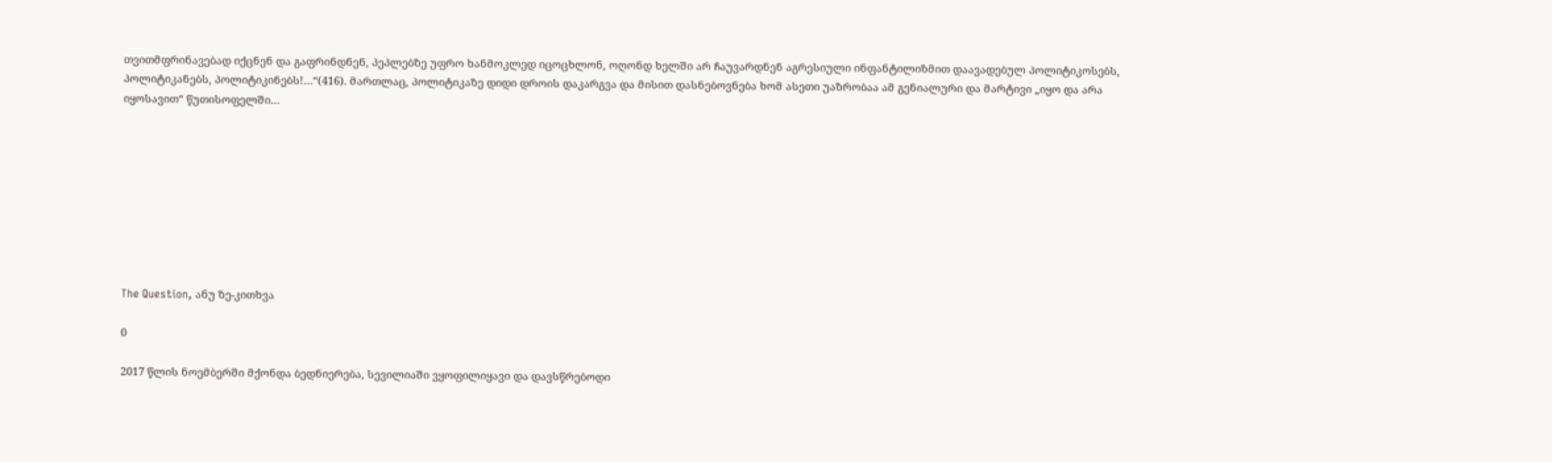თვითმფრინავებად იქცნენ და გაფრინდნენ, პეპლებზე უფრო ხანმოკლედ იცოცხლონ, ოღონდ ხელში არ ჩაუვარდნენ აგრესიული ინფანტილიზმით დაავადებულ პოლიტიკოსებს, პოლიტიკანებს, პოლიტიკინებს!…“(416). მართლაც, პოლიტიკაზე დიდი დროის დაკარგვა და მისით დასნებოვნება ხომ ასეთი უაზრობაა ამ გენიალური და მარტივი „იყო და არა იყოსავით“ წუთისოფელში…









The Question, ანუ ზე-კითხვა

0

2017 წლის ნოემბერში მქონდა ბედნიერება, სევილიაში ვყოფილიყავი და დავსწრებოდი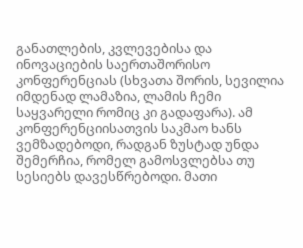განათლების, კვლევებისა და ინოვაციების საერთაშორისო კონფერენციას (სხვათა შორის, სევილია იმდენად ლამაზია, ლამის ჩემი საყვარელი რომიც კი გადაფარა). ამ კონფერენციისათვის საკმაო ხანს ვემზადებოდი, რადგან ზუსტად უნდა შემერჩია, რომელ გამოსვლებსა თუ სესიებს დავესწრებოდი. მათი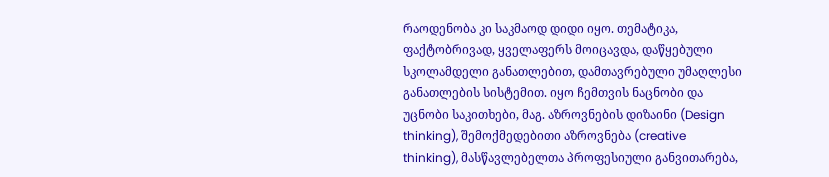რაოდენობა კი საკმაოდ დიდი იყო. თემატიკა, ფაქტობრივად, ყველაფერს მოიცავდა, დაწყებული სკოლამდელი განათლებით, დამთავრებული უმაღლესი განათლების სისტემით. იყო ჩემთვის ნაცნობი და უცნობი საკითხები, მაგ. აზროვნების დიზაინი (Design thinking), შემოქმედებითი აზროვნება (creative thinking), მასწავლებელთა პროფესიული განვითარება,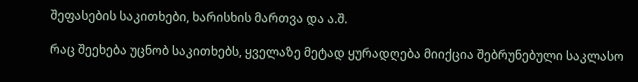შეფასების საკითხები, ხარისხის მართვა და ა.შ.

რაც შეეხება უცნობ საკითხებს, ყველაზე მეტად ყურადღება მიიქცია შებრუნებული საკლასო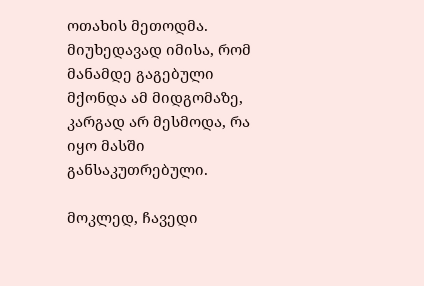ოთახის მეთოდმა. მიუხედავად იმისა, რომ მანამდე გაგებული მქონდა ამ მიდგომაზე, კარგად არ მესმოდა, რა იყო მასში განსაკუთრებული.

მოკლედ, ჩავედი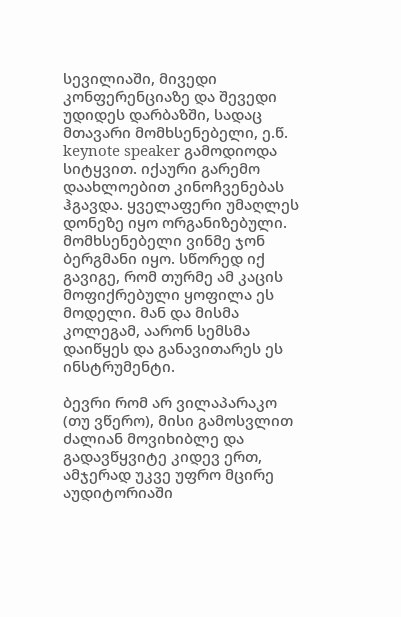სევილიაში, მივედი კონფერენციაზე და შევედი უდიდეს დარბაზში, სადაც მთავარი მომხსენებელი, ე.წ. keynote speaker გამოდიოდა სიტყვით. იქაური გარემო დაახლოებით კინოჩვენებას ჰგავდა. ყველაფერი უმაღლეს დონეზე იყო ორგანიზებული. მომხსენებელი ვინმე ჯონ ბერგმანი იყო. სწორედ იქ გავიგე, რომ თურმე ამ კაცის მოფიქრებული ყოფილა ეს მოდელი. მან და მისმა კოლეგამ, აარონ სემსმა დაიწყეს და განავითარეს ეს ინსტრუმენტი.

ბევრი რომ არ ვილაპარაკო (თუ ვწერო), მისი გამოსვლით ძალიან მოვიხიბლე და გადავწყვიტე კიდევ ერთ, ამჯერად უკვე უფრო მცირე აუდიტორიაში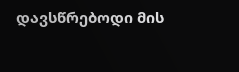დავსწრებოდი მის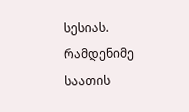სესიას. რამდენიმე საათის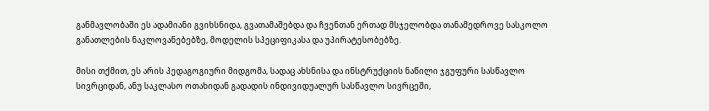განმავლობაში ეს ადამიანი გვიხსნიდა, გვათამაშებდა და ჩვენთან ერთად მსჯელობდა თანამედროვე სასკოლო განათლების ნაკლოვანებებზე, მოდელის სპეციფიკასა და უპირატესობებზე.

მისი თქმით, ეს არის პედაგოგიური მიდგომა, სადაც ახსნისა და ინსტრუქციის ნაწილი ჯგუფური სასწავლო სივრციდან, ანუ საკლასო ოთახიდან გადადის ინდივიდუალურ სასწავლო სივრცეში,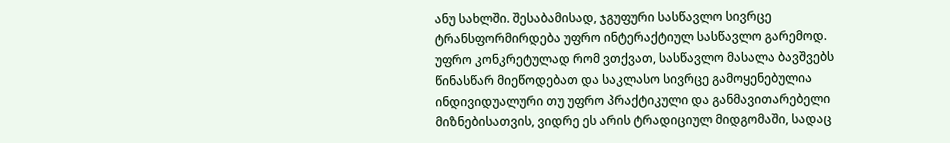ანუ სახლში. შესაბამისად, ჯგუფური სასწავლო სივრცე ტრანსფორმირდება უფრო ინტერაქტიულ სასწავლო გარემოდ. უფრო კონკრეტულად რომ ვთქვათ, სასწავლო მასალა ბავშვებს წინასწარ მიეწოდებათ და საკლასო სივრცე გამოყენებულია ინდივიდუალური თუ უფრო პრაქტიკული და განმავითარებელი მიზნებისათვის, ვიდრე ეს არის ტრადიციულ მიდგომაში, სადაც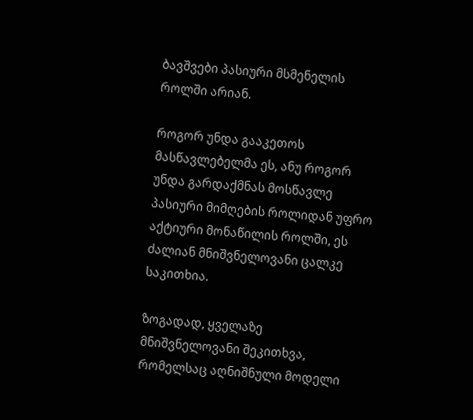ბავშვები პასიური მსმენელის როლში არიან.

როგორ უნდა გააკეთოს მასწავლებელმა ეს, ანუ როგორ უნდა გარდაქმნას მოსწავლე პასიური მიმღების როლიდან უფრო აქტიური მონაწილის როლში, ეს ძალიან მნიშვნელოვანი ცალკე საკითხია.

ზოგადად, ყველაზე მნიშვნელოვანი შეკითხვა, რომელსაც აღნიშნული მოდელი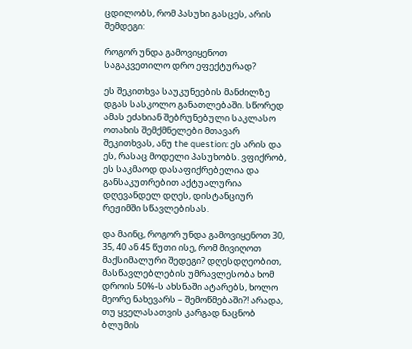ცდილობს, რომ პასუხი გასცეს, არის შემდეგი:

როგორ უნდა გამოვიყენოთ საგაკვეთილო დრო ეფექტურად?

ეს შეკითხვა საუკუნეების მანძილზე დგას სასკოლო განათლებაში. სწორედ ამას ეძახიან შებრუნებული საკლასო ოთახის შემქმნელები მთავარ შეკითხვას, ანუ the question: ეს არის და ეს, რასაც მოდელი პასუხობს. ვფიქრობ, ეს საკმაოდ დასაფიქრებელია და განსაკუთრებით აქტუალურია დღევანდელ დღეს, დისტანციურ რეჟიმში სწავლებისას.

და მაინც, როგორ უნდა გამოვიყენოთ 30, 35, 40 ან 45 წუთი ისე, რომ მივიღოთ მაქსიმალური შედეგი? დღესდღეობით, მასწავლებლების უმრავლესობა ხომ დროის 50%-ს ახსნაში ატარებს, ხოლო მეორე ნახევარს – შემოწმებაში?! არადა, თუ ყველასათვის კარგად ნაცნობ ბლუმის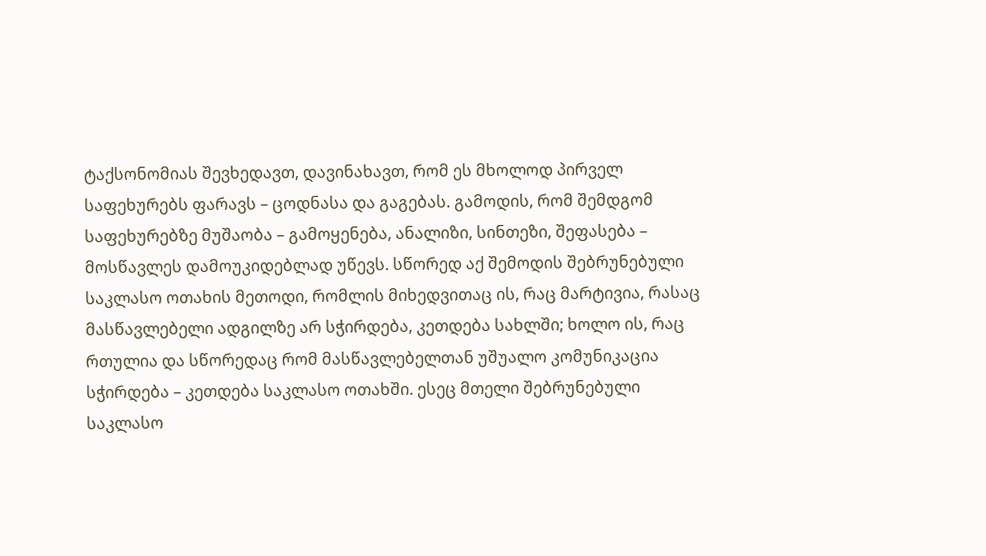ტაქსონომიას შევხედავთ, დავინახავთ, რომ ეს მხოლოდ პირველ საფეხურებს ფარავს – ცოდნასა და გაგებას. გამოდის, რომ შემდგომ საფეხურებზე მუშაობა – გამოყენება, ანალიზი, სინთეზი, შეფასება – მოსწავლეს დამოუკიდებლად უწევს. სწორედ აქ შემოდის შებრუნებული საკლასო ოთახის მეთოდი, რომლის მიხედვითაც ის, რაც მარტივია, რასაც მასწავლებელი ადგილზე არ სჭირდება, კეთდება სახლში; ხოლო ის, რაც რთულია და სწორედაც რომ მასწავლებელთან უშუალო კომუნიკაცია სჭირდება – კეთდება საკლასო ოთახში. ესეც მთელი შებრუნებული საკლასო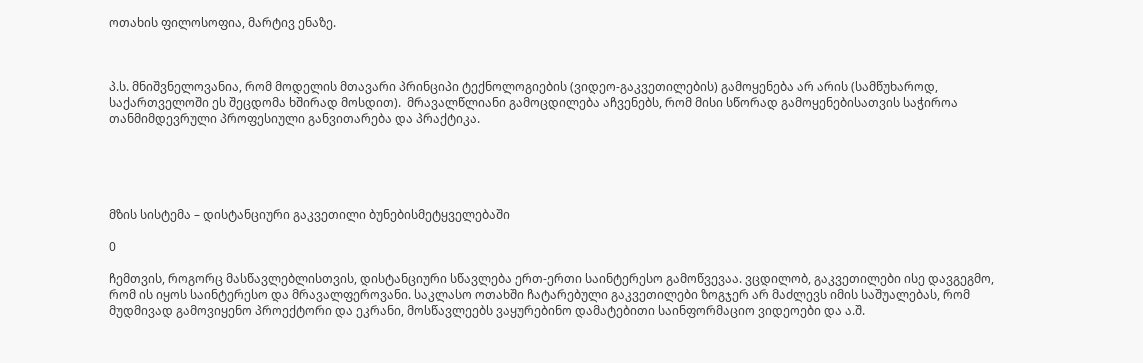ოთახის ფილოსოფია, მარტივ ენაზე.



პ.ს. მნიშვნელოვანია, რომ მოდელის მთავარი პრინციპი ტექნოლოგიების (ვიდეო-გაკვეთილების) გამოყენება არ არის (სამწუხაროდ, საქართველოში ეს შეცდომა ხშირად მოსდით).  მრავალწლიანი გამოცდილება აჩვენებს, რომ მისი სწორად გამოყენებისათვის საჭიროა თანმიმდევრული პროფესიული განვითარება და პრაქტიკა.





მზის სისტემა – დისტანციური გაკვეთილი ბუნებისმეტყველებაში

0

ჩემთვის, როგორც მასწავლებლისთვის, დისტანციური სწავლება ერთ-ერთი საინტერესო გამოწვევაა. ვცდილობ, გაკვეთილები ისე დავგეგმო, რომ ის იყოს საინტერესო და მრავალფეროვანი. საკლასო ოთახში ჩატარებული გაკვეთილები ზოგჯერ არ მაძლევს იმის საშუალებას, რომ მუდმივად გამოვიყენო პროექტორი და ეკრანი, მოსწავლეებს ვაყურებინო დამატებითი საინფორმაციო ვიდეოები და ა.შ.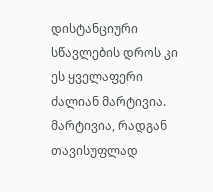დისტანციური სწავლების დროს კი ეს ყველაფერი ძალიან მარტივია. მარტივია, რადგან თავისუფლად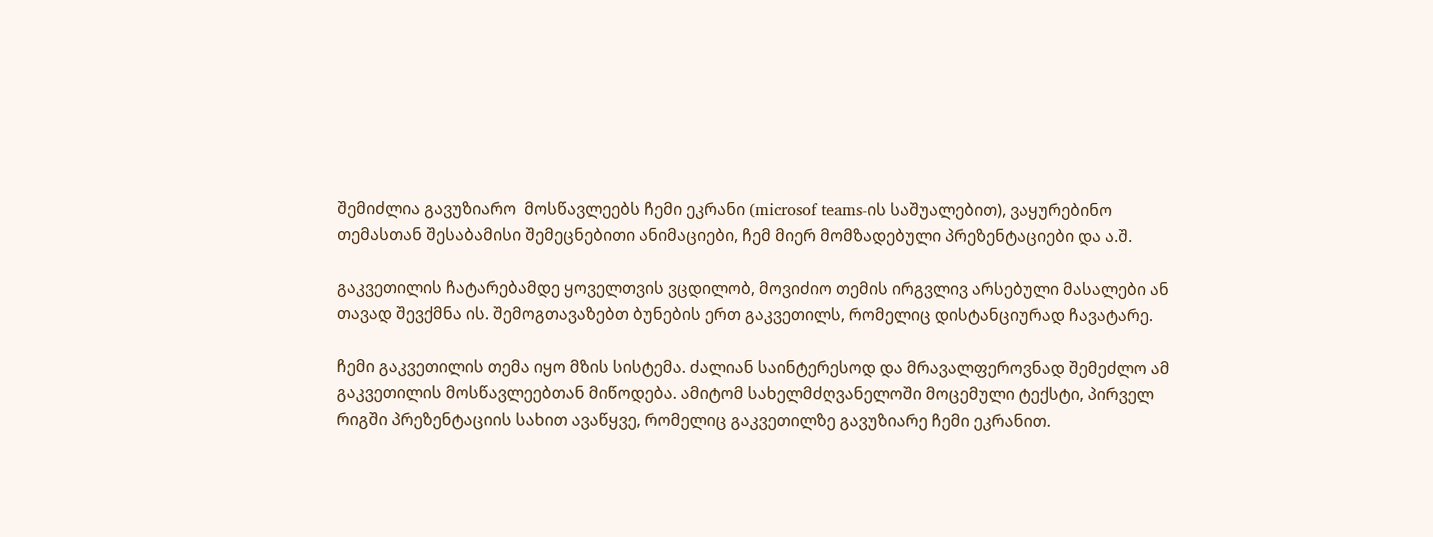შემიძლია გავუზიარო  მოსწავლეებს ჩემი ეკრანი (microsof teams-ის საშუალებით), ვაყურებინო თემასთან შესაბამისი შემეცნებითი ანიმაციები, ჩემ მიერ მომზადებული პრეზენტაციები და ა.შ.

გაკვეთილის ჩატარებამდე ყოველთვის ვცდილობ, მოვიძიო თემის ირგვლივ არსებული მასალები ან თავად შევქმნა ის. შემოგთავაზებთ ბუნების ერთ გაკვეთილს, რომელიც დისტანციურად ჩავატარე.

ჩემი გაკვეთილის თემა იყო მზის სისტემა. ძალიან საინტერესოდ და მრავალფეროვნად შემეძლო ამ გაკვეთილის მოსწავლეებთან მიწოდება. ამიტომ სახელმძღვანელოში მოცემული ტექსტი, პირველ რიგში პრეზენტაციის სახით ავაწყვე, რომელიც გაკვეთილზე გავუზიარე ჩემი ეკრანით.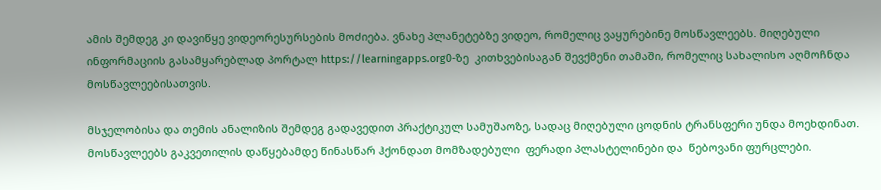ამის შემდეგ კი დავიწყე ვიდეორესურსების მოძიება. ვნახე პლანეტებზე ვიდეო, რომელიც ვაყურებინე მოსწავლეებს. მიღებული ინფორმაციის გასამყარებლად პორტალ https://learningapps.org0-ზე  კითხვებისაგან შევქმენი თამაში, რომელიც სახალისო აღმოჩნდა მოსწავლეებისათვის.

მსჯელობისა და თემის ანალიზის შემდეგ გადავედით პრაქტიკულ სამუშაოზე, სადაც მიღებული ცოდნის ტრანსფერი უნდა მოეხდინათ. მოსწავლეებს გაკვეთილის დაწყებამდე წინასწარ ჰქონდათ მომზადებული  ფერადი პლასტელინები და  წებოვანი ფურცლები.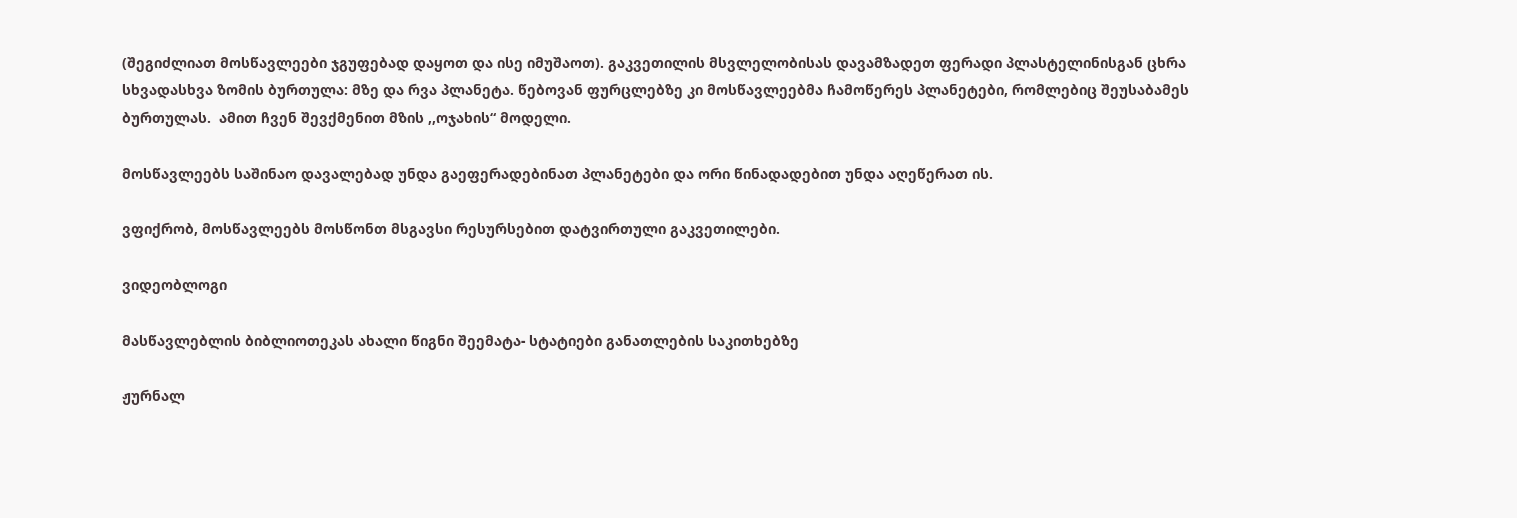(შეგიძლიათ მოსწავლეები ჯგუფებად დაყოთ და ისე იმუშაოთ). გაკვეთილის მსვლელობისას დავამზადეთ ფერადი პლასტელინისგან ცხრა სხვადასხვა ზომის ბურთულა: მზე და რვა პლანეტა. წებოვან ფურცლებზე კი მოსწავლეებმა ჩამოწერეს პლანეტები, რომლებიც შეუსაბამეს ბურთულას.  ამით ჩვენ შევქმენით მზის ,,ოჯახის“ მოდელი.

მოსწავლეებს საშინაო დავალებად უნდა გაეფერადებინათ პლანეტები და ორი წინადადებით უნდა აღეწერათ ის.

ვფიქრობ, მოსწავლეებს მოსწონთ მსგავსი რესურსებით დატვირთული გაკვეთილები.

ვიდეობლოგი

მასწავლებლის ბიბლიოთეკას ახალი წიგნი შეემატა- სტატიები განათლების საკითხებზე

ჟურნალ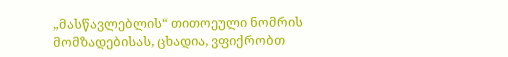„მასწავლებლის“ თითოეული ნომრის მომზადებისას, ცხადია, ვფიქრობთ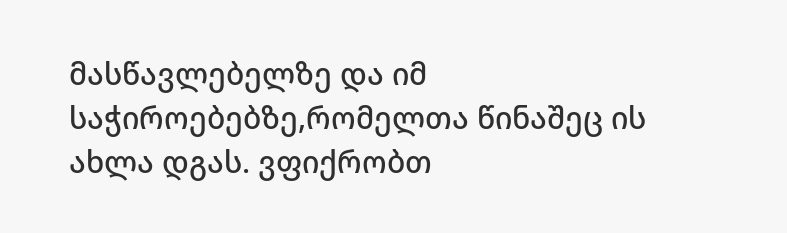მასწავლებელზე და იმ საჭიროებებზე,რომელთა წინაშეც ის ახლა დგას. ვფიქრობთ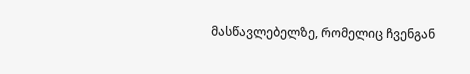მასწავლებელზე, რომელიც ჩვენგან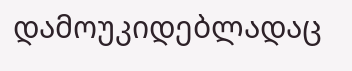დამოუკიდებლადაც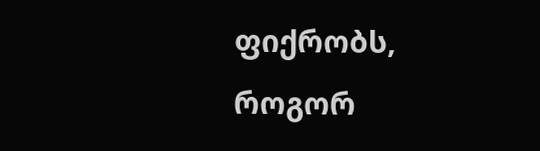ფიქრობს, როგორ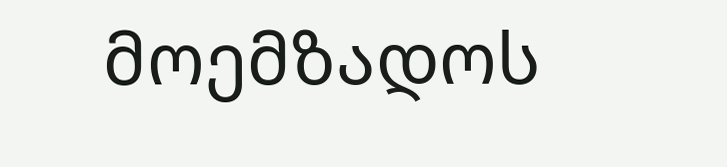მოემზადოს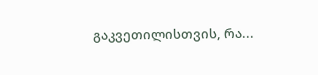გაკვეთილისთვის, რა...